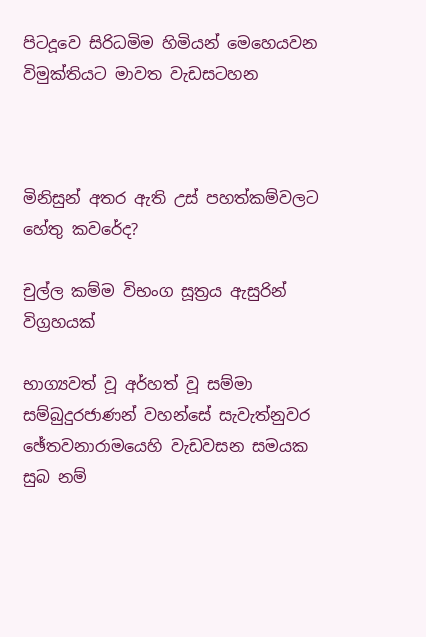පිටදූවෙ සිරිධමිම හිමියන් මෙහෙයවන විමුක්තියට මාවත වැඩසටහන



මිනිසුන් අතර ඇති උස්‌ පහත්කම්වලට හේතු කවරේද?

චුල්ල කම්ම විභංග සූත්‍රය ඇසුරින් විග්‍රහයක්‌

භාග්‍යවත් වූ අර්හත් වූ සම්මා සම්බුදුරජාණන් වහන්සේ සැවැත්නුවර ඡේතවනාරාමයෙහි වැඩවසන සමයක සුබ නම්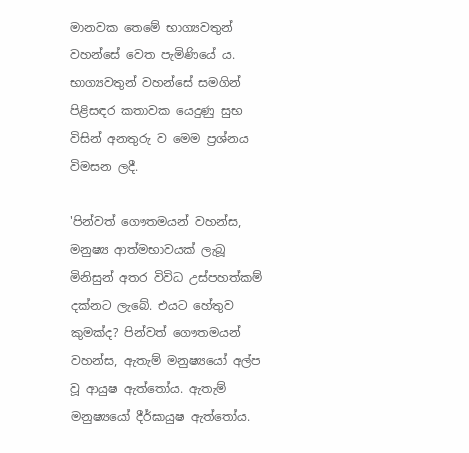මානවක තෙමේ භාග්‍යවතුන් වහන්සේ වෙත පැමිණියේ ය. භාග්‍යවතුන් වහන්සේ සමගින් පිළිසඳර කතාවක යෙදුණු සුභ විසින් අනතුරු ව මෙම ප්‍රශ්නය විමසන ලදී.

'පින්වත් ගෞතමයන් වහන්ස, මනුෂ්‍ය ආත්මභාවයක්‌ ලැබූ මිනිසුන් අතර විවිධ උස්‌පහත්කම් දක්‌නට ලැබේ. එයට හේතුව කුමක්‌ද? පින්වත් ගෞතමයන් වහන්ස, ඇතැම් මනුෂ්‍යයෝ අල්ප වූ ආයුෂ ඇත්තෝය. ඇතැම් මනුෂ්‍යයෝ දීර්ඝායුෂ ඇත්තෝය.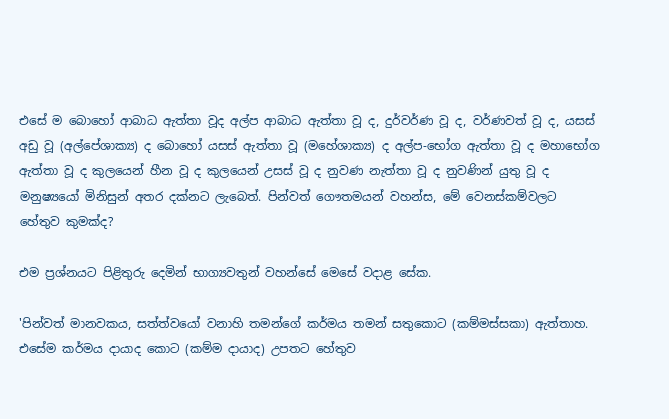එසේ ම බොහෝ ආබාධ ඇත්තා වූද අල්ප ආබාධ ඇත්තා වූ ද, දුර්වර්ණ වූ ද, වර්ණවත් වූ ද, යසස්‌ අඩු වූ (අල්පේශාක්‍ය) ද බොහෝ යසස්‌ ඇත්තා වූ (මහේශාක්‍ය) ද අල්ප-භෝග ඇත්තා වූ ද මහාභෝග ඇත්තා වූ ද කුලයෙන් හීන වූ ද කුලයෙන් උසස්‌ වූ ද නුවණ නැත්තා වූ ද නුවණින් යුතු වූ ද මනුෂ්‍යයෝ මිනිසුන් අතර දක්‌නට ලැබෙත්. පින්වත් ගෞතමයන් වහන්ස, මේ වෙනස්‌කම්වලට හේතුව කුමක්‌ද?

එම ප්‍රශ්නයට පිළිතුරු දෙමින් භාග්‍යවතුන් වහන්සේ මෙසේ වදාළ සේක.

'පින්වත් මානවකය, සත්ත්වයෝ වනාහි තමන්ගේ කර්මය තමන් සතුකොට (කම්මස්‌සකා) ඇත්තාහ. එසේම කර්මය දායාද කොට (කම්ම දායාද) උපතට හේතුව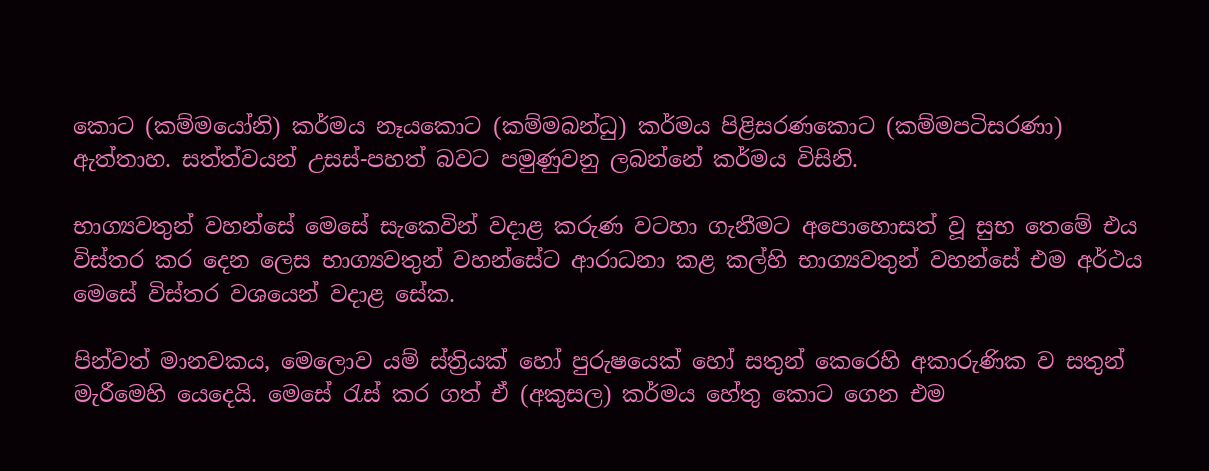කොට (කම්මයෝනි) කර්මය නෑයකොට (කම්මබන්ධු) කර්මය පිළිසරණකොට (කම්මපටිසරණා) ඇත්තාහ. සත්ත්වයන් උසස්‌-පහත් බවට පමුණුවනු ලබන්නේ කර්මය විසිනි.

භාග්‍යවතුන් වහන්සේ මෙසේ සැකෙවින් වදාළ කරුණ වටහා ගැනීමට අපොහොසත් වූ සුභ තෙමේ එය විස්‌තර කර දෙන ලෙස භාග්‍යවතුන් වහන්සේට ආරාධනා කළ කල්හි භාග්‍යවතුන් වහන්සේ එම අර්ථය මෙසේ විස්‌තර වශයෙන් වදාළ සේක.

පින්වත් මානවකය, මෙලොව යම් ස්‌ත්‍රියක්‌ හෝ පුරුෂයෙක්‌ හෝ සතුන් කෙරෙහි අකාරුණික ව සතුන් මැරීමෙහි යෙදෙයි. මෙසේ රැස්‌ කර ගත් ඒ (අකුසල) කර්මය හේතු කොට ගෙන එම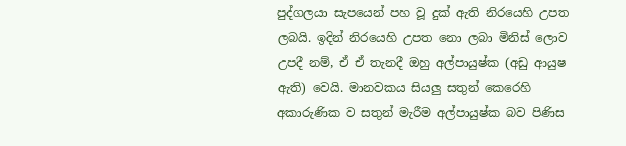පුද්ගලයා සැපයෙන් පහ වූ දුක්‌ ඇති නිරයෙහි උපත ලබයි. ඉදින් නිරයෙහි උපත නො ලබා මිනිස්‌ ලොව උපදී නම්, ඒ ඒ තැනදී ඔහු අල්පායුෂ්ක (අඩු ආයුෂ ඇති) වෙයි. මානවකය සියලු සතුන් කෙරෙහි අකාරුණික ව සතුන් මැරීම අල්පායුෂ්ක බව පිණිස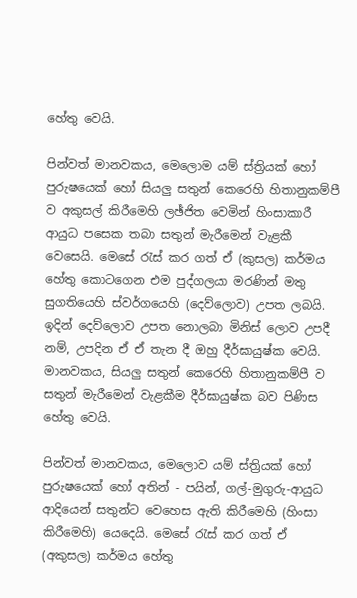හේතු වෙයි.

පින්වත් මානවකය, මෙලොම යම් ස්‌ත්‍රියක්‌ හෝ පුරුෂයෙක්‌ හෝ සියලු සතුන් කෙරෙහි හිතානුකම්පී ව අකුසල් කිරීමෙහි ලඡ්ජිත වෙමින් හිංසාකාරී ආයුධ පසෙක තබා සතුන් මැරීමෙන් වැළකී වෙසෙයි. මෙසේ රැස්‌ කර ගත් ඒ (කුසල) කර්මය හේතු කොටගෙන එම පුද්ගලයා මරණින් මතු සුගතියෙහි ස්‌වර්ගයෙහි (දෙව්ලොව) උපත ලබයි. ඉදින් දෙව්ලොව උපත නොලබා මිනිස්‌ ලොව උපදී නම්, උපදින ඒ ඒ තැන දී ඔහු දීර්ඝායුෂ්ක වෙයි. මානවකය, සියලු සතුන් කෙරෙහි හිතානුකම්පී ව සතුන් මැරීමෙන් වැළකීම දීර්ඝායුෂ්ක බව පිණිස හේතු වෙයි.

පින්වත් මානවකය, මෙලොව යම් ස්‌ත්‍රියක්‌ හෝ පුරුෂයෙක්‌ හෝ අතින් - පයින්, ගල්-මුගුරු-ආයුධ ආදියෙන් සතුන්ට වෙහෙස ඇති කිරීමෙහි (හිංසා කිරීමෙහි) යෙදෙයි. මෙසේ රැස්‌ කර ගත් ඒ (අකුසල) කර්මය හේතු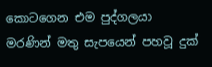කොටගෙන එම පුද්ගලයා මරණින් මතු සැපයෙන් පහවූ දුක්‌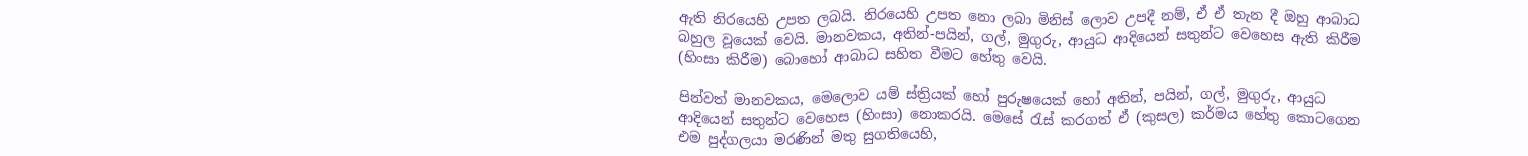ඇති නිරයෙහි උපත ලබයි. නිරයෙහි උපත නො ලබා මිනිස්‌ ලොව උපදී නම්, ඒ ඒ තැන දී ඔහු ආබාධ බහුල වූයෙක්‌ වෙයි. මානවකය, අතින්-පයින්, ගල්, මුගුරු, ආයුධ ආදියෙන් සතුන්ට වෙහෙස ඇති කිරීම (හිංසා කිරීම) බොහෝ ආබාධ සහිත වීමට හේතු වෙයි.

පින්වත් මානවකය, මෙලොව යම් ස්‌ත්‍රියක්‌ හෝ පුරුෂයෙක්‌ හෝ අතින්, පයින්, ගල්, මුගුරු, ආයුධ ආදියෙන් සතුන්ට වෙහෙස (හිංසා) නොකරයි. මෙසේ රැස්‌ කරගත් ඒ (කුසල) කර්මය හේතු කොටගෙන එම පුද්ගලයා මරණින් මතු සුගතියෙහි,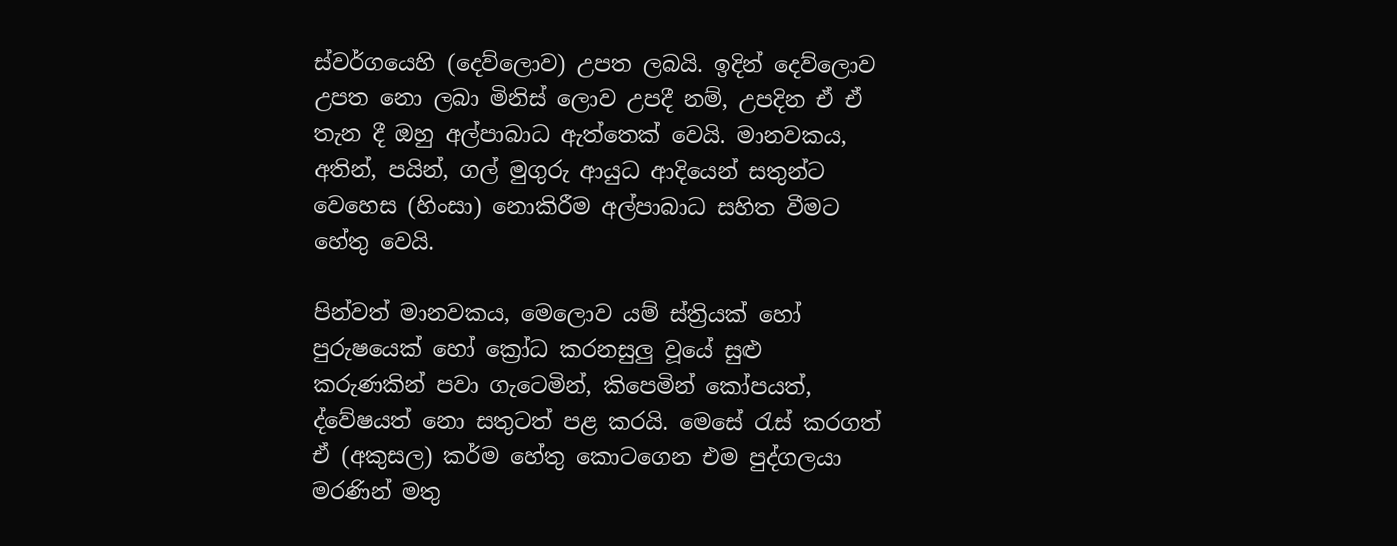ස්‌වර්ගයෙහි (දෙව්ලොව) උපත ලබයි. ඉදින් දෙව්ලොව උපත නො ලබා මිනිස්‌ ලොව උපදී නම්, උපදින ඒ ඒ තැන දී ඔහු අල්පාබාධ ඇත්තෙක්‌ වෙයි. මානවකය, අතින්, පයින්, ගල් මුගුරු ආයුධ ආදියෙන් සතුන්ට වෙහෙස (හිංසා) නොකිරීම අල්පාබාධ සහිත වීමට හේතු වෙයි.

පින්වත් මානවකය, මෙලොව යම් ස්‌ත්‍රියක්‌ හෝ පුරුෂයෙක්‌ හෝ ක්‍රෝධ කරනසුලු වූයේ සුළු කරුණකින් පවා ගැටෙමින්, කිපෙමින් කෝපයත්, ද්වේෂයත් නො සතුටත් පළ කරයි. මෙසේ රැස්‌ කරගත් ඒ (අකුසල) කර්ම හේතු කොටගෙන එම පුද්ගලයා මරණින් මතු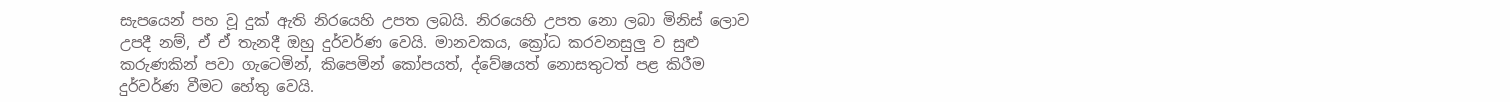සැපයෙන් පහ වූ දුක්‌ ඇති නිරයෙහි උපත ලබයි. නිරයෙහි උපත නො ලබා මිනිස්‌ ලොව උපදී නම්, ඒ ඒ තැනදී ඔහු දුර්වර්ණ වෙයි. මානවකය, ක්‍රෝධ කරවනසුලු ව සුළු කරුණකින් පවා ගැටෙමින්, කිපෙමින් කෝපයත්, ද්වේෂයත් නොසතුටත් පළ කිරීම දුර්වර්ණ වීමට හේතු වෙයි.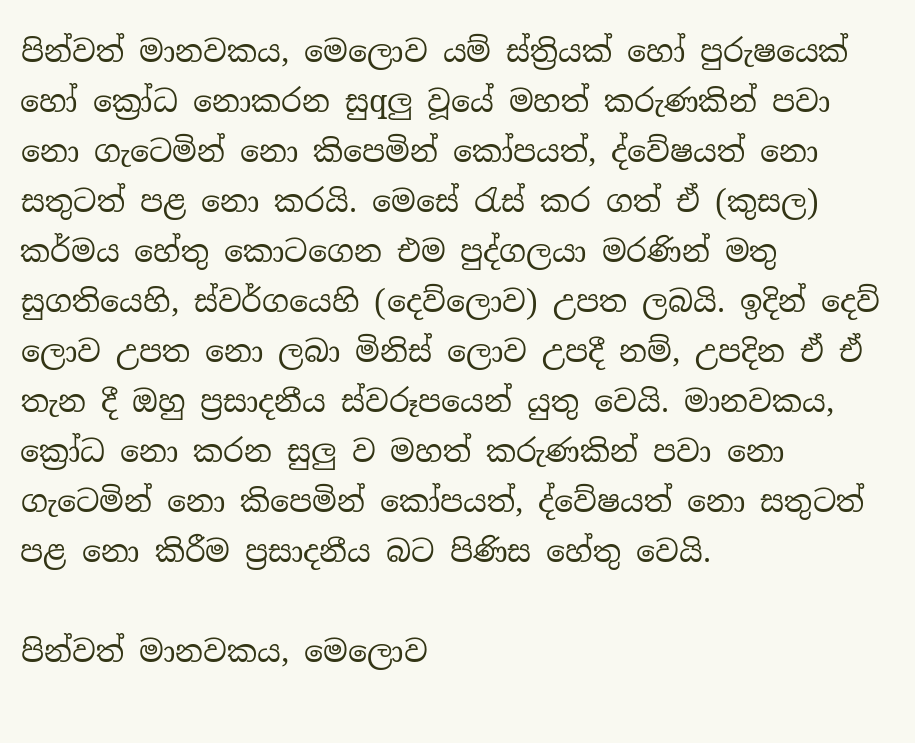පින්වත් මානවකය, මෙලොව යම් ස්‌ත්‍රියක්‌ හෝ පුරුෂයෙක්‌ හෝ ක්‍රෝධ නොකරන සුqලු වූයේ මහත් කරුණකින් පවා නො ගැටෙමින් නො කිපෙමින් කෝපයත්, ද්වේෂයත් නො සතුටත් පළ නො කරයි. මෙසේ රැස්‌ කර ගත් ඒ (කුසල) කර්මය හේතු කොටගෙන එම පුද්ගලයා මරණින් මතු සුගතියෙහි, ස්‌වර්ගයෙහි (දෙව්ලොව) උපත ලබයි. ඉදින් දෙව් ලොව උපත නො ලබා මිනිස්‌ ලොව උපදී නම්, උපදින ඒ ඒ තැන දී ඔහු ප්‍රසාදනීය ස්‌වරූපයෙන් යුතු වෙයි. මානවකය, ක්‍රෝධ නො කරන සුලු ව මහත් කරුණකින් පවා නො ගැටෙමින් නො කිපෙමින් කෝපයත්, ද්වේෂයත් නො සතුටත් පළ නො කිරීම ප්‍රසාදනීය බට පිණිස හේතු වෙයි.

පින්වත් මානවකය, මෙලොව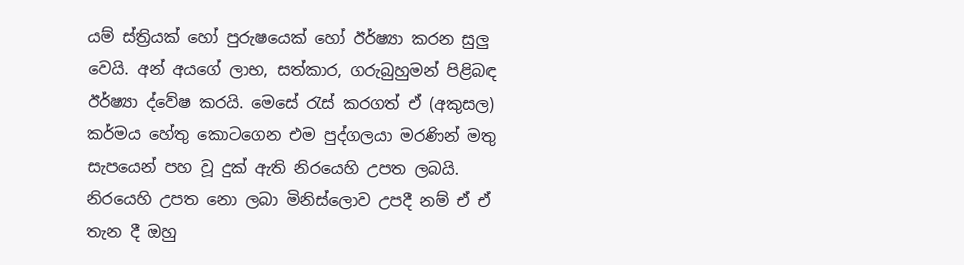යම් ස්‌ත්‍රියක්‌ හෝ පුරුෂයෙක්‌ හෝ ඊර්ෂ්‍යා කරන සුලු වෙයි. අන් අයගේ ලාභ, සත්කාර, ගරුබුහුමන් පිළිබඳ ඊර්ෂ්‍යා ද්වේෂ කරයි. මෙසේ රැස්‌ කරගත් ඒ (අකුසල) කර්මය හේතු කොටගෙන එම පුද්ගලයා මරණින් මතු සැපයෙන් පහ වූ දුක්‌ ඇති නිරයෙහි උපත ලබයි. නිරයෙහි උපත නො ලබා මිනිස්‌ලොව උපදී නම් ඒ ඒ තැන දී ඔහු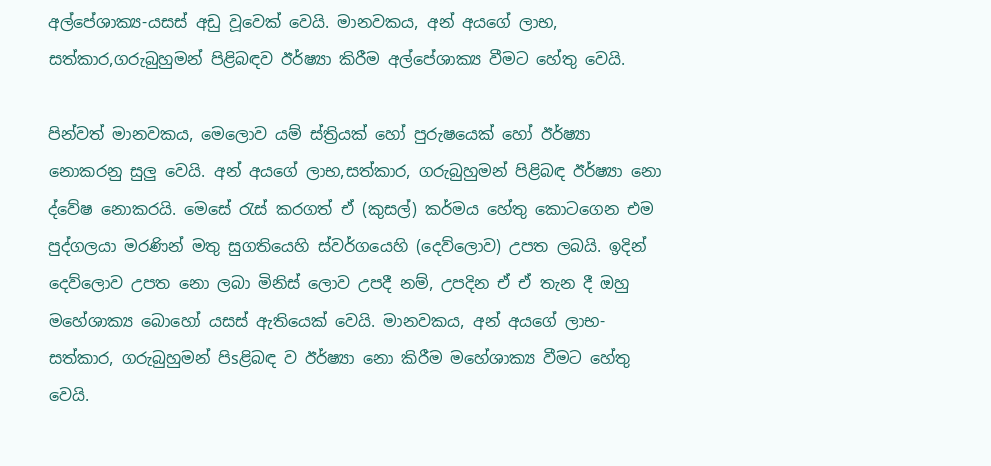අල්පේශාක්‍ය-යසස්‌ අඩු වූවෙක්‌ වෙයි. මානවකය, අන් අයගේ ලාභ, සත්කාර,ගරුබුහුමන් පිළිබඳව ඊර්ෂ්‍යා කිරීම අල්පේශාක්‍ය වීමට හේතු වෙයි.

පින්වත් මානවකය, මෙලොව යම් ස්‌ත්‍රියක්‌ හෝ පුරුෂයෙක්‌ හෝ ඊර්ෂ්‍යා නොකරනු සුලු වෙයි. අන් අයගේ ලාභ,සත්කාර, ගරුබුහුමන් පිළිබඳ ඊර්ෂ්‍යා නො ද්වේෂ නොකරයි. මෙසේ රැස්‌ කරගත් ඒ (කුසල්) කර්මය හේතු කොටගෙන එම පුද්ගලයා මරණින් මතු සුගතියෙහි ස්‌වර්ගයෙහි (දෙව්ලොව) උපත ලබයි. ඉදින් දෙව්ලොව උපත නො ලබා මිනිස්‌ ලොව උපදී නම්, උපදින ඒ ඒ තැන දී ඔහු මහේශාක්‍ය බොහෝ යසස්‌ ඇතියෙක්‌ වෙයි. මානවකය, අන් අයගේ ලාභ-සත්කාර, ගරුබුහුමන් පිsළිබඳ ව ඊර්ෂ්‍යා නො කිරීම මහේශාක්‍ය වීමට හේතු වෙයි.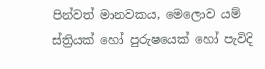පින්වත් මානවකය, මෙලොව යම් ස්‌ත්‍රියක්‌ හෝ පුරුෂයෙක්‌ හෝ පැවිදි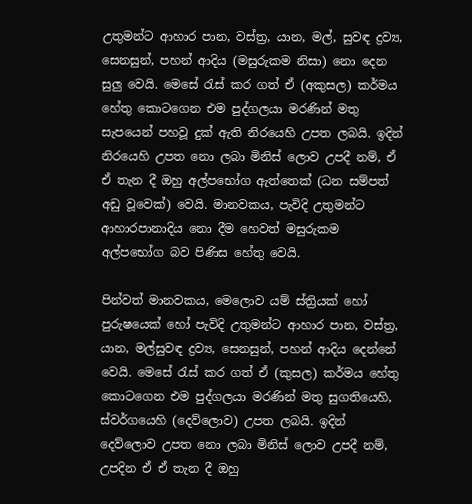උතුමන්ට ආහාර පාන, වස්‌ත්‍ර, යාන, මල්, සුවඳ ද්‍රව්‍ය, සෙනසුන්, පහන් ආදිය (මසුරුකම නිසා) නො දෙන සුලු වෙයි. මෙසේ රැස්‌ කර ගත් ඒ (අකුසල) කර්මය හේතු කොටගෙන එම පුද්ගලයා මරණින් මතු සැපයෙන් පහවූ දුක්‌ ඇති නිරයෙහි උපත ලබයි. ඉදින් නිරයෙහි උපත නො ලබා මිනිස්‌ ලොව උපදී නම්, ඒ ඒ තැන දී ඔහු අල්පභෝග ඇත්තෙක්‌ (ධන සම්පත් අඩු වූවෙක්‌) වෙයි. මානවකය, පැවිදි උතුමන්ට ආහාරපානාදිය නො දීම හෙවත් මසුරුකම අල්පභෝග බව පිණිස හේතු වෙයි.

පින්වත් මානවකය, මෙලොව යම් ස්‌ත්‍රියක්‌ හෝ පුරුෂයෙක්‌ හෝ පැවිදි උතුමන්ට ආහාර පාන, වස්‌ත්‍ර, යාන, මල්සුවඳ ද්‍රව්‍ය, සෙනසුන්, පහන් ආදිය දෙන්නේ වෙයි. මෙසේ රැස්‌ කර ගත් ඒ (කුසල) කර්මය හේතු කොටගෙන එම පුද්ගලයා මරණින් මතු සුගතියෙහි, ස්‌වර්ගයෙහි (දෙව්ලොව) උපත ලබයි. ඉදින් දෙව්ලොව උපත නො ලබා මිනිස්‌ ලොව උපදී නම්, උපදින ඒ ඒ තැන දී ඔහු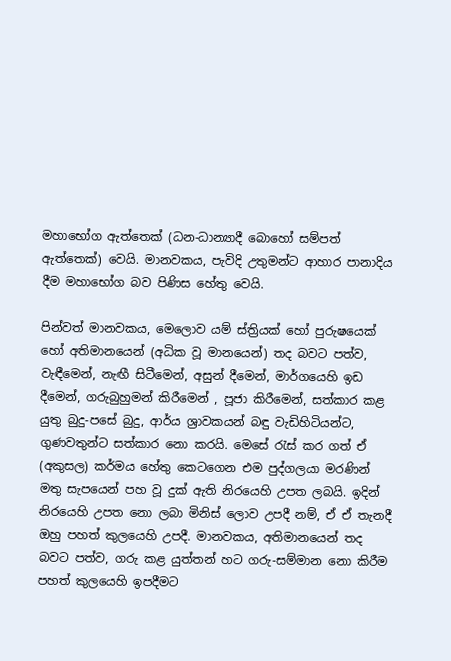මහාභෝග ඇත්තෙක්‌ (ධන-ධාන්‍යාදී බොහෝ සම්පත් ඇත්තෙක්‌) වෙයි. මානවකය, පැවිදි උතුමන්ට ආහාර පානාදිය දීම මහාභෝග බව පිණිස හේතු වෙයි.

පින්වත් මානවකය, මෙලොව යම් ස්‌ත්‍රියක්‌ හෝ පුරුෂයෙක්‌ හෝ අතිමානයෙන් (අධික වූ මානයෙන්) තද බවට පත්ව, වැඳීමෙන්, නැඟී සිටීමෙන්, අසුන් දීමෙන්, මාර්ගයෙහි ඉඩ දීමෙන්, ගරුබුහුමන් කිරීමෙන් , පූජා කිරීමෙන්, සත්කාර කළ යුතු බුදු-පසේ බුදු, ආර්ය ශ්‍රාවකයන් බඳු වැඩිහිටියන්ට, ගුණවතුන්ට සත්කාර නො කරයි. මෙසේ රැස්‌ කර ගත් ඒ (අකුසල) කර්මය හේතු කෙටගෙන එම පුද්ගලයා මරණින් මතු සැපයෙන් පහ වූ දුක්‌ ඇති නිරයෙහි උපත ලබයි. ඉදින් නිරයෙහි උපත නො ලබා මිනිස්‌ ලොව උපදී නම්, ඒ ඒ තැනදී ඔහු පහත් කුලයෙහි උපදී. මානවකය, අතිමානයෙන් තද බවට පත්ව, ගරු කළ යුත්තන් හට ගරු-සම්මාන නො කිරීම පහත් කුලයෙහි ඉපදීමට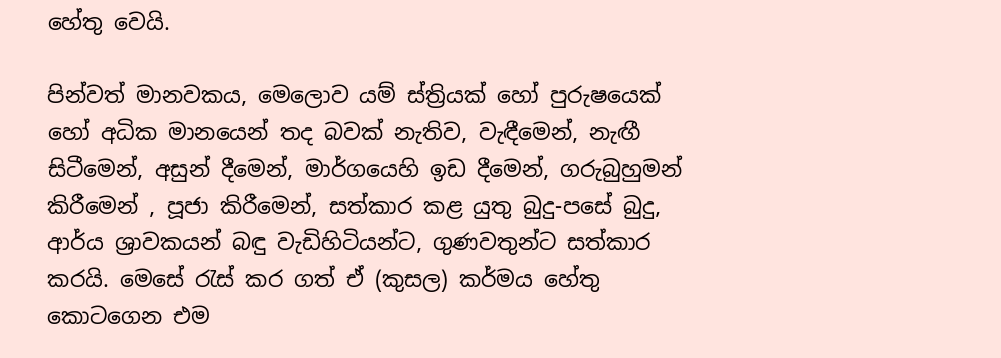හේතු වෙයි.

පින්වත් මානවකය, මෙලොව යම් ස්‌ත්‍රියක්‌ හෝ පුරුෂයෙක්‌ හෝ අධික මානයෙන් තද බවක්‌ නැතිව, වැඳීමෙන්, නැඟී සිටීමෙන්, අසුන් දීමෙන්, මාර්ගයෙහි ඉඩ දීමෙන්, ගරුබුහුමන් කිරීමෙන් , පූජා කිරීමෙන්, සත්කාර කළ යුතු බුදු-පසේ බුදු, ආර්ය ශ්‍රාවකයන් බඳු වැඩිහිටියන්ට, ගුණවතුන්ට සත්කාර කරයි. මෙසේ රැස්‌ කර ගත් ඒ (කුසල) කර්මය හේතු කොටගෙන එම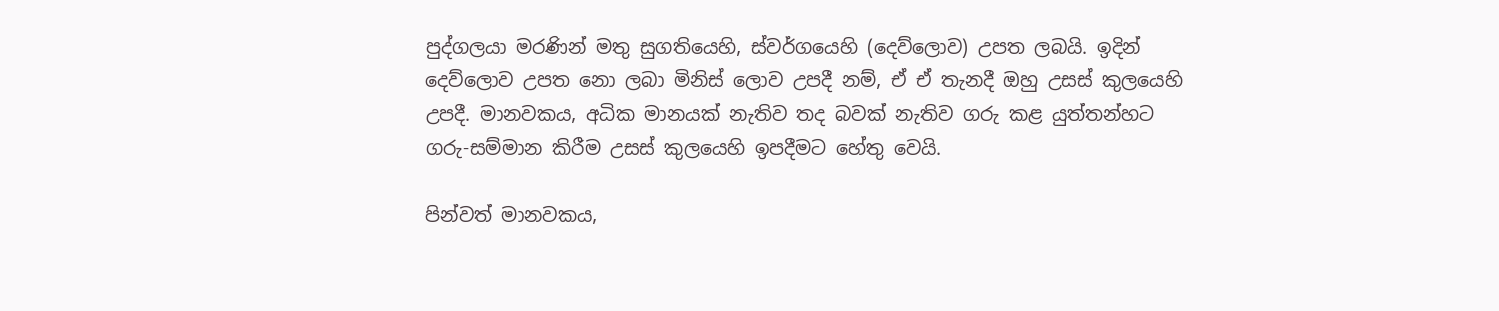පුද්ගලයා මරණින් මතු සුගතියෙහි, ස්‌වර්ගයෙහි (දෙව්ලොව) උපත ලබයි. ඉදින් දෙව්ලොව උපත නො ලබා මිනිස්‌ ලොව උපදී නම්, ඒ ඒ තැනදී ඔහු උසස්‌ කුලයෙහි උපදී. මානවකය, අධික මානයක්‌ නැතිව තද බවක්‌ නැතිව ගරු කළ යුත්තන්හට ගරු-සම්මාන කිරීම උසස්‌ කුලයෙහි ඉපදීමට හේතු වෙයි.

පින්වත් මානවකය,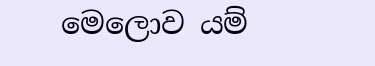මෙලොව යම්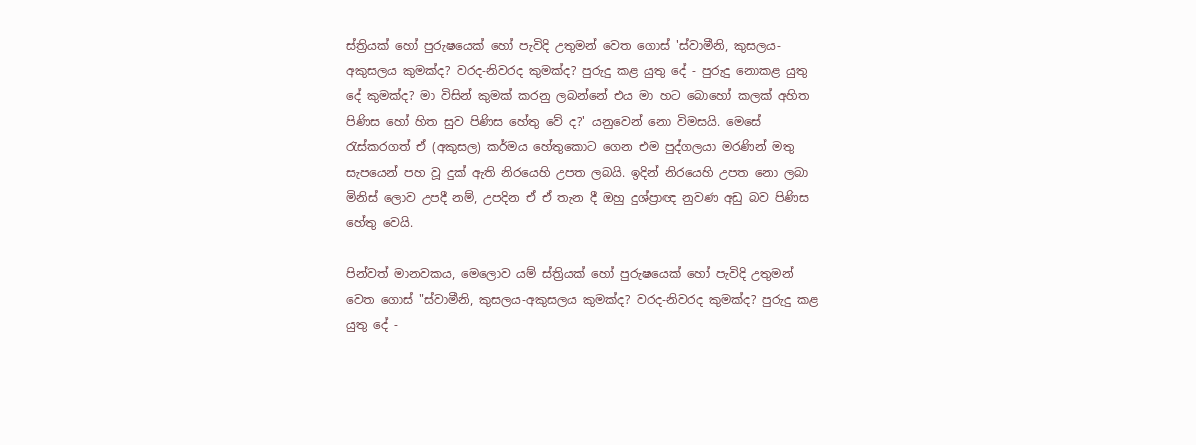ස්‌ත්‍රියක්‌ හෝ පුරුෂයෙක්‌ හෝ පැවිදි උතුමන් වෙත ගොස්‌ 'ස්‌වාමීනි, කුසලය-අකුසලය කුමක්‌ද? වරද-නිවරද කුමක්‌ද? පුරුදු කළ යුතු දේ - පුරුදු නොකළ යුතු දේ කුමක්‌ද? මා විසින් කුමක්‌ කරනු ලබන්නේ එය මා හට බොහෝ කලක්‌ අහිත පිණිස හෝ හිත සුව පිණිස හේතු වේ ද?' යනුවෙන් නො විමසයි. මෙසේ රැස්‌කරගත් ඒ (අකුසල) කර්මය හේතුකොට ගෙන එම පුද්ගලයා මරණින් මතු සැපයෙන් පහ වූ දුක්‌ ඇති නිරයෙහි උපත ලබයි. ඉදින් නිරයෙහි උපත නො ලබා මිනිස්‌ ලොව උපදී නම්, උපදින ඒ ඒ තැන දී ඔහු දුශ්ප්‍රාඥ නුවණ අඩු බව පිණිස හේතු වෙයි.

පින්වත් මානවකය, මෙලොව යම් ස්‌ත්‍රියක්‌ හෝ පුරුෂයෙක්‌ හෝ පැවිදි උතුමන් වෙත ගොස්‌ "ස්‌වාමීනි, කුසලය-අකුසලය කුමක්‌ද? වරද-නිවරද කුමක්‌ද? පුරුදු කළ යුතු දේ -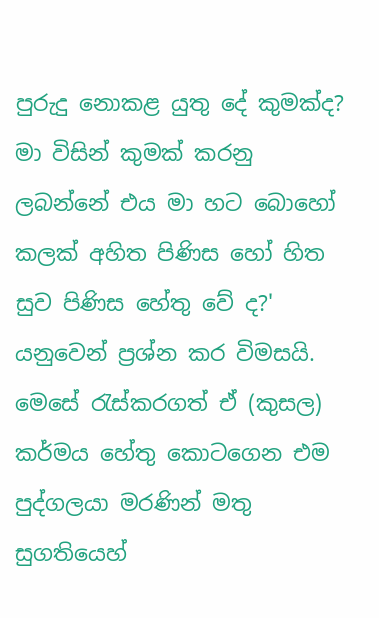පුරුදු නොකළ යුතු දේ කුමක්‌ද? මා විසින් කුමක්‌ කරනු ලබන්නේ එය මා හට බොහෝ කලක්‌ අහිත පිණිස හෝ හිත සුව පිණිස හේතු වේ ද?' යනුවෙන් ප්‍රශ්න කර විමසයි. මෙසේ රැස්‌කරගත් ඒ (කුසල) කර්මය හේතු කොටගෙන එම පුද්ගලයා මරණින් මතු සුගතියෙහ්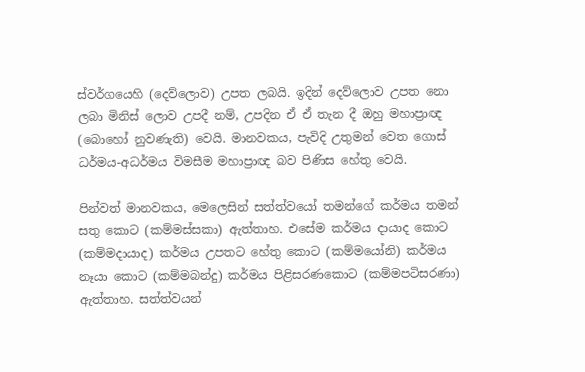ස්‌වර්ගයෙහි (දෙව්ලොව) උපත ලබයි. ඉදින් දෙව්ලොව උපත නො ලබා මිනිස්‌ ලොව උපදී නම්, උපදින ඒ ඒ තැන දී ඔහු මහාප්‍රාඥ (බොහෝ නුවණැති) වෙයි. මානවකය, පැවිදි උතුමන් වෙත ගොස්‌ ධර්මය-අධර්මය විමසීම මහාප්‍රාඥ බව පිණිස හේතු වෙයි.

පින්වත් මානවකය, මෙලෙසින් සත්ත්වයෝ තමන්ගේ කර්මය තමන් සතු කොට (කම්මස්‌සකා) ඇත්තාහ. එසේම කර්මය දායාද කොට (කම්මදායාද) කර්මය උපතට හේතු කොට (කම්මයෝනි) කර්මය නෑයා කොට (කම්මබන්දු) කර්මය පිළිසරණකොට (කම්මපටිසරණා) ඇත්තාහ. සත්ත්වයන්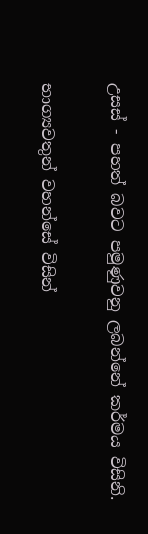උසස්‌ - පහත් බවට පමුණුවනු ලබන්නේ කර්මය විසිනි.

භාග්‍යවතුන් වහන්සේ විසින්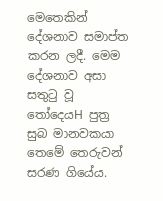මෙතෙකින් දේශනාව සමාප්ත කරන ලදී. මෙම දේශනාව අසා සතුටු වූ තෝදෙයH පුත්‍ර සුබ මානවකයා තෙමේ තෙරුවන් සරණ ගියේය.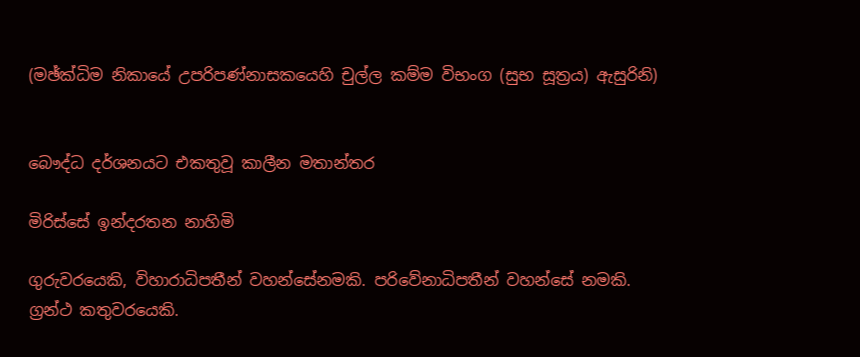(මඡ්ක්‌ධිම නිකායේ උපරිපණ්‌නාසකයෙහි චුල්ල කම්ම විභංග (සුභ සූත්‍රය) ඇසුරිනි)


බෞද්ධ දර්ශනයට එකතුවූ කාලීන මතාන්තර

මිරිස්‌සේ ඉන්දරතන නාහිමි

ගුරුවරයෙකි, විහාරාධිපතීන් වහන්සේනමකි. පරිවේනාධිපතීන් වහන්සේ නමකි. ග්‍රන්ථ කතුවරයෙකි.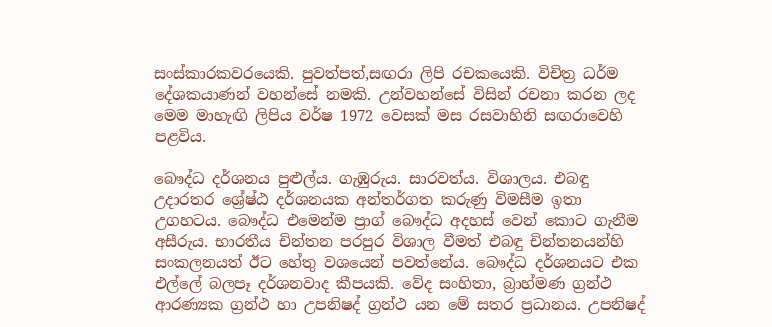සංස්‌කාරකවරයෙකි. පුවත්පත්,සඟරා ලිපි රචකයෙකි. විචිත්‍ර ධර්ම දේශකයාණන් වහන්සේ නමකි. උන්වහන්සේ විසින් රචනා කරන ලද මෙම මාහැඟි ලිපිය වර්ෂ 1972 වෙසක්‌ මස රසවාහිනි සඟරාවෙහි පළවිය.

බෞද්ධ දර්ශනය පුළුල්ය. ගැඹුරුය. සාරවත්ය. විශාලය. එබඳු උදාරතර ශ්‍රේෂ්ඨ දර්ශනයක අන්තර්ගත කරුණු විමසීම ඉතා උගහටය. බෞද්ධ එමෙන්ම ප්‍රාග් බෞද්ධ අදහස්‌ වෙන් කොට ගැනීම අසීරුය. භාරතීය චින්තන පරපුර විශාල වීමත් එබඳු චින්තනයන්හි සංකලනයත් ඊට හේතු වශයෙන් පවත්නේය. බෞද්ධ දර්ශනයට එක එල්ලේ බලපෑ දර්ශනවාද කීපයකි. වේද සංහිතා, බ්‍රාහ්මණ ග්‍රන්ථ ආරණ්‍යක ග්‍රන්ථ හා උපනිෂද් ග්‍රන්ථ යන මේ සතර ප්‍රධානය. උපනිෂද්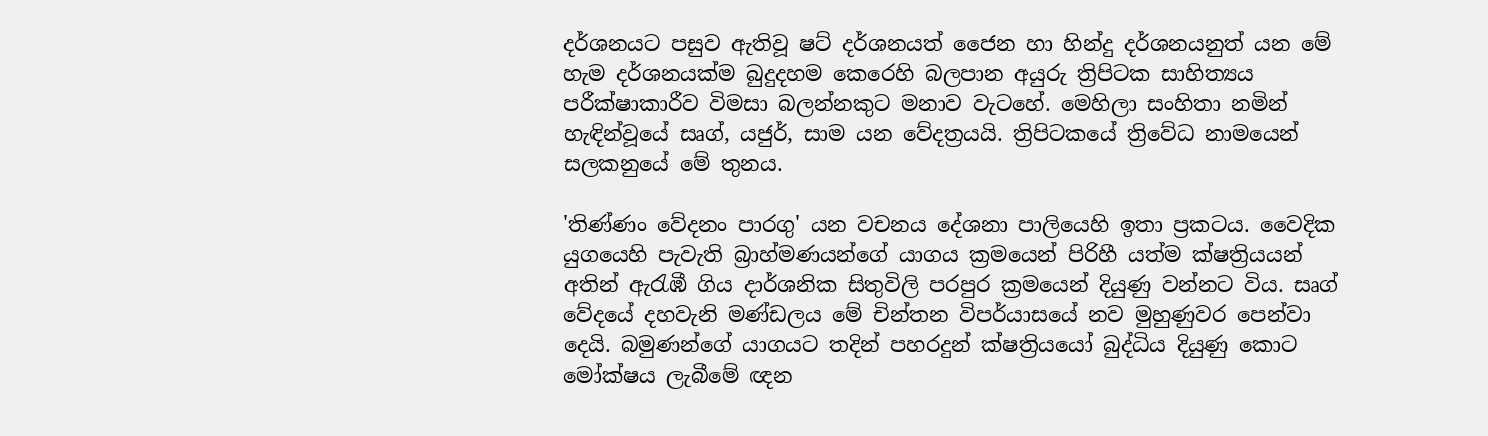දර්ශනයට පසුව ඇතිවූ ෂට්‌ දර්ශනයත් ජෛන හා හින්දු දර්ශනයනුත් යන මේ හැම දර්ශනයක්‌ම බුදුදහම කෙරෙහි බලපාන අයුරු ත්‍රිපිටක සාහිත්‍යය පරීක්‌ෂාකාරීව විමසා බලන්නකුට මනාව වැටහේ. මෙහිලා සංහිතා නමින් හැඳින්වූයේ සෘග්, යජුර්, සාම යන වේදත්‍රයයි. ත්‍රිපිටකයේ ත්‍රිවේධ නාමයෙන් සලකනුයේ මේ තුනය.

'තිණ්‌ණං වේදනං පාරගු' යන වචනය දේශනා පාලියෙහි ඉතා ප්‍රකටය. වෛදික යුගයෙහි පැවැති බ්‍රාහ්මණයන්ගේ යාගය ක්‍රමයෙන් පිරිහී යත්ම ක්‌ෂත්‍රියයන් අතින් ඇරැඹී ගිය දාර්ශනික සිතුවිලි පරපුර ක්‍රමයෙන් දියුණු වන්නට විය. සෘග් වේදයේ දහවැනි මණ්‌ඩලය මේ චින්තන විපර්යාසයේ නව මුහුණුවර පෙන්වා දෙයි. බමුණන්ගේ යාගයට තදින් පහරදුන් ක්‌ෂත්‍රියයෝ බුද්ධිය දියුණු කොට මෝක්‌ෂය ලැබීමේ ඥන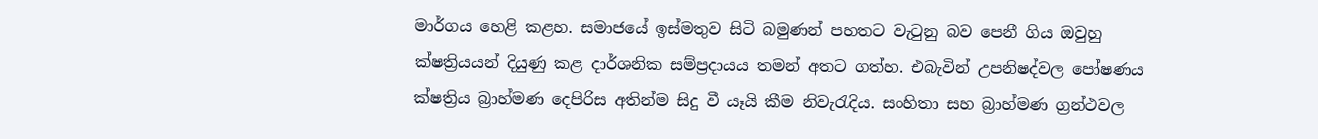මාර්ගය හෙළි කළහ. සමාජයේ ඉස්‌මතුව සිටි බමුණන් පහතට වැටුනු බව පෙනී ගිය ඔවුහු ක්‌ෂත්‍රියයන් දියුණු කළ දාර්ශනික සම්ප්‍රදායය තමන් අතට ගත්හ. එබැවින් උපනිෂද්වල පෝෂණය ක්‌ෂත්‍රිය බ්‍රාහ්මණ දෙපිරිස අතින්ම සිදු වී යෑයි කීම නිවැරැදිය. සංහිතා සහ බ්‍රාහ්මණ ග්‍රන්ථවල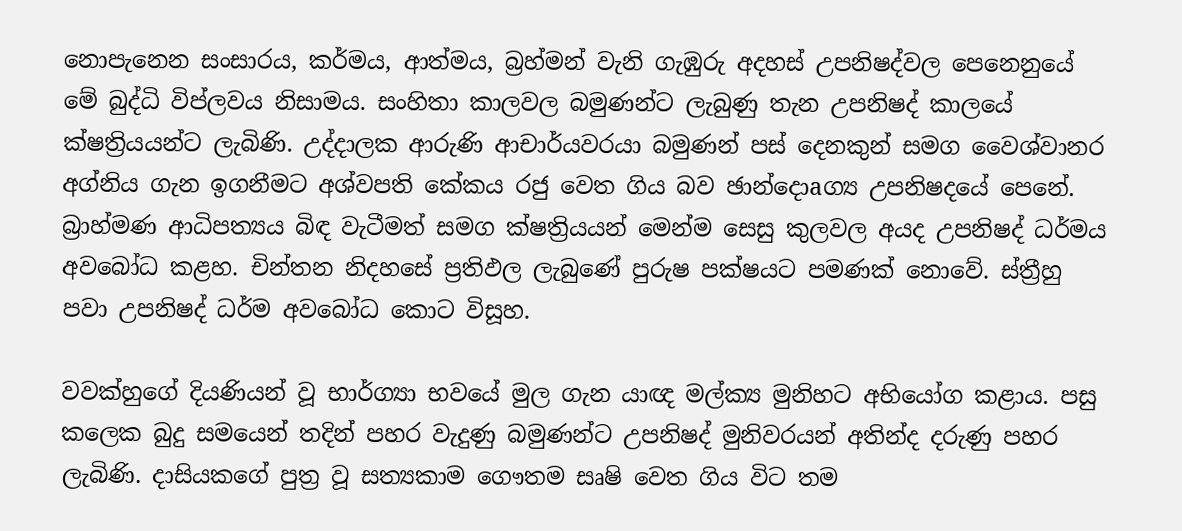නොපැනෙන සංසාරය, කර්මය, ආත්මය, බ්‍රහ්මන් වැනි ගැඹුරු අදහස්‌ උපනිෂද්වල පෙනෙනුයේ මේ බුද්ධි විප්ලවය නිසාමය. සංහිතා කාලවල බමුණන්ට ලැබුණු තැන උපනිෂද් කාලයේ ක්‌ෂත්‍රියයන්ට ලැබිණි. උද්දාලක ආරුණි ආචාර්යවරයා බමුණන් පස්‌ දෙනකුන් සමග වෛශ්වානර අග්නිය ගැන ඉගනීමට අශ්වපති කේකය රජු වෙත ගිය බව ඡාන්දොaග්‍ය උපනිෂදයේ පෙනේ. බ්‍රාහ්මණ ආධිපත්‍යය බිඳ වැටීමත් සමග ක්‌ෂත්‍රියයන් මෙන්ම සෙසු කුලවල අයද උපනිෂද් ධර්මය අවබෝධ කළහ. චින්තන නිදහසේ ප්‍රතිඵල ලැබුණේ පුරුෂ පක්‌ෂයට පමණක්‌ නොවේ. ස්‌ත්‍රීහු පවා උපනිෂද් ධර්ම අවබෝධ කොට විසූහ.

වවක්‌හුගේ දියණියන් වූ භාර්ග්‍යා භවයේ මුල ගැන යාඥ මල්ක්‍ය මුනිහට අභියෝග කළාය. පසු කලෙක බුදු සමයෙන් තදින් පහර වැදුණු බමුණන්ට උපනිෂද් මුනිවරයන් අතින්ද දරුණු පහර ලැබිණි. දාසියකගේ පුත්‍ර වූ සත්‍යකාම ගෞතම සෘෂි වෙත ගිය විට තම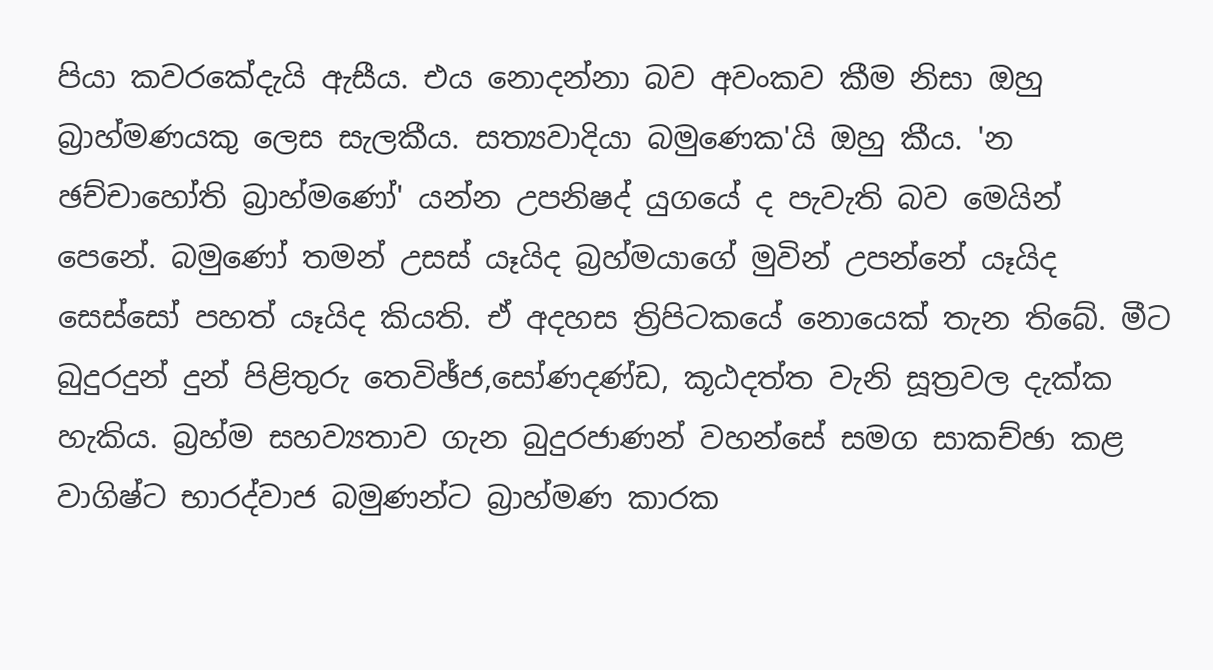පියා කවරකේදැයි ඇසීය. එය නොදන්නා බව අවංකව කීම නිසා ඔහු බ්‍රාහ්මණයකු ලෙස සැලකීය. සත්‍යවාදියා බමුණෙක'යි ඔහු කීය. 'න ඡච්චාහෝති බ්‍රාහ්මණෝ' යන්න උපනිෂද් යුගයේ ද පැවැති බව මෙයින් පෙනේ. බමුණෝ තමන් උසස්‌ යෑයිද බ්‍රහ්මයාගේ මුවින් උපන්නේ යෑයිද සෙස්‌සෝ පහත් යෑයිද කියති. ඒ අදහස ත්‍රිපිටකයේ නොයෙක්‌ තැන තිබේ. මීට බුදුරදුන් දුන් පිළිතුරු තෙවිඡ්ජ,සෝණදණ්‌ඩ, කූඨදත්ත වැනි සූත්‍රවල දැක්‌ක හැකිය. බ්‍රහ්ම සහව්‍යතාව ගැන බුදුරජාණන් වහන්සේ සමග සාකච්ඡා කළ වාගිෂ්ට භාරද්වාජ බමුණන්ට බ්‍රාහ්මණ කාරක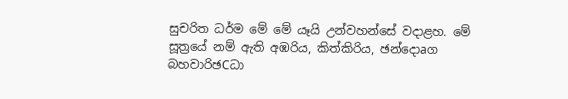සුචරිත ධර්ම මේ මේ යෑයි උන්වහන්සේ වදාළහ. මේ සූත්‍රයේ නම් ඇති අඹරිය, කිත්කිරිය, ඡන්දොaග බහවාරිඡCධා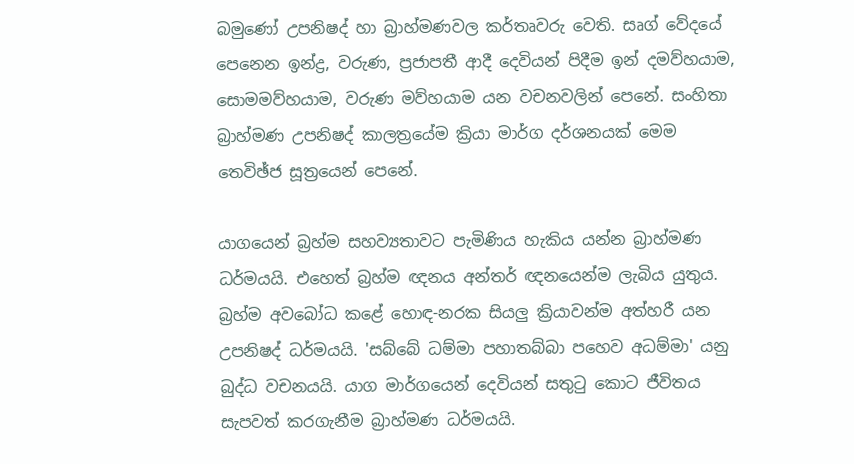බමුණෝ උපනිෂද් හා බ්‍රාහ්මණවල කර්තෘවරු වෙති. සෘග් වේදයේ පෙනෙන ඉන්ද්‍ර, වරුණ, ප්‍රජාපතී ආදී දෙවියන් පිදීම ඉන් දමව්හයාම, සොමමව්හයාම, වරුණ මව්හයාම යන වචනවලින් පෙනේ. සංහිතා බ්‍රාහ්මණ උපනිෂද් කාලත්‍රයේම ක්‍රියා මාර්ග දර්ශනයක්‌ මෙම තෙවිඡ්ජ සූත්‍රයෙන් පෙනේ.

යාගයෙන් බ්‍රහ්ම සහව්‍යතාවට පැමිණිය හැකිය යන්න බ්‍රාහ්මණ ධර්මයයි. එහෙත් බ්‍රහ්ම ඥනය අන්තර් ඥනයෙන්ම ලැබිය යුතුය. බ්‍රහ්ම අවබෝධ කළේ හොඳ-නරක සියලු ක්‍රියාවන්ම අත්හරී යන උපනිෂද් ධර්මයයි. 'සබ්බේ ධම්මා පහාතබ්බා පහෙව අධම්මා' යනු බුද්ධ වචනයයි. යාග මාර්ගයෙන් දෙවියන් සතුටු කොට ජීවිතය සැපවත් කරගැනීම බ්‍රාහ්මණ ධර්මයයි.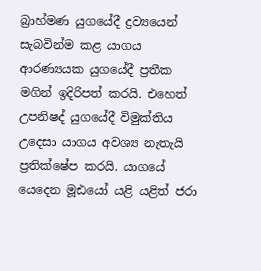බ්‍රාහ්මණ යුගයේදී ද්‍රව්‍යයෙන් සැබවින්ම කළ යාගය ආරණ්‍යයක යුගයේදී ප්‍රතීක මගින් ඉදිරිපත් කරයි. එහෙත් උපනිෂද් යුගයේදී විමුක්‌තිය උදෙසා යාගය අවශ්‍ය නැතැයි ප්‍රතික්‌ෂේප කරයි. යාගයේ යෙදෙන මූඪයෝ යළි යළිත් ජරා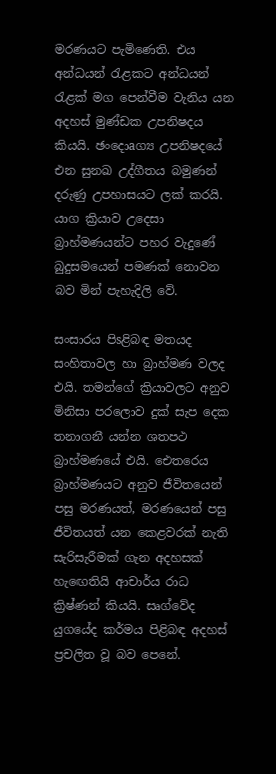මරණයට පැමිණෙති. එය අන්ධයන් රැළකට අන්ධයන් රැළක්‌ මග පෙන්වීම වැනිය යන අදහස්‌ මුණ්‌ඩක උපනිෂදය කියයි. ඡංදොaග්‍ය උපනිෂදයේ එන සුනඛ උද්ගීතය බමුණන් දරුණු උපහාසයට ලක්‌ කරයි. යාග ක්‍රියාව උදෙසා බ්‍රාහ්මණයන්ට පහර වැදුණේ බුදුසමයෙන් පමණක්‌ නොවන බව මින් පැහැදිලි වේ.

සංසාරය පිsළිබඳ මතයද සංහිතාවල හා බ්‍රාහ්මණ වලද එයි. තමන්ගේ ක්‍රියාවලට අනුව මිනිසා පරලොව දුක්‌ සැප දෙක තනාගනී යන්න ශතපථ බ්‍රාහ්මණයේ එයි. ඓතරෙය බ්‍රාහ්මණයට අනුව ජීවිතයෙන් පසු මරණයත්, මරණයෙන් පසු ජීවිතයත් යන කෙළවරක්‌ නැති සැරිසැරීමක්‌ ගැන අදහසක්‌ හැඟෙතියි ආචාර්ය රාධ ක්‍රිෂ්ණන් කියයි. සෘග්වේද යුගයේද කර්මය පිළිබඳ අදහස්‌ ප්‍රචලිත වූ බව පෙනේ.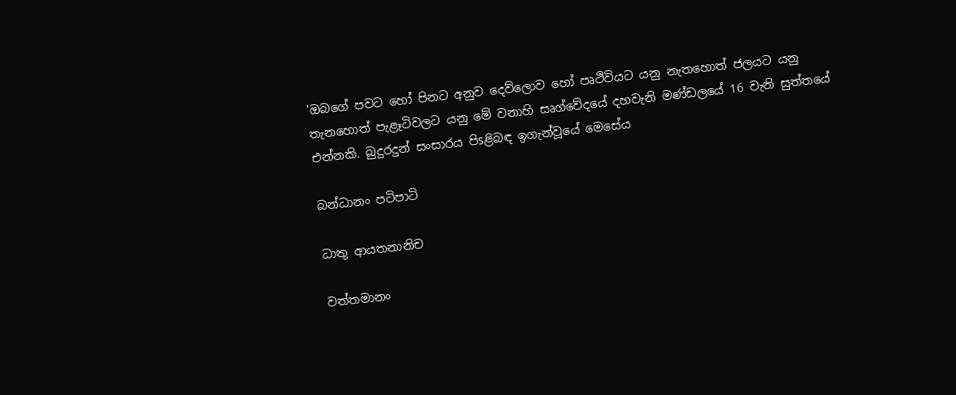'ඔබගේ පවට හෝ පිනට අනුව දෙව්ලොව හෝ පෘථිවියට යනු නැතහොත් ජලයට යනු තැනහොත් පැළෑටිවලට යනු මේ වනාහි සෘග්වේදයේ දහවැනි මණ්‌ඩලයේ 16 වැනි සුත්තයේ එන්නකි. බුදුරදුන් සංසාරය පිsළිබඳ ඉගැන්වූයේ මෙසේය

බන්ධානං පටිපාටි

ධාතු ආයතනානිච

වත්තමානං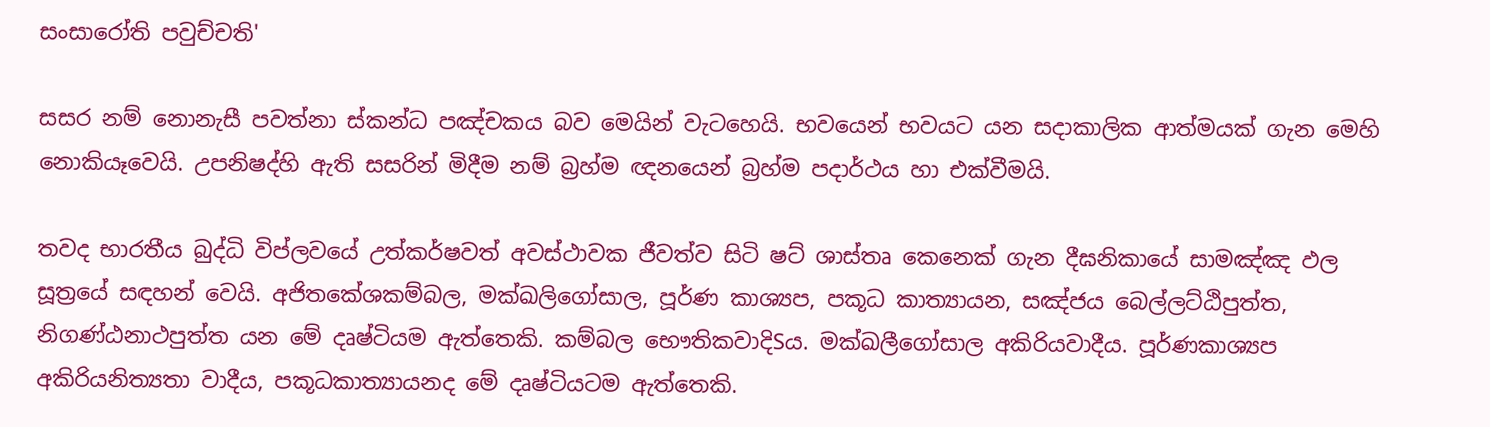සංසාරෝති පවුච්චති'

සසර නම් නොනැසී පවත්නා ස්‌කන්ධ පඤ්චකය බව මෙයින් වැටහෙයි. භවයෙන් භවයට යන සදාකාලික ආත්මයක්‌ ගැන මෙහි නොකියෑවෙයි. උපනිෂද්හි ඇති සසරින් මිදීම නම් බ්‍රහ්ම ඥනයෙන් බ්‍රහ්ම පදාර්ථය හා එක්‌වීමයි.

තවද භාරතීය බුද්ධි විප්ලවයේ උත්කර්ෂවත් අවස්‌ථාවක ජීවත්ව සිටි ෂට්‌ ශාස්‌තෘ කෙනෙක්‌ ගැන දීඝනිකායේ සාමඤ්ඤ ඵල සූත්‍රයේ සඳහන් වෙයි. අජිතකේශකම්බල, මක්‌ඛලිගෝසාල, පූර්ණ කාශ්‍යප, පකූධ කාත්‍යායන, සඤ්ජය බෙල්ලට්‌ඨිපුත්ත, නිගණ්‌ඨනාථපුත්ත යන මේ දෘෂ්ටියම ඇත්තෙකි. කම්බල භෞතිකවාදිSය. මක්‌ඛලීගෝසාල අකිරියවාදීය. පූර්ණකාශ්‍යප අකිරියනිත්‍යතා වාදීය, පකූධකාත්‍යායනද මේ දෘෂ්ටියටම ඇත්තෙකි.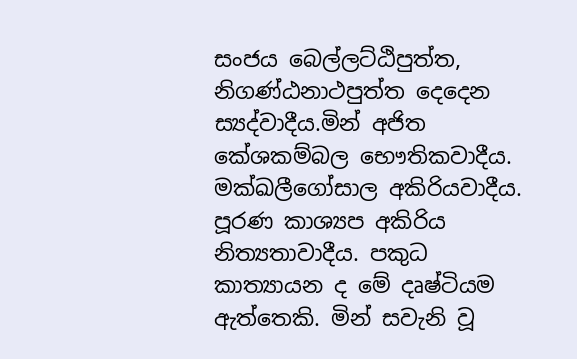සංජය බෙල්ලට්‌ඨිපුත්ත, නිගණ්‌ඨනාථපුත්ත දෙදෙන ස්‍යද්වාදීය.මින් අජිත කේශකම්බල භෞතිකවාදීය. මක්‌ඛලීගෝසාල අකිරියවාදීය. පූරණ කාශ්‍යප අකිරිය නිත්‍යතාවාදීය. පකුධ කාත්‍යායන ද මේ දෘෂ්ටියම ඇත්තෙකි. මින් සවැනි වූ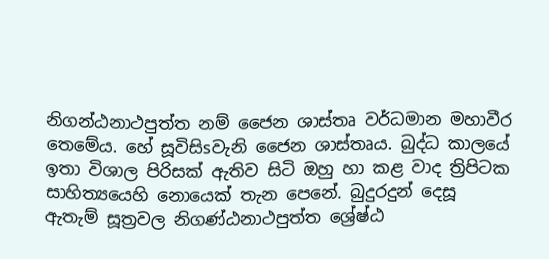නිගන්ඨනාථපුත්ත නම් ජෛන ශාස්‌තෘ වර්ධමාන මහාවීර තෙමේය. හේ සූවිසිsවැනි ජෛන ශාස්‌තෘය. බුද්ධ කාලයේ ඉතා විශාල පිරිසක්‌ ඇතිව සිටි ඔහු හා කළ වාද ත්‍රිපිටක සාහිත්‍යයෙහි නොයෙක්‌ තැන පෙනේ. බුදුරදුන් දෙසූ ඇතැම් සූත්‍රවල නිගණ්‌ඨනාථපුත්ත ශ්‍රේෂ්ඨ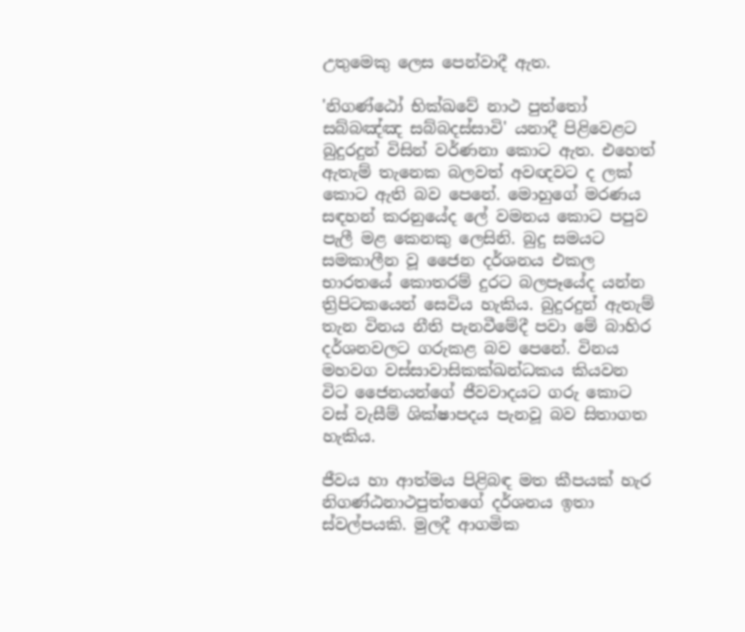උතුමෙකු ලෙස පෙන්වාදී ඇත.

'නිගණ්‌ඨෝ භික්‌ඛවේ නාථ පුත්තෝ සබ්බඤ්ඤ සබ්බදස්‌සාවි' යනාදී පිළිවෙළට බුදුරදුන් විසින් වර්ණනා කොට ඇත. එහෙත් ඇතැම් තැනෙක බලවත් අවඥවට ද ලක්‌ කොට ඇති බව පෙනේ. මොහුගේ මරණය සඳහන් කරනුයේද ලේ වමනය කොට පපුව පැලී මළ කෙනකු ලෙසිනි. බුදු සමයට සමකාලීන වූ ජෛන දර්ශනය එකල භාරතයේ කොතරම් දුරට බලපෑයේද යන්න ත්‍රිපිටකයෙන් සෙවිය හැකිය. බුදුරදුන් ඇතැම් තැන විනය නීති පැනවීමේදී පවා මේ බාහිර දර්ශනවලට ගරුකළ බව පෙනේ. විනය මහවග වස්‌සාවාසිකක්‌ඛන්ධකය කියවන විට ජෛනයන්ගේ ජීවවාදයට ගරු කොට වස්‌ වැසීම් ශික්‌ෂාපදය පැනවූ බව සිතාගත හැකිය.

ජීවය හා ආත්මය පිළිබඳ මත කීපයක්‌ හැර නිගණ්‌ඨනාථපුත්තගේ දර්ශනය ඉතා ස්‌වල්පයකි. මුලදී ආගමික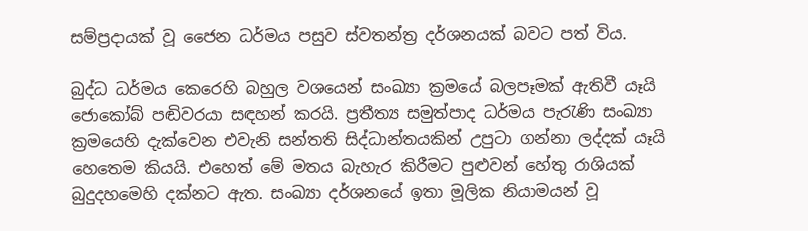සම්ප්‍රදායක්‌ වූ ජෛන ධර්මය පසුව ස්‌වතන්ත්‍ර දර්ශනයක්‌ බවට පත් විය.

බුද්ධ ධර්මය කෙරෙහි බහුල වශයෙන් සංඛ්‍යා ක්‍රමයේ බලපෑමක්‌ ඇතිවී යෑයි ජොකෝබ් පඬිවරයා සඳහන් කරයි. ප්‍රතීත්‍ය සමුත්පාද ධර්මය පැරැණි සංඛ්‍යා ක්‍රමයෙහි දැක්‌වෙන එවැනි සන්තති සිද්ධාන්තයකින් උපුටා ගන්නා ලද්දක්‌ යෑයි හෙතෙම කියයි. එහෙත් මේ මතය බැහැර කිරීමට පුළුවන් හේතු රාශියක්‌ බුදුදහමෙහි දක්‌නට ඇත. සංඛ්‍යා දර්ශනයේ ඉතා මූලික නියාමයන් වූ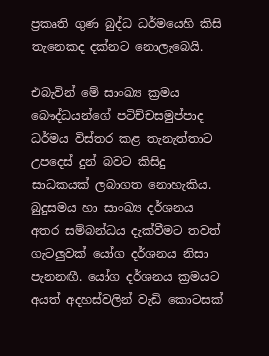ප්‍රකෘති ගුණ බුද්ධ ධර්මයෙහි කිසි තැනෙකද දක්‌නට නොලැබෙයි.

එබැවින් මේ සාංඛ්‍ය ක්‍රමය බෞද්ධයන්ගේ පටිච්චසමුප්පාද ධර්මය විස්‌තර කළ තැනැත්තාට උපදෙස්‌ දුන් බවට කිසිදු සාධකයක්‌ ලබාගත නොහැකිය. බුදුසමය හා සාංඛ්‍ය දර්ශනය අතර සම්බන්ධය දැක්‌වීමට තවත් ගැටලුවක්‌ යෝග දර්ශනය නිසා පැනනඟී. යෝග දර්ශනය ක්‍රමයට අයත් අදහස්‌වලින් වැඩි කොටසක්‌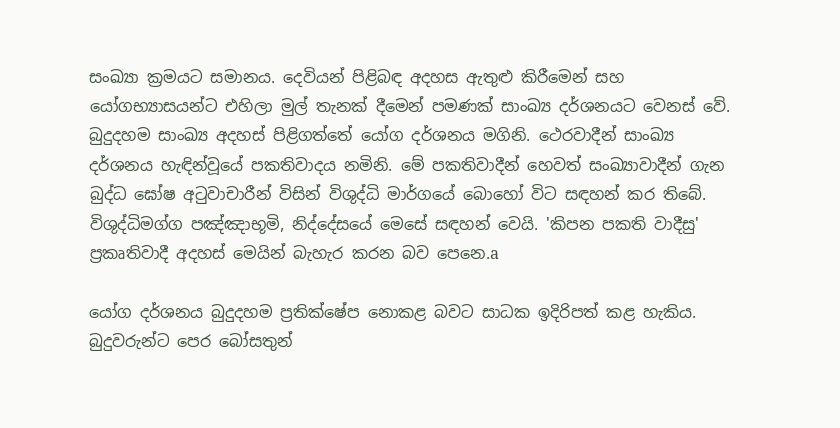සංඛ්‍යා ක්‍රමයට සමානය. දෙවියන් පිළිබඳ අදහස ඇතුළු කිරීමෙන් සහ යෝගභ්‍යාසයන්ට එහිලා මුල් තැනක්‌ දීමෙන් පමණක්‌ සාංඛ්‍ය දර්ශනයට වෙනස්‌ වේ. බුදුදහම සාංඛ්‍ය අදහස්‌ පිළිගත්තේ යෝග දර්ශනය මගිනි. ථෙරවාදීන් සාංඛ්‍ය දර්ශනය හැඳින්වූයේ පකතිවාදය නමිනි. මේ පකතිවාදීන් හෙවත් සංඛ්‍යාවාදීන් ගැන බුද්ධ ඝෝෂ අටුවාචාරීන් විසින් විශුද්ධි මාර්ගයේ බොහෝ විට සඳහන් කර තිබේ. විශුද්ධිමග්ග පඤ්ඤාභූමි, නිද්දේසයේ මෙසේ සඳහන් වෙයි. 'කිපන පකති වාදීසු' ප්‍රකෘතිවාදී අදහස්‌ මෙයින් බැහැර කරන බව පෙනෙ.a

යෝග දර්ශනය බුදුදහම ප්‍රතික්‌ෂේප නොකළ බවට සාධක ඉදිරිපත් කළ හැකිය. බුදුවරුන්ට පෙර බෝසතුන්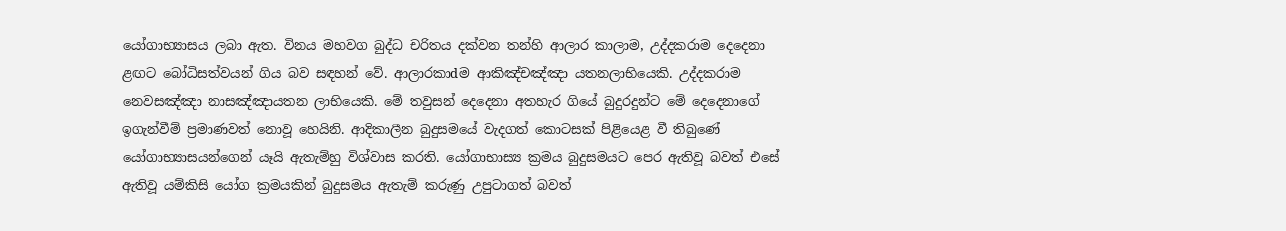යෝගාභ්‍යාසය ලබා ඇත. විනය මහවග බුද්ධ චරිතය දක්‌වන තන්හි ආලාර කාලාම, උද්දකරාම දෙදෙනා ළඟට බෝධිසත්වයන් ගිය බව සඳහන් වේ. ආලාරකාdම ආකිඤ්චඤ්ඤා යතනලාභියෙකි. උද්දකරාම නෙවසඤ්ඤා නාසඤ්ඤායතන ලාභියෙකි. මේ තවුසන් දෙදෙනා අතහැර ගියේ බුදුරදුන්ට මේ දෙදෙනාගේ ඉගැන්වීම් ප්‍රමාණවත් නොවූ හෙයිනි. ආදිකාලීන බුදුසමයේ වැදගත් කොටසක්‌ පිළියෙළ වී තිබුණේ යෝගාභ්‍යාසයන්ගෙන් යෑයි ඇතැම්හු විශ්වාස කරති. යෝගාභාස්‍ය ක්‍රමය බුදුසමයට පෙර ඇතිවූ බවත් එසේ ඇතිවූ යම්කිසි යෝග ක්‍රමයකින් බුදුසමය ඇතැම් කරුණු උපුටාගත් බවත්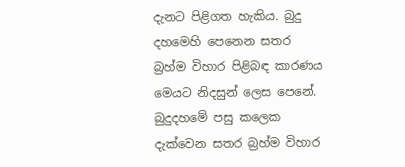දැනට පිළිගත හැකිය. බුදු දහමෙහි පෙනෙන සතර බ්‍රහ්ම විහාර පිළිබඳ කාරණය මෙයට නිදසුන් ලෙස පෙනේ. බුදුදහමේ පසු කලෙක දැක්‌වෙන සතර බ්‍රහ්ම විහාර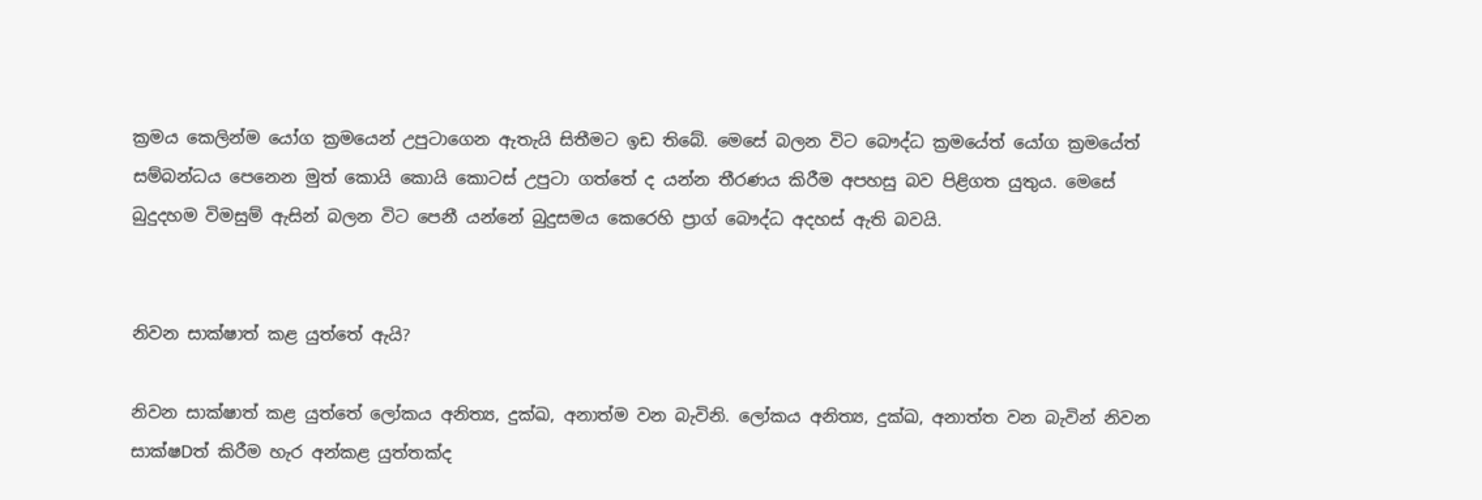ක්‍රමය කෙලින්ම යෝග ක්‍රමයෙන් උපුටාගෙන ඇතැයි සිතීමට ඉඩ තිබේ. මෙසේ බලන විට බෞද්ධ ක්‍රමයේත් යෝග ක්‍රමයේත් සම්බන්ධය පෙනෙන මුත් කොයි කොයි කොටස්‌ උපුටා ගත්තේ ද යන්න තීරණය කිරීම අපහසු බව පිළිගත යුතුය. මෙසේ බුදුදහම විමසුම් ඇසින් බලන විට පෙනී යන්නේ බුදුසමය කෙරෙහි ප්‍රාග් බෞද්ධ අදහස්‌ ඇති බවයි.


නිවන සාක්‌ෂාත් කළ යුත්තේ ඇයි?

නිවන සාක්‌ෂාත් කළ යුත්තේ ලෝකය අනිත්‍ය, දුක්‌ඛ, අනාත්ම වන බැවිනි. ලෝකය අනිත්‍ය, දුක්‌ඛ, අනාත්ත වන බැවින් නිවන සාක්‌ෂDත් කිරීම හැර අන්කළ යුත්තක්‌ද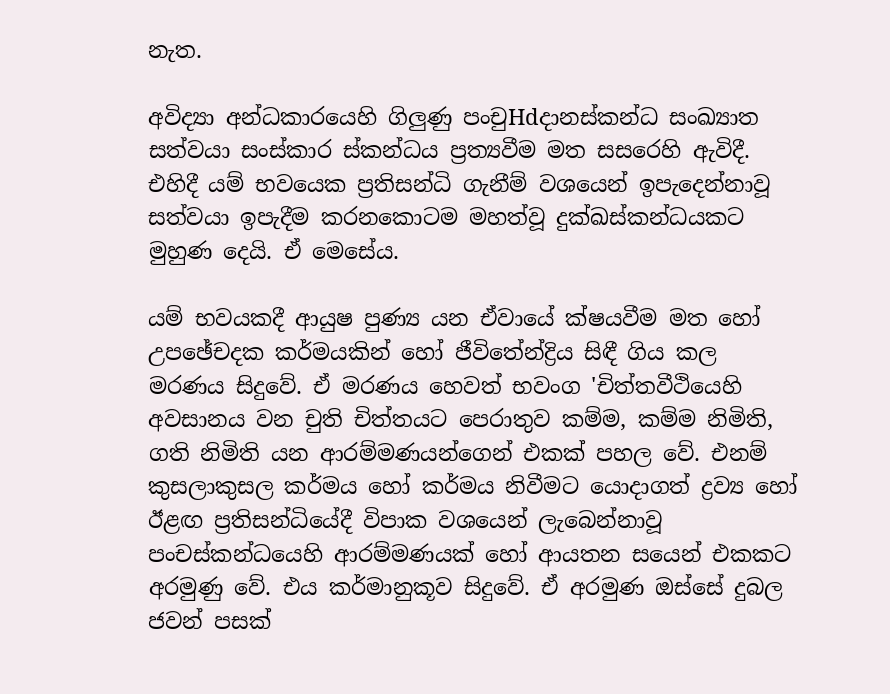නැත.

අවිද්‍යා අන්ධකාරයෙහි ගිලුණු පංචුHdදානස්‌කන්ධ සංඛ්‍යාත සත්වයා සංස්‌කාර ස්‌කන්ධය ප්‍රත්‍යවීම මත සසරෙහි ඇවිදී. එහිදී යම් භවයෙක ප්‍රතිසන්ධි ගැනීම් වශයෙන් ඉපැදෙන්නාවූ සත්වයා ඉපැදීම කරනකොටම මහත්වූ දුක්‌ඛස්‌කන්ධයකට මුහුණ දෙයි. ඒ මෙසේය.

යම් භවයකදී ආයුෂ පුණ්‍ය යන ඒවායේ ක්‌ෂයවීම මත හෝ උපඡේචදක කර්මයකින් හෝ ජීවිතේන්ද්‍රිය සිඳී ගිය කල මරණය සිදුවේ. ඒ මරණය හෙවත් භවංග 'චිත්තවීථියෙහි අවසානය වන චුති චිත්තයට පෙරාතුව කම්ම, කම්ම නිමිති, ගති නිමිති යන ආරම්මණයන්ගෙන් එකක්‌ පහල වේ. එනම් කුසලාකුසල කර්මය හෝ කර්මය නිවීමට යොදාගත් ද්‍රව්‍ය හෝ ඊළඟ ප්‍රතිසන්ධියේදී විපාක වශයෙන් ලැබෙන්නාවූ පංචස්‌කන්ධයෙහි ආරම්මණයක්‌ හෝ ආයතන සයෙන් එකකට අරමුණු වේ. එය කර්මානුකූව සිදුවේ. ඒ අරමුණ ඔස්‌සේ දුබල ජවන් පසක්‌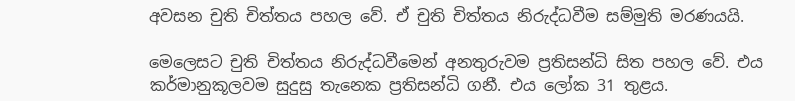අවසන චුති චිත්තය පහල වේ. ඒ චුති චිත්තය නිරුද්ධවීම සම්මුති මරණයයි.

මෙලෙසට චුති චිත්තය නිරුද්ධවීමෙන් අනතුරුවම ප්‍රතිසන්ධි සිත පහල වේ. එය කර්මානුකූලවම සුදුසු තැනෙක ප්‍රතිසන්ධි ගනී. එය ලෝක 31 තුළය.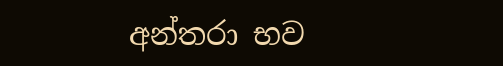අන්තරා භව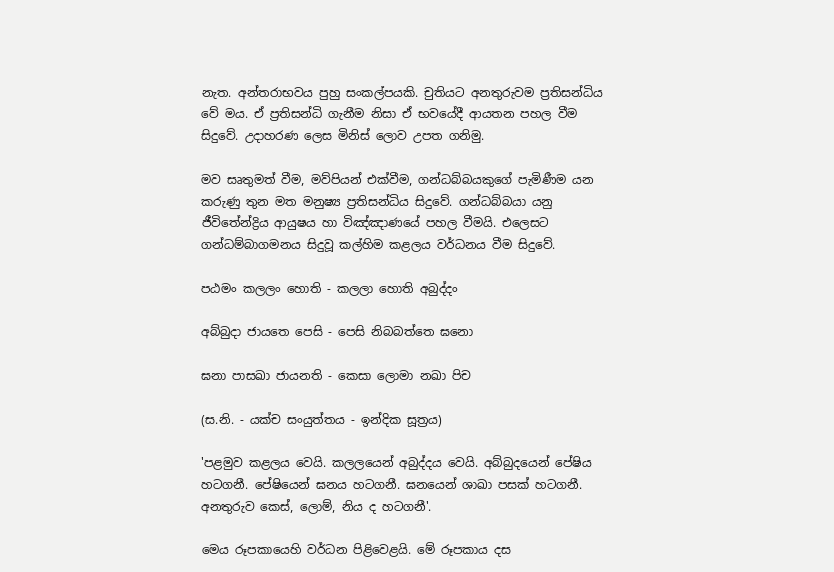නැත. අන්තරාභවය පුහු සංකල්පයකි. චුතියට අනතුරුවම ප්‍රතිසන්ධිය වේ මය. ඒ ප්‍රතිසන්ධි ගැනීම නිසා ඒ භවයේදී ආයතන පහල වීම සිදුවේ. උදාහරණ ලෙස මිනිස්‌ ලොව උපත ගනිමු.

මව සෘතුමත් වීම, මව්පියන් එක්‌වීම, ගන්ධබ්බයකුගේ පැමිණීම යන කරුණු තුන මත මනුෂ්‍ය ප්‍රතිසන්ධිය සිදුවේ. ගන්ධබ්බයා යනු ජීවිතේන්ද්‍රිය ආයුෂය හා විඤ්ඤාණයේ පහල වීමයි. එලෙසට ගන්ධම්බාගමනය සිදුවූ කල්හිම කළලය වර්ධනය වීම සිදුවේ.

පඨමං කලලං හොති - කලලා හොති අබුද්දං

අබ්බුදා ජායතෙ පෙසි - පෙසි නිබබත්තෙ ඝනො

ඝනා පාසඛා ජායනති - කෙසා ලොමා නඛා පිච

(ස.නි. - යක්‌ච සංයුත්තය - ඉන්දික සූත්‍රය)

'පළමුව කළලය වෙයි. කලලයෙන් අබුද්දය වෙයි. අබ්බුදයෙන් පේෂිය හටගනී. පේෂියෙන් ඝනය හටගනී. ඝනයෙන් ශාඛා පසක්‌ හටගනී. අනතුරුව කෙස්‌, ලොම්, නිය ද හටගනී'.

මෙය රූපකායෙහි වර්ධන පිළිවෙළයි. මේ රූපකාය දස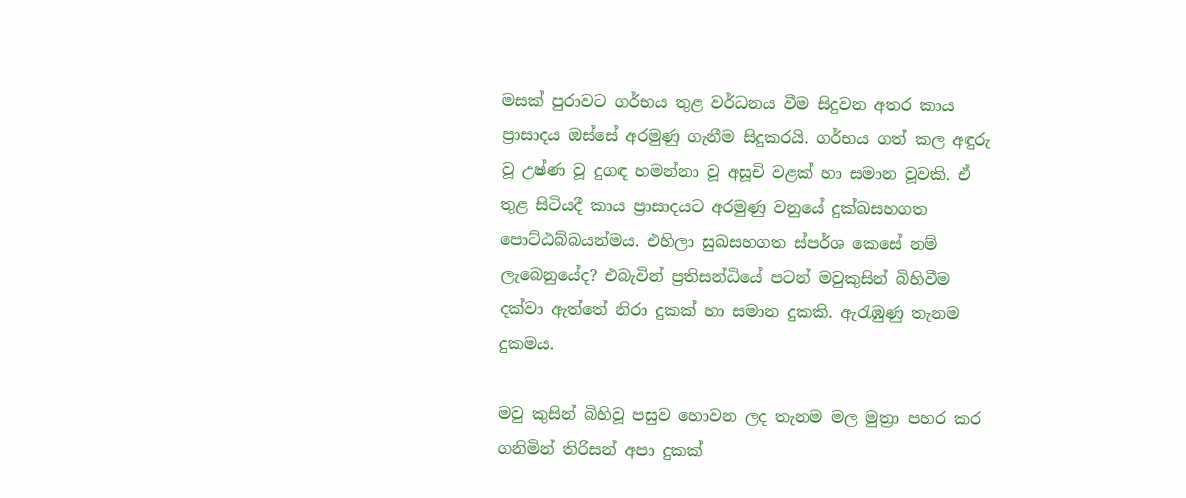මසක්‌ පුරාවට ගර්භය තුළ වර්ධනය වීම සිදුවන අතර කාය ප්‍රාසාදය ඔස්‌සේ අරමුණු ගැනීම සිදුකරයි. ගර්භය ගත් කල අඳුරු වූ උෂ්ණ වූ දුගඳ හමන්නා වූ අසූචි වළක්‌ හා සමාන වූවකි. ඒ තුළ සිටියදී කාය ප්‍රාසාදයට අරමුණු වනුයේ දුක්‌ඛසහගත පොට්‌ඨබ්බයන්මය. එහිලා සුඛසහගත ස්‌පර්ශ කෙසේ නම් ලැබෙනුයේද? එබැවින් ප්‍රතිසන්ධියේ පටන් මවුකුසින් බිහිවීම දක්‌වා ඇත්තේ නිරා දුකක්‌ හා සමාන දුකකි. ඇරැඹුණු තැනම දුකමය.

මවු කුසින් බිහිවූ පසුව හොවන ලද තැනම මල මුත්‍රා පහර කර ගනිමින් තිරිසන් අපා දුකක්‌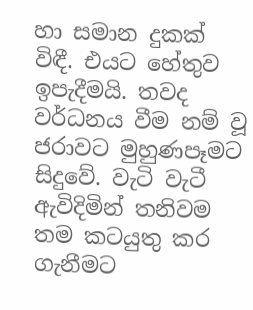හා සමාන දුකක්‌ විඳී. එයට හේතුව ඉපැදීමයි. තවද වර්ධනය වීම නම් වූ ජරාවට මුහුණපෑමට සිදුවේ. වැටි වැටී ඇවිදිමින් තනිවම තම කටයුතු කර ගැනීමට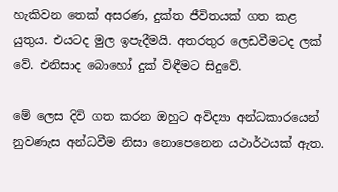හැකිවන තෙක්‌ අසරණ, දුක්‌ත ජීවිතයක්‌ ගත කළ යුතුය. එයටද මුල ඉපැදීමයි. අතරතුර ලෙඩවීමටද ලක්‌ වේ. එනිසාද බොහෝ දුක්‌ විඳීමට සිදුවේ.

මේ ලෙස දිවි ගත කරන ඔහුට අවිද්‍යා අන්ධකාරයෙන් නුවණැස අන්ධවීම නිසා නොපෙනෙන යථාර්ථයක්‌ ඇත.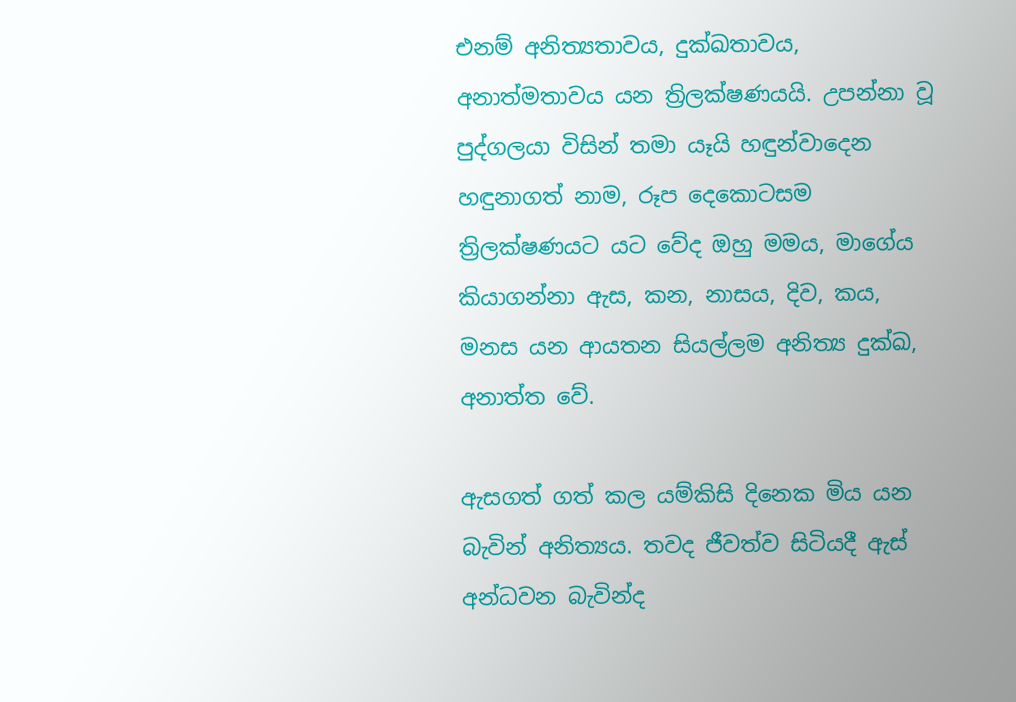එනම් අනිත්‍යතාවය, දුක්‌ඛතාවය, අනාත්මතාවය යන ත්‍රිලක්‌ෂණයයි. උපන්නා වූ පුද්ගලයා විසින් තමා යෑයි හඳුන්වාදෙන හඳුනාගත් නාම, රූප දෙකොටසම ත්‍රිලක්‌ෂණයට යට වේද ඔහු මමය, මාගේය කියාගන්නා ඇස, කන, නාසය, දිව, කය, මනස යන ආයතන සියල්ලම අනිත්‍ය දුක්‌ඛ, අනාත්ත වේ.

ඇසගත් ගත් කල යම්කිසි දිනෙක මිය යන බැවින් අනිත්‍යය. තවද ජීවත්ව සිටියදී ඇස්‌ අන්ධවන බැවින්ද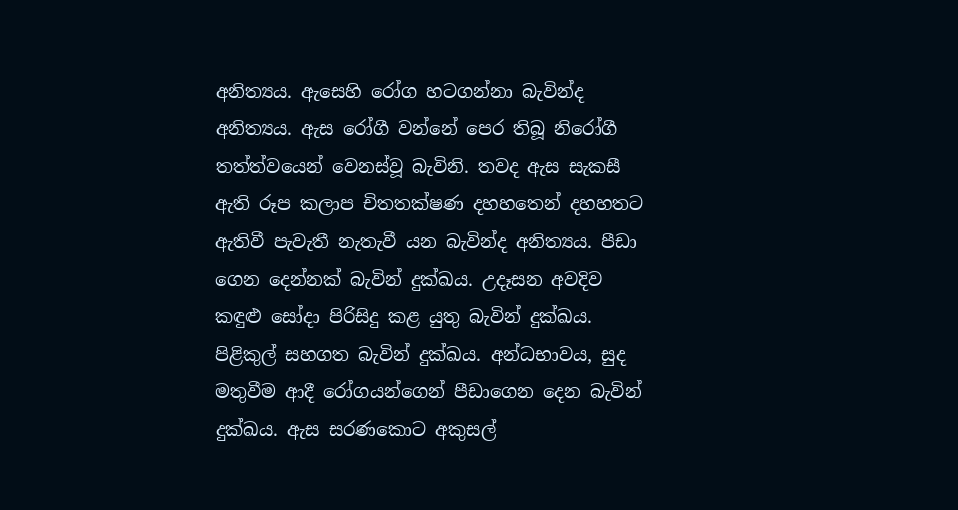අනිත්‍යය. ඇසෙහි රෝග හටගන්නා බැවින්ද අනිත්‍යය. ඇස රෝගී වන්නේ පෙර තිබූ නිරෝගී තත්ත්වයෙන් වෙනස්‌වූ බැවිනි. තවද ඇස සැකසී ඇති රූප කලාප චිතතක්‌ෂණ දහහතෙන් දහහතට ඇතිවී පැවැතී නැතැවී යන බැවින්ද අනිත්‍යය. පීඩා ගෙන දෙන්නක්‌ බැවින් දුක්‌ඛය. උදෑසන අවදිව කඳුළු සෝදා පිරිසිදු කළ යුතු බැවින් දුක්‌ඛය. පිළිකුල් සහගත බැවින් දුක්‌ඛය. අන්ධභාවය, සුද මතුවීම ආදී රෝගයන්ගෙන් පීඩාගෙන දෙන බැවින් දුක්‌ඛය. ඇස සරණකොට අකුසල්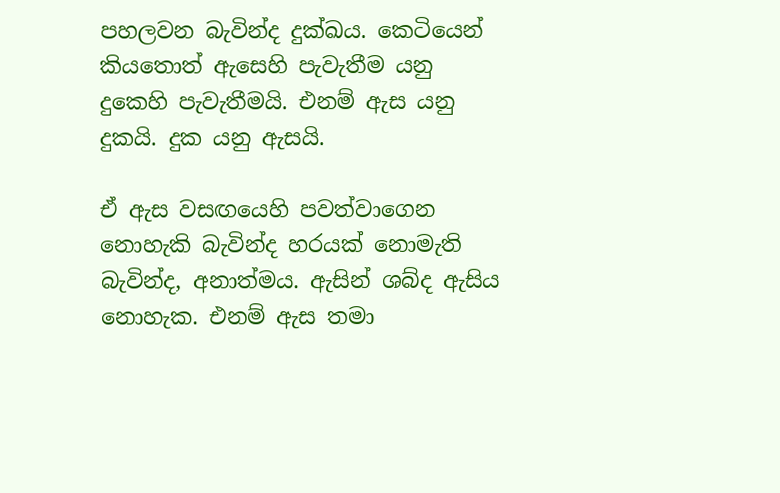පහලවන බැවින්ද දුක්‌ඛය. කෙටියෙන් කියතොත් ඇසෙහි පැවැතීම යනු දුකෙහි පැවැතීමයි. එනම් ඇස යනු දුකයි. දුක යනු ඇසයි.

ඒ ඇස වසඟයෙහි පවත්වාගෙන නොහැකි බැවින්ද හරයක්‌ නොමැති බැවින්ද, අනාත්මය. ඇසින් ශබ්ද ඇසිය නොහැක. එනම් ඇස තමා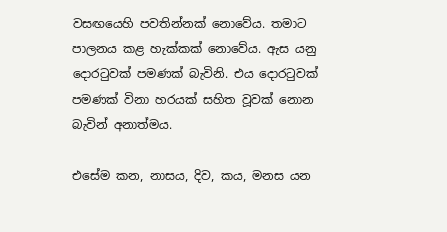වසඟයෙහි පවතින්නක්‌ නොවේය. තමාට පාලනය කළ හැක්‌කක්‌ නොවේය. ඇස යනු දොරටුවක්‌ පමණක්‌ බැවිනි. එය දොරටුවක්‌ පමණක්‌ විනා හරයක්‌ සහිත වූවක්‌ නොන බැවින් අනාත්මය.

එසේම කන, නාසය, දිව, කය, මනස යන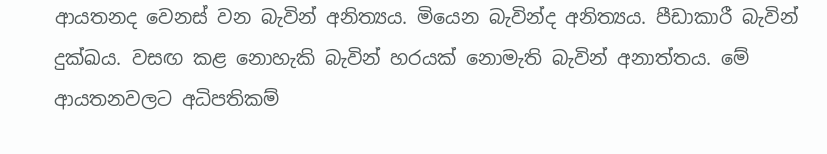ආයතනද වෙනස්‌ වන බැවින් අනිත්‍යය. මියෙන බැවින්ද අනිත්‍යය. පීඩාකාරී බැවින් දුක්‌ඛය. වසඟ කළ නොහැකි බැවින් හරයක්‌ නොමැති බැවින් අනාත්තය. මේ ආයතනවලට අධිපතිකම්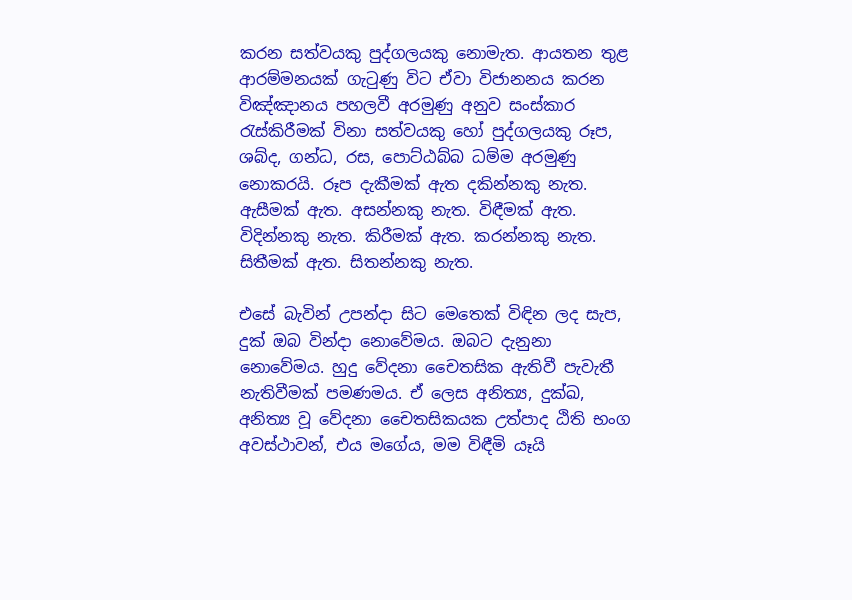කරන සත්වයකු පුද්ගලයකු නොමැත. ආයතන තුළ ආරම්මනයක්‌ ගැටුණු විට ඒවා විජානනය කරන විඤ්ඤානය පහලවී අරමුණු අනුව සංස්‌කාර රැස්‌කිරීමක්‌ විනා සත්වයකු හෝ පුද්ගලයකු රූප, ශබ්ද, ගන්ධ, රස, පොට්‌ඨබ්බ ධම්ම අරමුණු නොකරයි. රූප දැකීමක්‌ ඇත දකින්නකු නැත. ඇසීමක්‌ ඇත. අසන්නකු නැත. විඳීමක්‌ ඇත. විදින්නකු නැත. කිරීමක්‌ ඇත. කරන්නකු නැත. සිතීමක්‌ ඇත. සිතන්නකු නැත.

එසේ බැවින් උපන්දා සිට මෙතෙක්‌ විඳින ලද සැප, දුක්‌ ඔබ වින්දා නොවේමය. ඔබට දැනුනා නොවේමය. හුදු වේදනා චෛතසික ඇතිවී පැවැතී නැතිවීමක්‌ පමණමය. ඒ ලෙස අනිත්‍ය, දුක්‌ඛ, අනිත්‍ය වූ වේදනා චෛතසිකයක උත්පාද ඨිති භංග අවස්‌ථාවන්, එය මගේය, මම විඳීමි යෑයි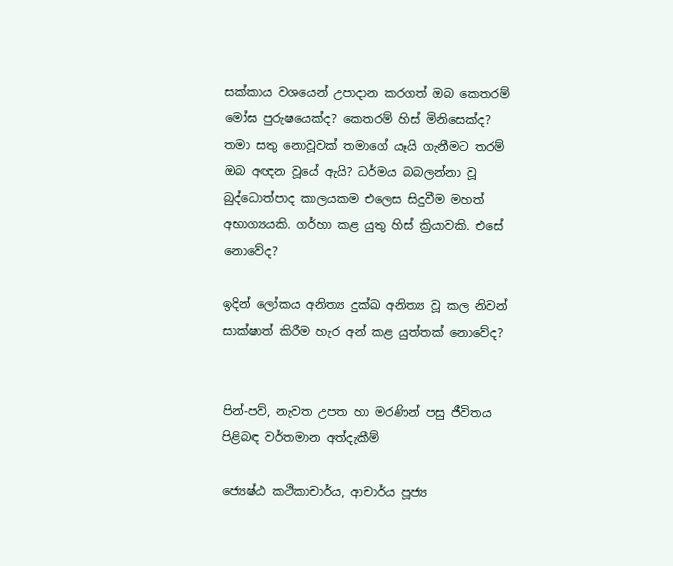සක්‌කාය වශයෙන් උපාදාන කරගත් ඔබ කෙතරම් මෝඝ පුරුෂයෙක්‌ද? කෙතරම් හිස්‌ මිනිසෙක්‌ද? තමා සතු නොවූවක්‌ තමාගේ යෑයි ගැනීමට තරම් ඔබ අඥන වූයේ ඇයි? ධර්මය බබලන්නා වූ බුද්ධොත්පාද කාලයකම එලෙස සිදුවීම මහත් අභාග්‍යයකි. ගර්හා කළ යුතු හිස්‌ ක්‍රියාවකි. එසේ නොවේද?

ඉදින් ලෝකය අනිත්‍ය දුක්‌ඛ අනිත්‍ය වූ කල නිවන් සාක්‌ෂාත් කිරීම හැර අන් කළ යුත්තක්‌ නොවේද?


පින්-පව්, නැවත උපත හා මරණින් පසු ජීවිතය පිළිබඳ වර්තමාන අත්දැකීම්

ජ්‍යෙෂ්ඨ කථිකාචාර්ය, ආචාර්ය පූජ්‍ය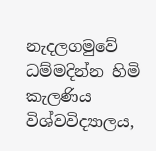නැදලගමුවේ ධම්මදින්න හිමි
කැලණිය විශ්වවිද්‍යාලය,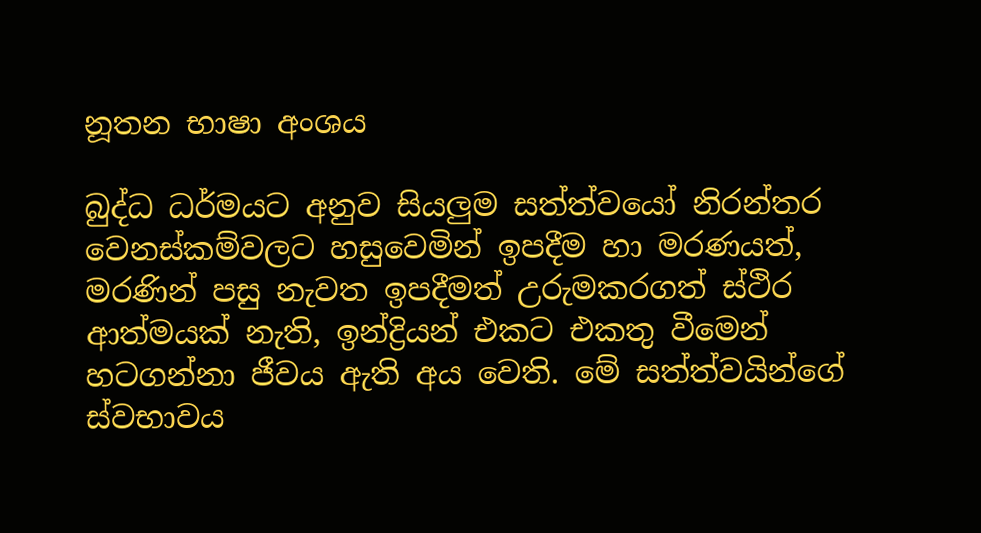නූතන භාෂා අංශය

බුද්ධ ධර්මයට අනුව සියලුම සත්ත්වයෝ නිරන්තර වෙනස්‌කම්වලට හසුවෙමින් ඉපදීම හා මරණයත්, මරණින් පසු නැවත ඉපදීමත් උරුමකරගත් ස්‌ථිර ආත්මයක්‌ නැති, ඉන්ද්‍රියන් එකට එකතු වීමෙන් හටගන්නා ජීවය ඇති අය වෙති. මේ සත්ත්වයින්ගේ ස්‌වභාවය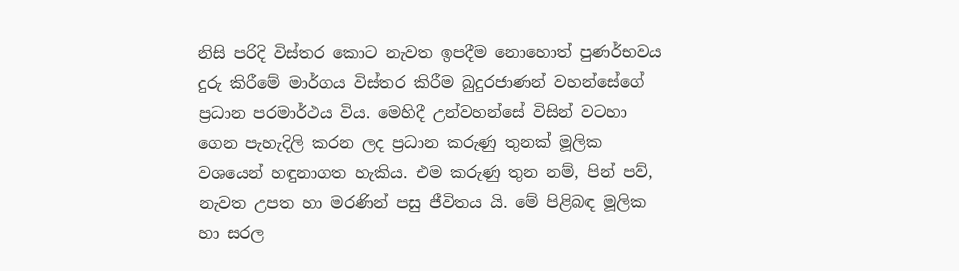නිසි පරිදි විස්‌තර කොට නැවත ඉපදීම නොහොත් පුණර්භවය දුරු කිරීමේ මාර්ගය විස්‌තර කිරීම බුදුරජාණන් වහන්සේගේ ප්‍රධාන පරමාර්ථය විය. මෙහිදී උන්වහන්සේ විසින් වටහා ගෙන පැහැදිලි කරන ලද ප්‍රධාන කරුණු තුනක්‌ මූලික වශයෙන් හඳුනාගත හැකිය. එම කරුණු තුන නම්, පින් පව්, නැවත උපත හා මරණින් පසු ජීවිතය යි. මේ පිළිබඳ මූලික හා සරල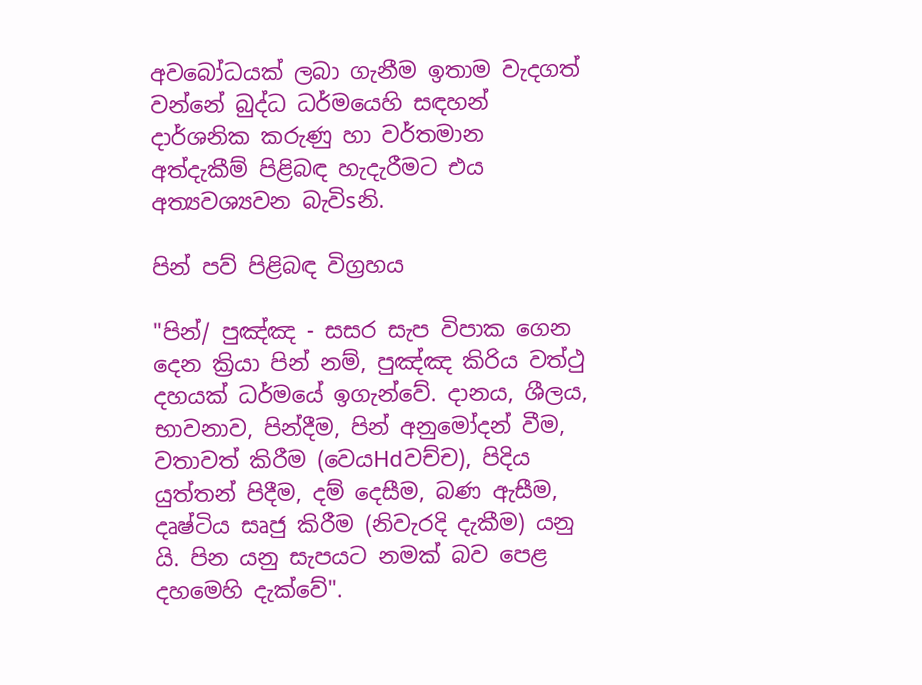අවබෝධයක්‌ ලබා ගැනීම ඉතාම වැදගත් වන්නේ බුද්ධ ධර්මයෙහි සඳහන් දාර්ශනික කරුණු හා වර්තමාන අත්දැකීම් පිළිබඳ හැදැරීමට එය අත්‍යවශ්‍යවන බැවිsනි.

පින් පව් පිළිබඳ විග්‍රහය

"පින්/ පුඤ්ඤ - සසර සැප විපාක ගෙන දෙන ක්‍රියා පින් නම්, පුඤ්ඤ කිරිය වත්ථු දහයක්‌ ධර්මයේ ඉගැන්වේ. දානය, ශීලය, භාවනාව, පින්දීම, පින් අනුමෝදන් වීම, වතාවත් කිරීම (වෙයHdවච්ච), පිදිය යුත්තන් පිදීම, දම් දෙසීම, බණ ඇසීම, දෘෂ්ටිය සෘජු කිරීම (නිවැරදි දැකීම) යනු යි. පින යනු සැපයට නමක්‌ බව පෙළ දහමෙහි දැක්‌වේ".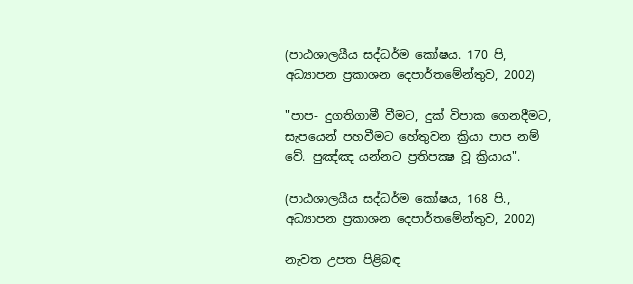(පාඨශාලයීය සද්ධර්ම කෝෂය. 170 පි, අධ්‍යාපන ප්‍රකාශන දෙපාර්තමේන්තුව, 2002)

"පාප- දුගතිගාමී වීමට, දුක්‌ විපාක ගෙනදීමට, සැපයෙන් පහවීමට හේතුවන ක්‍රියා පාප නම් වේ. පුඤ්ඤ යන්නට ප්‍රතිපක්‍ෂ වූ ක්‍රියාය".

(පාඨශාලයීය සද්ධර්ම කෝෂය, 168 පි., අධ්‍යාපන ප්‍රකාශන දෙපාර්තමේන්තුව, 2002)

නැවත උපත පිළිබඳ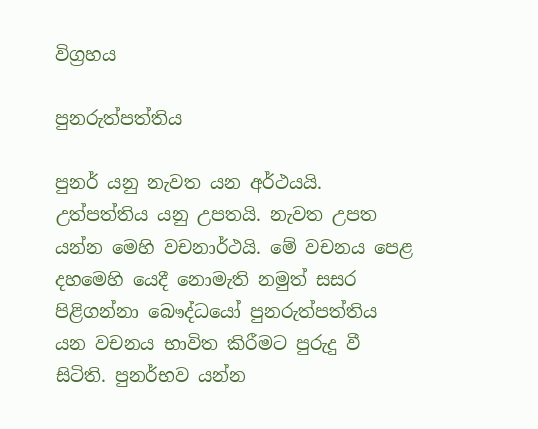විග්‍රහය

පුනරුත්පත්තිය

පුනර් යනු නැවත යන අර්ථයයි. උත්පත්තිය යනු උපතයි. නැවත උපත යන්න මෙහි වචනාර්ථයි. මේ වචනය පෙළ දහමෙහි යෙදී නොමැති නමුත් සසර පිළිගන්නා බෞද්ධයෝ පුනරුත්පත්තිය යන වචනය භාවිත කිරීමට පුරුදු වී සිටිති. පුනර්භව යන්න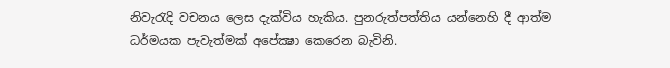නිවැරැදි වචනය ලෙස දැක්‌විය හැකිය. පුනරුත්පත්තිය යන්නෙහි දී ආත්ම ධර්මයක පැවැත්මක්‌ අපේක්‍ෂා කෙරෙන බැවිනි.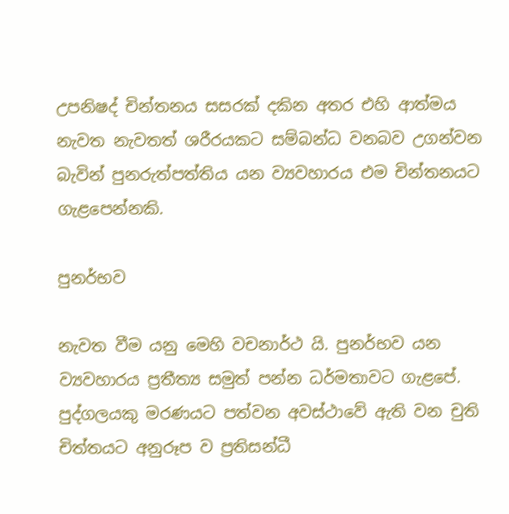උපනිෂද් චින්තනය සසරක්‌ දකින අතර එහි ආත්මය නැවත නැවතත් ශරීරයකට සම්බන්ධ වනබව උගන්වන බැවින් පුනරුත්පත්තිය යන ව්‍යවහාරය එම චින්තනයට ගැළපෙන්නකි.

පුනර්භව

නැවත වීම යනු මෙහි වචනාර්ථ යි. පුනර්භව යන ව්‍යවහාරය ප්‍රතීත්‍ය සමුත් පන්න ධර්මතාවට ගැළපේ. පුද්ගලයකු මරණයට පත්වන අවස්‌ථාවේ ඇති වන චුති චිත්තයට අනුරූප ව ප්‍රතිසන්ධී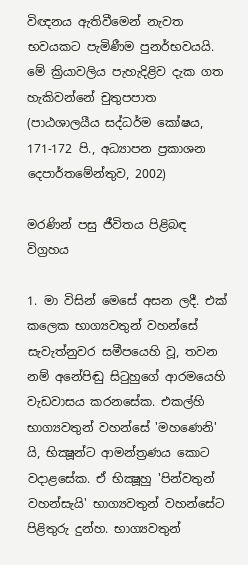විඥනය ඇතිවීමෙන් නැවත භවයකට පැමිණීම පුනර්භවයයි. මේ ක්‍රියාවලිය පැහැදිළිව දැක ගත හැකිවන්නේ චුතුපපාත (පාඨශාලයීය සද්ධර්ම කෝෂය, 171-172 පි., අධ්‍යාපන ප්‍රකාශන දෙපාර්තමේන්තුව, 2002)

මරණින් පසු ජීවිතය පිළිබඳ විග්‍රහය

1. මා විසින් මෙසේ අසන ලදී. එක්‌ කලෙක භාග්‍යවතුන් වහන්සේ සැවැත්නුවර සමීපයෙහි වූ, තවන නම් අනේපිඬු සිටුහුගේ ආරමයෙහි වැඩවාසය කරනසේක. එකල්හි භාග්‍යවතුන් වහන්සේ 'මහණෙනි' යි, භික්‍ෂූන්ට ආමන්ත්‍රණය කොට වදාළසේක. ඒ භික්‍ෂූහු 'පින්වතුන් වහන්සැයි' භාග්‍යවතුන් වහන්සේට පිළිතුරු දුන්හ. භාග්‍යවතුන්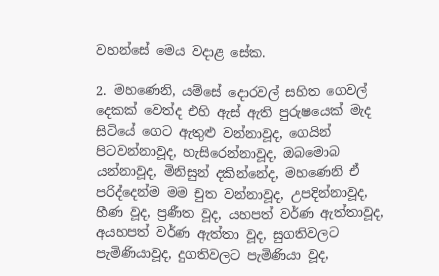වහන්සේ මෙය වදාළ සේක.

2. මහණෙනි, යම්සේ දොරවල් සහිත ගෙවල් දෙකක්‌ වෙත්ද එහි ඇස්‌ ඇති පුරුෂයෙක්‌ මැද සිටියේ ගෙට ඇතුළු වන්නාවූද, ගෙයින් පිටවන්නාවූද, හැසිරෙන්නාවූද, ඔබමොබ යන්නාවූද, මිනිසුන් දකින්නේද, මහණෙනි ඒ පරිද්දෙන්ම මම චුත වන්නාවූද, උපදින්නාවූද, හීණ වූද, ප්‍රණීත වූද, යහපත් වර්ණ ඇත්තාවූද, අයහපත් වර්ණ ඇත්තා වූද, සුගතිවලට පැමිණියාවූද, දුගතිවලට පැමිණියා වූද,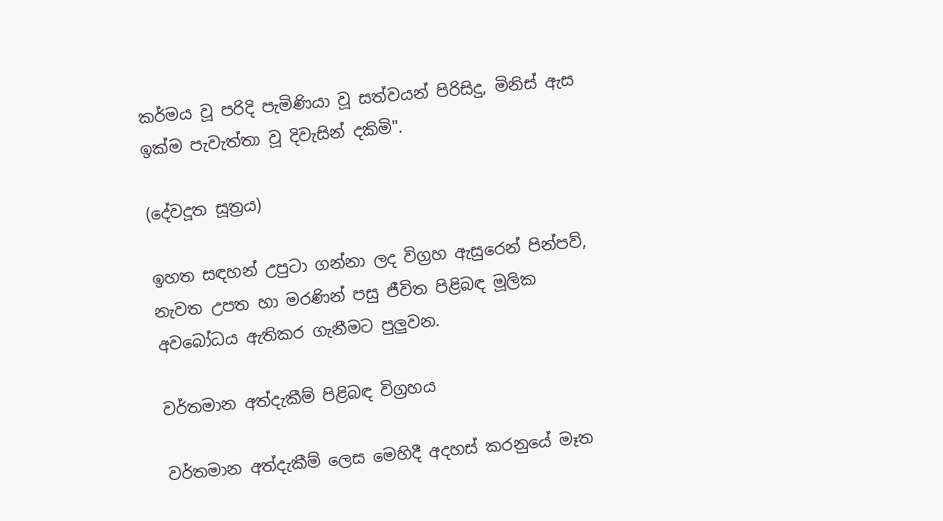කර්මය වූ පරිදි පැමිණියා වූ සත්වයන් පිරිසිදු, මිනිස්‌ ඇස ඉක්‌ම පැවැත්තා වූ දිවැසින් දකිමි".

(දේවදූත සූත්‍රය)

ඉහත සඳහන් උපුටා ගන්නා ලද විග්‍රහ ඇසුරෙන් පින්පව්, නැවත උපත හා මරණින් පසු ජීවිත පිළිබඳ මූලික අවබෝධය ඇතිකර ගැනීමට පුලුවන.

වර්තමාන අත්දැකීම් පිළිබඳ විග්‍රහය

වර්තමාන අත්දැකීම් ලෙස මෙහිදී අදහස්‌ කරනුයේ මෑත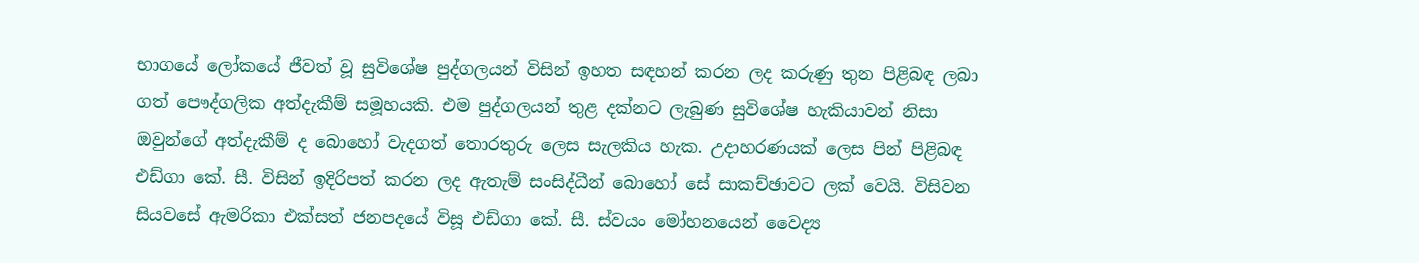භාගයේ ලෝකයේ ජීවත් වූ සුවිශේෂ පුද්ගලයන් විසින් ඉහත සඳහන් කරන ලද කරුණු තුන පිළිබඳ ලබා ගත් පෞද්ගලික අත්දැකීම් සමූහයකි. එම පුද්ගලයන් තුළ දක්‌නට ලැබුණ සුවිශේෂ හැකියාවන් නිසා ඔවුන්ගේ අත්දැකීම් ද බොහෝ වැදගත් තොරතුරු ලෙස සැලකිය හැක. උදාහරණයක්‌ ලෙස පින් පිළිබඳ එඩ්ගා කේ. සී. විසින් ඉදිරිපත් කරන ලද ඇතැම් සංසිද්ධීන් බොහෝ සේ සාකච්ඡාවට ලක්‌ වෙයි. විසිවන සියවසේ ඇමරිකා එක්‌සත් ජනපදයේ විසූ එඩ්ගා කේ. සී. ස්‌වයං මෝහනයෙන් වෛද්‍ය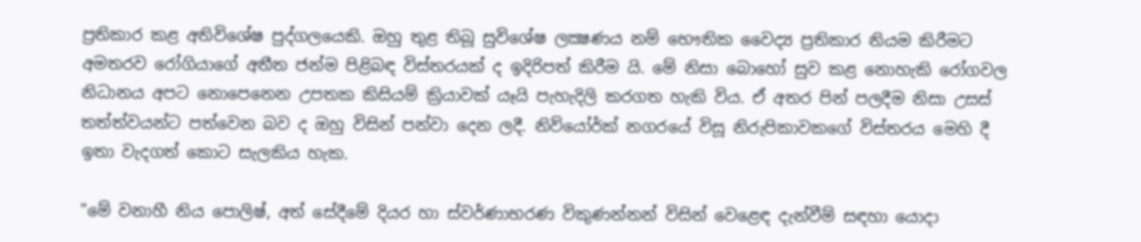ප්‍රතිකාර කළ අතිවිශේෂ පුද්ගලයෙකි. ඔහු තුළ තිබූ සුවිශේෂ ලක්‍ෂණය නම් භෞතික වෛද්‍ය ප්‍රතිකාර නියම කිරීමට අමතරව රෝගියාගේ අතීත ජන්ම පිළිබඳ විස්‌තරයක්‌ ද ඉදිරිපත් කිරීම යි. මේ නිසා බොහෝ සුව කළ නොහැකි රෝගවල නිධානය අපට නොපෙනෙන උපතක කිසියම් ක්‍රියාවක්‌ යෑයි පැහැදිලි කරගත හැකි විය. ඒ අතර පින් පලදීම නිසා උසස්‌ තත්ත්වයන්ට පත්වෙන බව ද ඔහු විසින් පන්වා දෙන ලදී. නිව්යෝර්ක්‌ නගරයේ විසූ නිරුපිකාවකගේ විස්‌තරය මෙහි දී ඉතා වැදගත් කොට සැලකිය හැක.

"මේ වනාහී නිය පොලිෂ්, අත් සේදීමේ දියර හා ස්‌වර්ණාභරණ විකුණන්නන් විසින් වෙළෙඳ දැන්වීම් සඳහා යොදා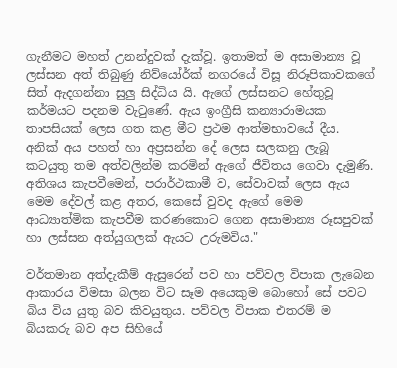ගැනීමට මහත් උනන්දුවක්‌ දැක්‌වූ. ඉතාමත් ම අසාමාන්‍ය වූ ලස්‌සන අත් තිබුණු නිව්යෝර්ක්‌ නගරයේ විසූ නිරූපිකාවකගේ සිත් ඇදගන්නා සුලු සිද්ධිය යි. ඇගේ ලස්‌සනට හේතුවූ කර්මයට පදනම වැටුණේ. ඇය ඉංග්‍රීසි කන්‍යාරාමයක තාපසියක්‌ ලෙස ගත කළ මීට ප්‍රථම ආත්මභාවයේ දීය. අනික්‌ අය පහත් හා අප්‍රසන්න දේ ලෙස සලකනු ලැබූ කටයුතු තම අත්වලින්ම කරමින් ඇගේ ජීවිතය ගෙවා දැමුණි. අතිශය කැපවීමෙන්, පරාර්ථකාමී ව, සේවාවක්‌ ලෙස ඇය මෙම දේවල් කළ අතර, කෙසේ වුවද ඇගේ මෙම ආධ්‍යාත්මික කැපවීම කරණකොට ගෙන අසාමාන්‍ය රූසපුවක්‌ හා ලස්‌සන අත්යුගලක්‌ ඇයට උරුමවිය."

වර්තමාන අත්දැකීම් ඇසුරෙන් පව හා පව්වල විපාක ලැබෙන ආකාරය විමසා බලන විට සෑම අයෙකුම බොහෝ සේ පවට බිය විය යුතු බව කිවයුතුය. පව්වල විපාක එතරම් ම බියකරු බව අප සිහියේ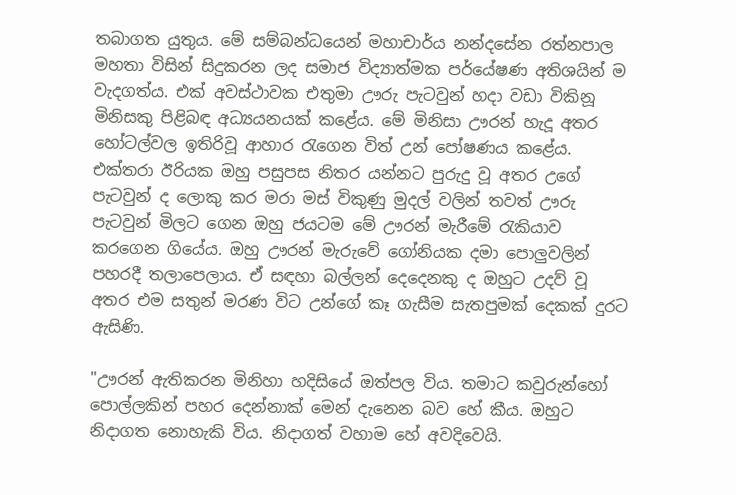තබාගත යුතුය. මේ සම්බන්ධයෙන් මහාචාර්ය නන්දසේන රත්නපාල මහතා විසින් සිදුකරන ලද සමාජ විද්‍යාත්මක පර්යේෂණ අතිශයින් ම වැදගත්ය. එක්‌ අවස්‌ථාවක එතුමා ඌරු පැටවුන් හදා වඩා විකිනූ මිනිසකු පිළිබඳ අධ්‍යයනයක්‌ කළේය. මේ මිනිසා ඌරන් හැදූ අතර හෝටල්වල ඉතිරිවූ ආහාර රැගෙන විත් උන් පෝෂණය කළේය. එක්‌තරා ඊරියක ඔහු පසුපස නිතර යන්නට පුරුදු වූ අතර උගේ පැටවුන් ද ලොකු කර මරා මස්‌ විකුණු මුදල් වලින් තවත් ඌරු පැටවුන් මිලට ගෙන ඔහු ජයටම මේ ඌරන් මැරීමේ රැකියාව කරගෙන ගියේය. ඔහු ඌරන් මැරුවේ ගෝනියක දමා පොලුවලින් පහරදී තලාපෙලාය. ඒ සඳහා බල්ලන් දෙදෙනකු ද ඔහුට උදව් වූ අතර එම සතුන් මරණ විට උන්ගේ කෑ ගැසීම සැතපුමක්‌ දෙකක්‌ දුරට ඇසිණි.

"ඌරන් ඇතිකරන මිනිහා හදිසියේ ඔත්පල විය. තමාට කවුරුන්හෝ පොල්ලකින් පහර දෙන්නාක්‌ මෙන් දැනෙන බව හේ කීය. ඔහුට නිදාගත නොහැකි විය. නිදාගත් වහාම හේ අවදිවෙයි.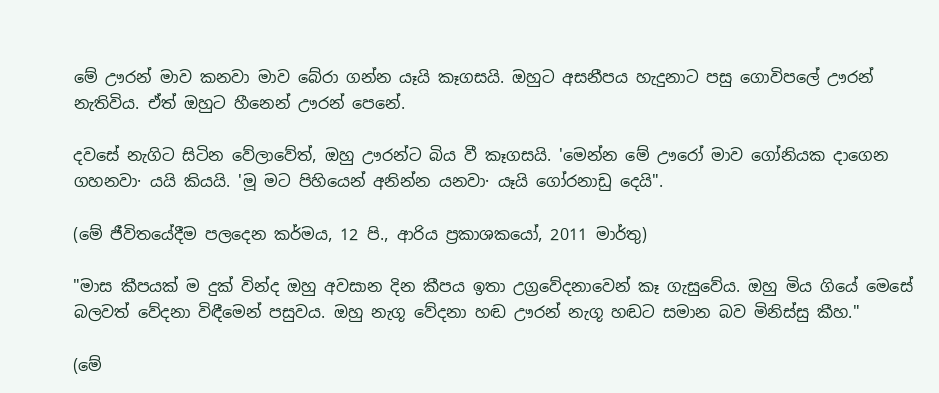මේ ඌරන් මාව කනවා මාව බේරා ගන්න යෑයි කෑගසයි. ඔහුට අසනීපය හැදුනාට පසු ගොවිපලේ ඌරන් නැතිවිය. ඒත් ඔහුට හීනෙන් ඌරන් පෙනේ.

දවසේ නැගිට සිටින වේලාවේත්, ඔහු ඌරන්ට බිය වී කෑගසයි. 'මෙන්න මේ ඌරෝ මාව ගෝනියක දාගෙන ගහනවා· යයි කියයි. 'මූ මට පිහියෙන් අනින්න යනවා· යෑයි ගෝරනාඩු දෙයි".

(මේ ජීවිතයේදීම පලදෙන කර්මය, 12 පි., ආරිය ප්‍රකාශකයෝ, 2011 මාර්තු)

"මාස කීපයක්‌ ම දුක්‌ වින්ද ඔහු අවසාන දින කීපය ඉතා උග්‍රවේදනාවෙන් කෑ ගැසුවේය. ඔහු මිය ගියේ මෙසේ බලවත් වේදනා විඳීමෙන් පසුවය. ඔහු නැගූ වේදනා හඬ ඌරන් නැගූ හඬට සමාන බව මිනිස්‌සු කීහ."

(මේ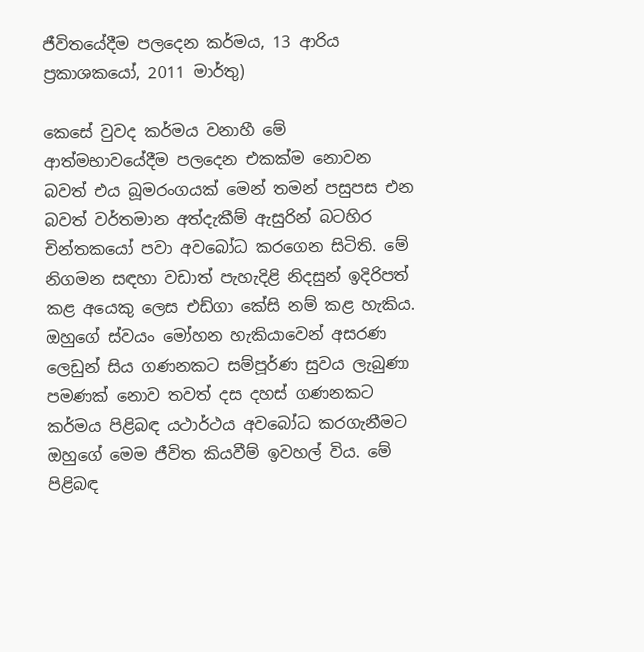ජීවිතයේදීම පලදෙන කර්මය, 13 ආරිය ප්‍රකාශකයෝ, 2011 මාර්තු)

කෙසේ වුවද කර්මය වනාහී මේ ආත්මභාවයේදීම පලදෙන එකක්‌ම නොවන බවත් එය බූමරංගයක්‌ මෙන් තමන් පසුපස එන බවත් වර්තමාන අත්දැකීම් ඇසුරින් බටහිර චින්තකයෝ පවා අවබෝධ කරගෙන සිටිති. මේ නිගමන සඳහා වඩාත් පැහැදිළි නිදසුන් ඉදිරිපත් කළ අයෙකු ලෙස එඩ්ගා කේසි නම් කළ හැකිය. ඔහුගේ ස්‌වයං මෝහන හැකියාවෙන් අසරණ ලෙඩුන් සිය ගණනකට සම්පූර්ණ සුවය ලැබුණා පමණක්‌ නොව තවත් දස දහස්‌ ගණනකට කර්මය පිළිබඳ යථාර්ථය අවබෝධ කරගැනීමට ඔහුගේ මෙම ජීවිත කියවීම් ඉවහල් විය. මේ පිළිබඳ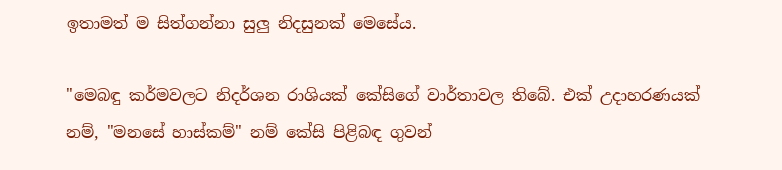ඉතාමත් ම සිත්ගන්නා සුලු නිදසුනක්‌ මෙසේය.

"මෙබඳු කර්මවලට නිදර්ශන රාශියක්‌ කේසිගේ වාර්තාවල තිබේ. එක්‌ උදාහරණයක්‌ නම්, "මනසේ හාස්‌කම්" නම් කේසි පිළිබඳ ගුවන්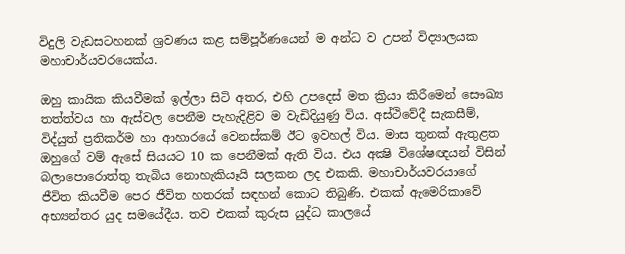විදුලි වැඩසටහනක්‌ ශ්‍රවණය කළ සම්පූර්ණයෙන් ම අන්ධ ව උපන් විද්‍යාලයක මහාචාර්යවරයෙක්‌ය.

ඔහු කායික කියවීමක්‌ ඉල්ලා සිටි අතර, එහි උපදෙස්‌ මත ක්‍රියා කිරීමෙන් සෞඛ්‍ය තත්ත්වය හා ඇස්‌වල පෙනීම පැහැදිළිව ම වැඩිදියුණු විය. අස්‌ථිවේදී සැකසීම්, විද්යුත් ප්‍රතිකර්ම හා ආහාරයේ වෙනස්‌කම් ඊට ඉවහල් විය. මාස තුනක්‌ ඇතුළත ඔහුගේ වම් ඇසේ සියයට 10 ක පෙනීමක්‌ ඇති විය. එය අක්‍ෂි විශේෂඥයන් විසින් බලාපොරොත්තු තැබිය නොහැකියෑයි සලකන ලද එකකි. මහාචාර්යවරයාගේ ජීවිත කියවීම පෙර ජීවිත හතරක්‌ සඳහන් කොට තිබුණි. එකක්‌ ඇමෙරිකාවේ අභ්‍යන්තර යුද සමයේදීය. තව එකක්‌ කුරුස යුද්ධ කාලයේ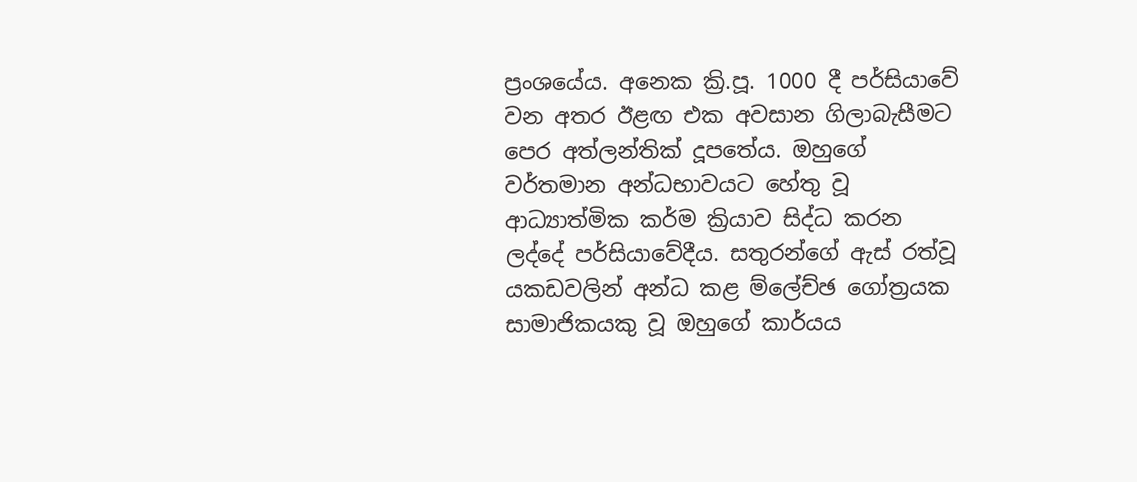ප්‍රංශයේය. අනෙක ක්‍රි.පූ. 1000 දී පර්සියාවේ වන අතර ඊළඟ එක අවසාන ගිලාබැසීමට පෙර අත්ලන්තික්‌ දූපතේය. ඔහුගේ වර්තමාන අන්ධභාවයට හේතු වූ ආධ්‍යාත්මික කර්ම ක්‍රියාව සිද්ධ කරන ලද්දේ පර්සියාවේදීය. සතුරන්ගේ ඇස්‌ රත්වූ යකඩවලින් අන්ධ කළ ම්ලේච්ඡ ගෝත්‍රයක සාමාජිකයකු වූ ඔහුගේ කාර්යය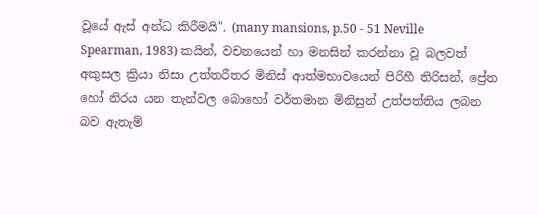වූයේ ඇස්‌ අන්ධ කිරීමයි". (many mansions, p.50 - 51 Neville Spearman, 1983) කයින්, වචනයෙන් හා මනසින් කරන්නා වූ බලවත් අකුසල ක්‍රියා නිසා උත්තරීතර මිනිස්‌ ආත්මභාවයෙන් පිරිහී තිරිසන්, ප්‍රේත හෝ නිරය යන තැන්වල බොහෝ වර්තමාන මිනිසුන් උත්පත්තිය ලබන බව ඇතැම්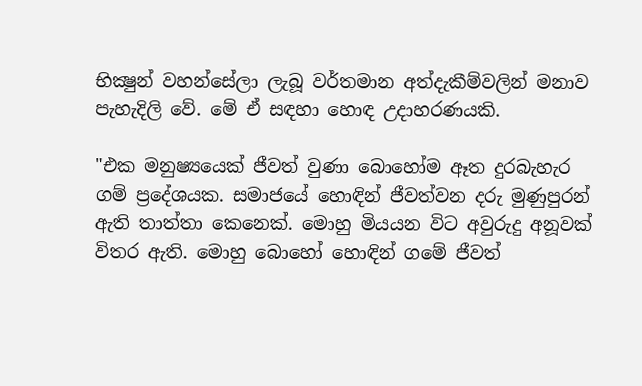භික්‍ෂුන් වහන්සේලා ලැබූ වර්තමාන අත්දැකීම්වලින් මනාව පැහැදිලි වේ. මේ ඒ සඳහා හොඳ උදාහරණයකි.

"එක මනුෂ්‍යයෙක්‌ ජීවත් වුණා බොහෝම ඈත දුරබැහැර ගම් ප්‍රදේශයක. සමාජයේ හොඳින් ජීවත්වන දරු මුණුපුරන් ඇති තාත්තා කෙනෙක්‌. මොහු මියයන විට අවුරුදු අනූවක්‌ විතර ඇති. මොහු බොහෝ හොඳින් ගමේ ජීවත්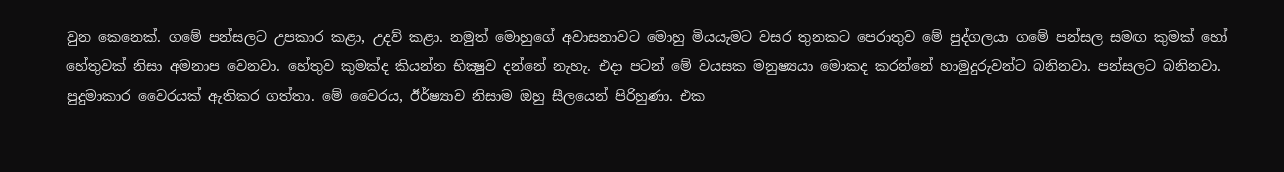වුන කෙනෙක්‌. ගමේ පන්සලට උපකාර කළා, උදව් කළා. නමුත් මොහුගේ අවාසනාවට මොහු මියයැමට වසර තුනකට පෙරාතුව මේ පුද්ගලයා ගමේ පන්සල සමඟ කුමක්‌ හෝ හේතුවක්‌ නිසා අමනාප වෙනවා. හේතුව කුමක්‌ද කියන්න භික්‍ෂුව දන්නේ නැහැ. එදා පටන් මේ වයසක මනුෂ්‍යයා මොකද කරන්නේ හාමුදුරුවන්ට බනිනවා. පන්සලට බනිනවා. පුදුමාකාර වෛරයක්‌ ඇතිකර ගත්තා. මේ වෛරය, ඊර්ෂ්‍යාව නිසාම ඔහු සීලයෙන් පිරිහුණා. එක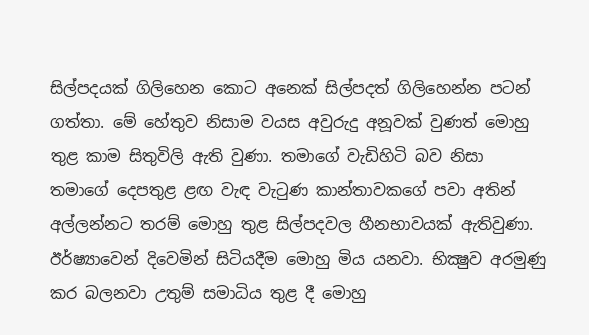සිල්පදයක්‌ ගිලිහෙන කොට අනෙක්‌ සිල්පදත් ගිලිහෙන්න පටන් ගත්තා. මේ හේතුව නිසාම වයස අවුරුදු අනූවක්‌ වුණත් මොහු තුළ කාම සිතුවිලි ඇති වුණා. තමාගේ වැඩිහිටි බව නිසා තමාගේ දෙපතුළ ළඟ වැඳ වැටුණ කාන්තාවකගේ පවා අතින් අල්ලන්නට තරම් මොහු තුළ සිල්පදවල හීනභාවයක්‌ ඇතිවුණා. ඊර්ෂ්‍යාවෙන් දිවෙමින් සිටියදීම මොහු මිය යනවා. භික්‍ෂුව අරමුණු කර බලනවා උතුම් සමාධිය තුළ දී මොහු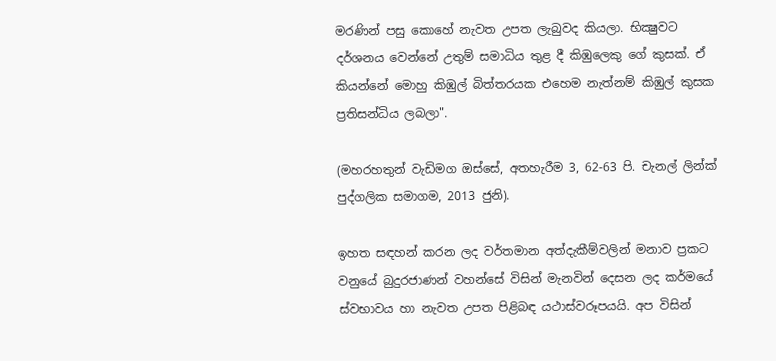මරණින් පසු කොහේ නැවත උපත ලැබුවද කියලා. භික්‍ෂුවට දර්ශනය වෙන්නේ උතුම් සමාධිය තුළ දී කිඹුලෙකු ගේ කුසක්‌. ඒ කියන්නේ මොහු කිඹුල් බිත්තරයක එහෙම නැත්නම් කිඹුල් කුසක ප්‍රතිසන්ධිය ලබලා".

(මහරහතුන් වැඩිමග ඔස්‌සේ, අතහැරීම 3, 62-63 පි. චැනල් ලින්ක්‌ පුද්ගලික සමාගම, 2013 ජුනි).

ඉහත සඳහන් කරන ලද වර්තමාන අත්දැකීම්වලින් මනාව ප්‍රකට වනුයේ බුදුරජාණන් වහන්සේ විසින් මැනවින් දෙසන ලද කර්මයේ ස්‌වභාවය හා නැවත උපත පිළිබඳ යථාස්‌වරූපයයි. අප විසින්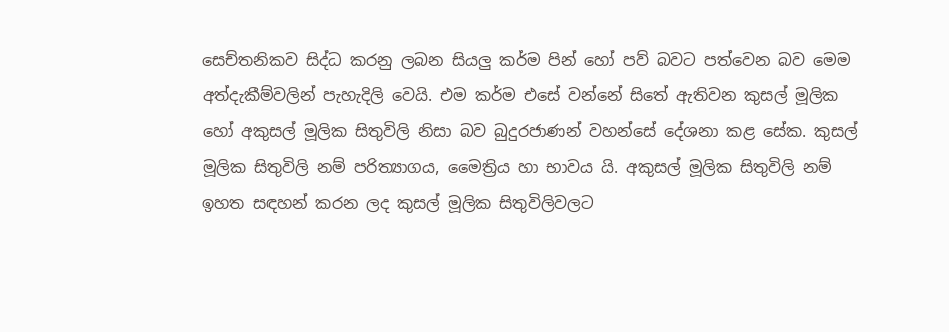සෙච්තනිකව සිද්ධ කරනු ලබන සියලු කර්ම පින් හෝ පව් බවට පත්වෙන බව මෙම අත්දැකීම්වලින් පැහැදිලි වෙයි. එම කර්ම එසේ වන්නේ සිතේ ඇතිවන කුසල් මූලික හෝ අකුසල් මූලික සිතුවිලි නිසා බව බුදුරජාණන් වහන්සේ දේශනා කළ සේක. කුසල් මූලික සිතුවිලි නම් පරිත්‍යාගය, මෛත්‍රිය හා භාවය යි. අකුසල් මූලික සිතුවිලි නම් ඉහත සඳහන් කරන ලද කුසල් මූලික සිතුවිලිවලට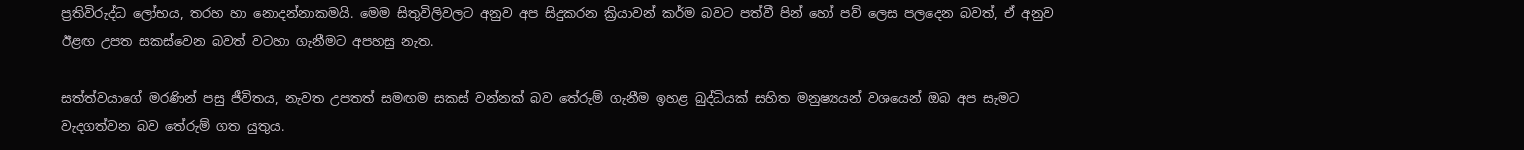ප්‍රතිවිරුද්ධ ලෝභය, තරහ හා නොදන්නාකමයි. මෙම සිතුවිලිවලට අනුව අප සිදුකරන ක්‍රියාවන් කර්ම බවට පත්වී පින් හෝ පව් ලෙස පලදෙන බවත්, ඒ අනුව ඊළඟ උපත සකස්‌වෙන බවත් වටහා ගැනීමට අපහසු නැත.

සත්ත්වයාගේ මරණින් පසු ජීවිතය, නැවත උපතත් සමඟම සකස්‌ වන්නක්‌ බව තේරුම් ගැනීම ඉහළ බුද්ධියක්‌ සහිත මනුෂ්‍යයන් වශයෙන් ඔබ අප සැමට වැදගත්වන බව තේරුම් ගත යුතුය.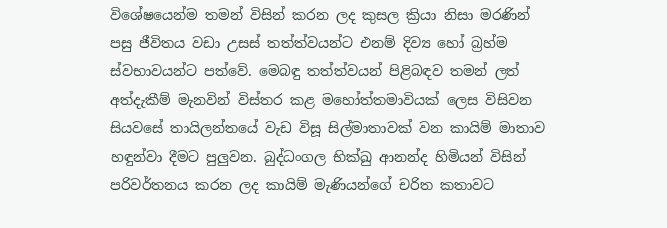විශේෂයෙන්ම තමන් විසින් කරන ලද කුසල ක්‍රියා නිසා මරණින් පසු ජීවිතය වඩා උසස්‌ තත්ත්වයන්ට එනම් දිව්‍ය හෝ බ්‍රහ්ම ස්‌වභාවයන්ට පත්වේ. මෙබඳු තත්ත්වයන් පිළිබඳව තමන් ලත් අත්දැකීම් මැනවින් විස්‌තර කළ මහෝත්තමාවියක්‌ ලෙස විසිවන සියවසේ තායිලන්තයේ වැඩ විසූ සිල්මාතාවක්‌ වන කායිම් මාතාව හඳුන්වා දීමට පුලුවන. බුද්ධංගල භික්‌ඛු ආනන්ද හිමියන් විසින් පරිවර්තනය කරන ලද කායිම් මැණියන්ගේ චරිත කතාවට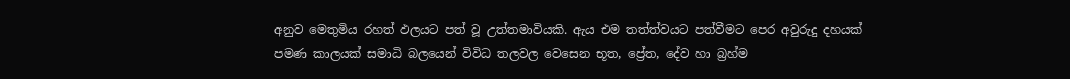අනුව මෙතුමිය රහත් ඵලයට පත් වූ උත්තමාවියකි. ඇය එම තත්ත්වයට පත්වීමට පෙර අවුරුදු දහයක්‌ පමණ කාලයක්‌ සමාධි බලයෙන් විවිධ තලවල වෙසෙන භූත, ප්‍රේත, දේව හා බ්‍රහ්ම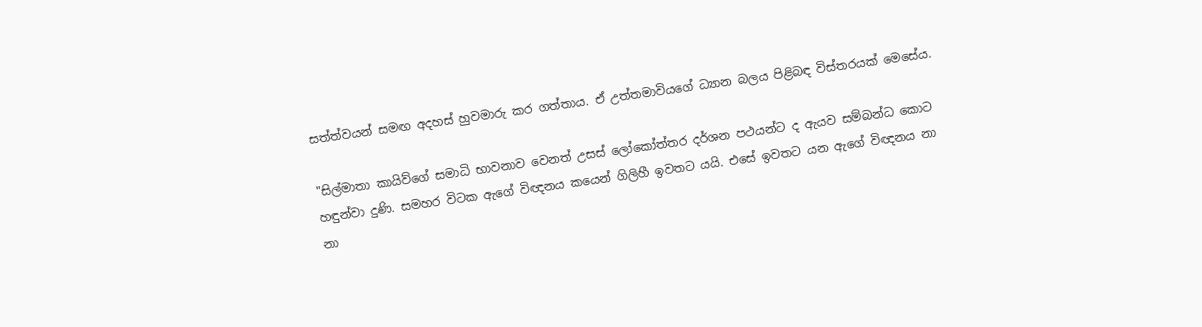සත්ත්වයන් සමඟ අදහස්‌ හුවමාරු කර ගත්තාය. ඒ උත්තමාවියගේ ධ්‍යාන බලය පිළිබඳ විස්‌තරයක්‌ මෙසේය.

"සිල්මාතා කායිව්ගේ සමාධි භාවනාව වෙනත් උසස්‌ ලෝකෝත්තර දර්ශන පථයන්ට ද ඇයව සම්බන්ධ කොට හඳුන්වා දුණි. සමහර විටක ඇගේ විඥනය කයෙන් ගිලිහී ඉවතට යයි. එසේ ඉවතට යන ඇගේ විඥනය නා නා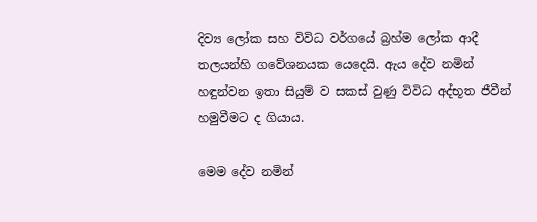දිව්‍ය ලෝක සහ විවිධ වර්ගයේ බ්‍රහ්ම ලෝක ආදී තලයන්හි ගවේශනයක යෙදෙයි. ඇය දේව නමින් හඳුන්වන ඉතා සියුම් ව සකස්‌ වුණු විවිධ අද්භූත ජීවීන් හමුවීමට ද ගියාය.

මෙම දේව නමින්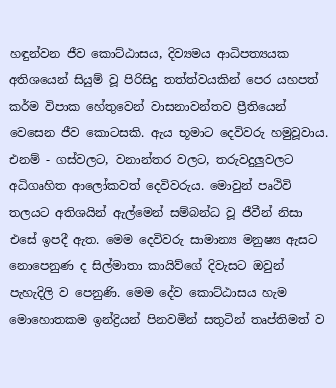හඳුන්වන ජීව කොට්‌ඨාසය, දිව්‍යමය ආධිපත්‍යයක අතිශයෙන් සියුම් වූ පිරිසිදු තත්ත්වයකින් පෙර යහපත් කර්ම විපාක හේතුවෙන් වාසනාවන්තව ප්‍රීතියෙන් වෙසෙන ජීව කොටසකි. ඇය භූමාට දෙවිවරු හමුවූවාය. එනම් - ගස්‌වලට, වනාන්තර වලට, තරුවදුලුවලට අධිගෘහිත ආලෝකවත් දෙවිවරුය. මොවුන් පෘථිවි තලයට අතිශයින් ඇල්මෙන් සම්බන්ධ වූ ජීවීන් නිසා එසේ ඉපදී ඇත. මෙම දෙවිවරු සාමාන්‍ය මනුෂ්‍ය ඇසට නොපෙනුණ ද සිල්මාතා කායිව්ගේ දිවැසට ඔවුන් පැහැදිලි ව පෙනුණි. මෙම දේව කොට්‌ඨාසය හැම මොහොතකම ඉන්ද්‍රියන් පිනවමින් සතුටින් තෘප්තිමත් ව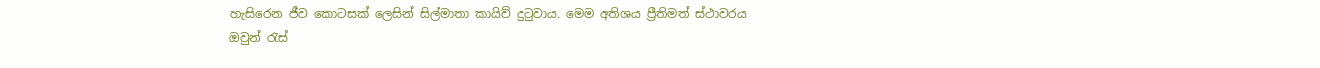හැසිරෙන ජීව කොටසක්‌ ලෙසින් සිල්මාතා කායිව් දුටුවාය. මෙම අතිශය ප්‍රීතිමත් ස්‌ථාවරය ඔවුන් රැස්‌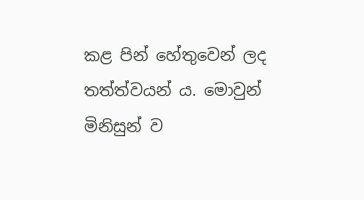කළ පින් හේතුවෙන් ලද තත්ත්වයන් ය. මොවුන් මිනිසුන් ව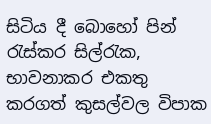සිටිය දී බොහෝ පින් රැස්‌කර සිල්රැක, භාවනාකර එකතු කරගත් කුසල්වල විපාක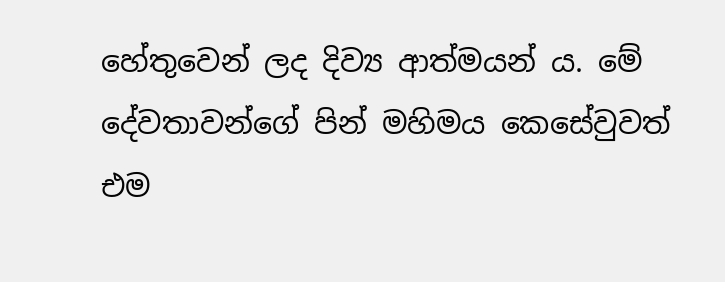හේතුවෙන් ලද දිව්‍ය ආත්මයන් ය. මේ දේවතාවන්ගේ පින් මහිමය කෙසේවුවත් එම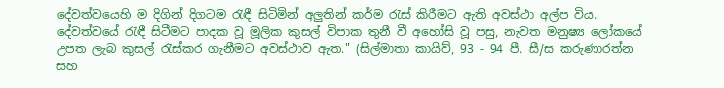දේවත්වයෙහි ම දිගින් දිගටම රැඳී සිටිමින් අලුතින් කර්ම රැස්‌ කිරීමට ඇති අවස්‌ථා අල්ප විය. දේවත්වයේ රැඳී සිටීමට පාදක වූ මූලික කුසල් විපාක තුනී වී අහෝසි වූ පසු, නැවත මනුෂ්‍ය ලෝකයේ උපත ලැබ කුසල් රැස්‌කර ගැනීමට අවස්‌ථාව ඇත." (සිල්මාතා කායිව්, 93 - 94 පී. සී/ස කරුණාරත්න සහ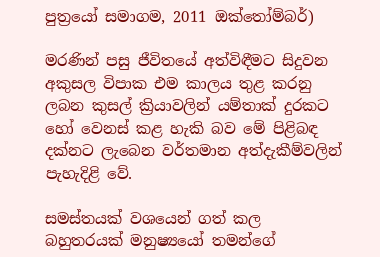පුත්‍රයෝ සමාගම, 2011 ඔක්‌තෝම්බර්)

මරණින් පසු ජීවිතයේ අත්විඳීමට සිදුවන අකුසල විපාක එම කාලය තුළ කරනු ලබන කුසල් ක්‍රියාවලින් යම්තාක්‌ දුරකට හෝ වෙනස්‌ කළ හැකි බව මේ පිළිබඳ දක්‌නට ලැබෙන වර්තමාන අත්දැකීම්වලින් පැහැදිළි වේ.

සමස්‌තයක්‌ වශයෙන් ගත් කල බහුතරයක්‌ මනුෂ්‍යයෝ තමන්ගේ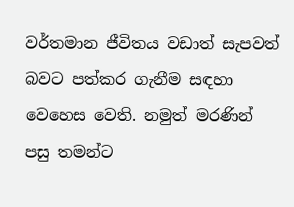වර්තමාන ජීවිතය වඩාත් සැපවත් බවට පත්කර ගැනීම සඳහා වෙහෙස වෙති. නමුත් මරණින් පසු තමන්ට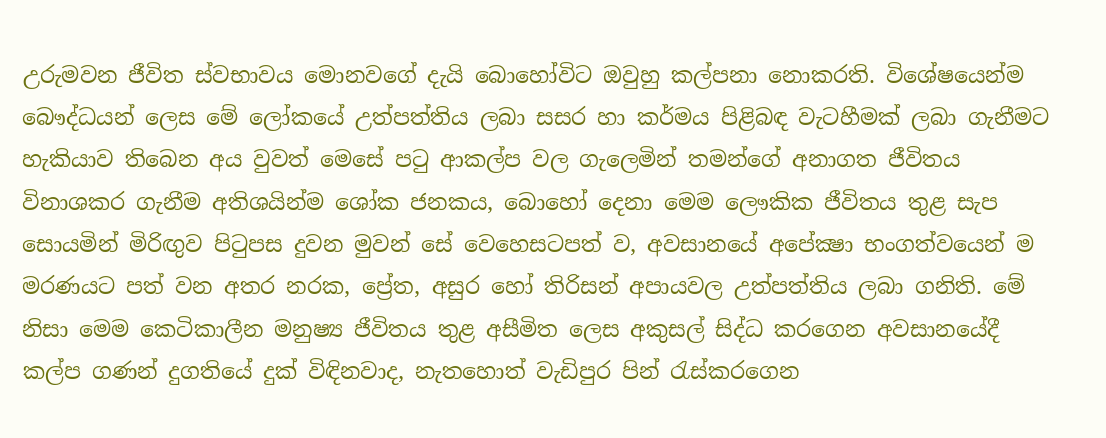උරුමවන ජීවිත ස්‌වභාවය මොනවගේ දැයි බොහෝවිට ඔවුහු කල්පනා නොකරති. විශේෂයෙන්ම බෞද්ධයන් ලෙස මේ ලෝකයේ උත්පත්තිය ලබා සසර හා කර්මය පිළිබඳ වැටහීමක්‌ ලබා ගැනීමට හැකියාව තිබෙන අය වුවත් මෙසේ පටු ආකල්ප වල ගැලෙමින් තමන්ගේ අනාගත ජීවිතය විනාශකර ගැනීම අතිශයින්ම ශෝක ජනකය, බොහෝ දෙනා මෙම ලෞකික ජීවිතය තුළ සැප සොයමින් මිරිඟුව පිටුපස දුවන මුවන් සේ වෙහෙසටපත් ව, අවසානයේ අපේක්‍ෂා භංගත්වයෙන් ම මරණයට පත් වන අතර නරක, ප්‍රේත, අසුර හෝ තිරිසන් අපායවල උත්පත්තිය ලබා ගනිති. මේ නිසා මෙම කෙටිකාලීන මනුෂ්‍ය ජීවිතය තුළ අසීමිත ලෙස අකුසල් සිද්ධ කරගෙන අවසානයේදී කල්ප ගණන් දුගතියේ දුක්‌ විඳිනවාද, නැතහොත් වැඩිපුර පින් රැස්‌කරගෙන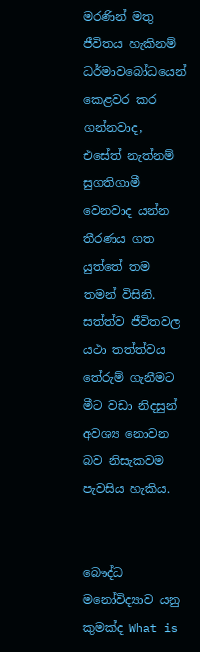මරණින් මතු ජීවිතය හැකිනම් ධර්මාවබෝධයෙන් කෙළවර කර ගන්නවාද, එසේත් නැත්නම් සුගතිගාමී වෙනවාද යන්න තීරණය ගත යුත්තේ තම තමන් විසිනි. සත්ත්ව ජීවිතවල යථා තත්ත්වය තේරුම් ගැනීමට මීට වඩා නිදසුන් අවශ්‍ය නොවන බව නිසැකවම පැවසිය හැකිය.


බෞද්ධ මනෝවිද්‍යාව යනු කුමක්‌ද What is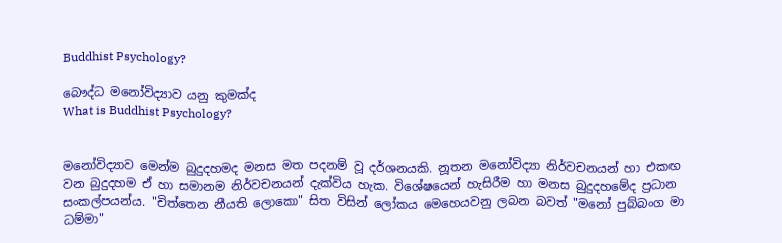Buddhist Psychology?

බෞද්ධ මනෝවිද්‍යාව යනු කුමක්‌ද
What is Buddhist Psychology?


මනෝවිද්‍යාව මෙන්ම බුදුදහමද මනස මත පදනම් වූ දර්ශනයකි. නූතන මනෝවිද්‍යා නිර්වචනයන් හා එකඟ වන බුදුදහම ඒ හා සමානම නිර්වචනයන් දැක්‌විය හැක. විශේෂයෙන් හැසිරීම හා මනස බුදුදහමේද ප්‍රධාන සංකල්පයන්ය. "චිත්තෙන නීයති ලොකො" සිත විසින් ලෝකය මෙහෙයවනු ලබන බවත් "මනෝ පුබ්බංග මා ධම්මා"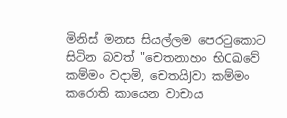මිනිස්‌ මනස සියල්ලම පෙරටුකොට සිටින බවත් "චෙතනාහං භිCඛවේ කම්මං වදාමි, චෙතයිJවා කම්මං කරොති කායෙන වාචාය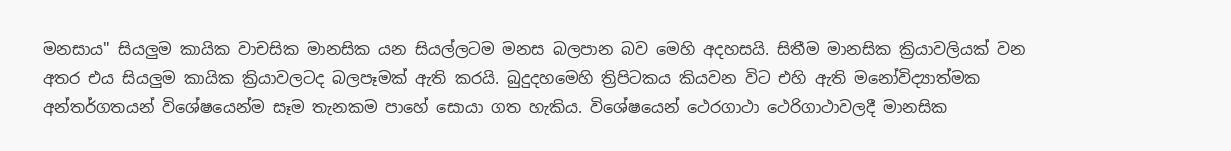මනසාය" සියලුම කායික වාචසික මානසික යන සියල්ලටම මනස බලපාන බව මෙහි අදහසයි. සිතීම මානසික ක්‍රියාවලියක්‌ වන අතර එය සියලුම කායික ක්‍රියාවලටද බලපෑමක්‌ ඇති කරයි. බුදුදහමෙහි ත්‍රිපිටකය කියවන විට එහි ඇති මනෝවිද්‍යාත්මක අන්තර්ගතයන් විශේෂයෙන්ම සෑම තැනකම පාහේ සොයා ගත හැකිය. විශේෂයෙන් ථෙරගාථා ථෙරිගාථාවලදී මානසික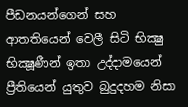පීඩනයන්ගෙන් සහ ආතතියෙන් වෙලී සිටි භික්‍ෂු භික්‍ෂූණීන් ඉතා උද්දාමයෙන් ප්‍රීතියෙන් යුතුව බුදුදහම නිසා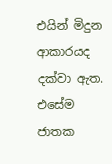එයින් මිදුන ආකාරයද දක්‌වා ඇත. එසේම ජාතක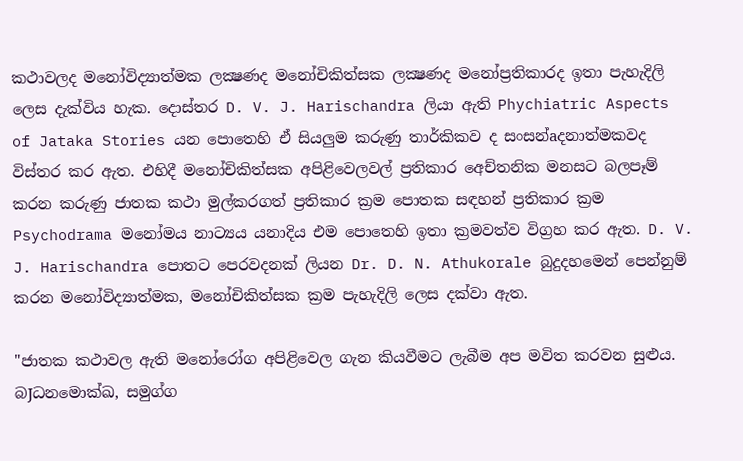කථාවලද මනෝවිද්‍යාත්මක ලක්‍ෂණද මනෝචිකිත්සක ලක්‍ෂණද මනෝප්‍රතිකාරද ඉතා පැහැදිලි ලෙස දැක්‌විය හැක. දොස්‌තර D. V. J. Harischandra ලියා ඇති Phychiatric Aspects of Jataka Stories යන පොතෙහි ඒ සියලුම කරුණු තාර්කිකව ද සංසන්aදනාත්මකවද විස්‌තර කර ඇත. එහිදී මනෝචිකිත්සක අපිළිවෙලවල් ප්‍රතිකාර අෙච්තනික මනසට බලපෑම් කරන කරුණු ජාතක කථා මුල්කරගත් ප්‍රතිකාර ක්‍රම පොතක සඳහන් ප්‍රතිකාර ක්‍රම Psychodrama මනෝමය නාට්‍යය යනාදිය එම පොතෙහි ඉතා ක්‍රමවත්ව විග්‍රහ කර ඇත. D. V. J. Harischandra පොතට පෙරවදනක්‌ ලියන Dr. D. N. Athukorale බුදුදහමෙන් පෙන්නුම් කරන මනෝවිද්‍යාත්මක, මනෝචිකිත්සක ක්‍රම පැහැදිලි ලෙස දක්‌වා ඇත.

"ජාතක කථාවල ඇති මනෝරෝග අපිළිවෙල ගැන කියවීමට ලැබීම අප මවිත කරවන සුළුය. බJධනමොක්‌ඛ, සමුග්ග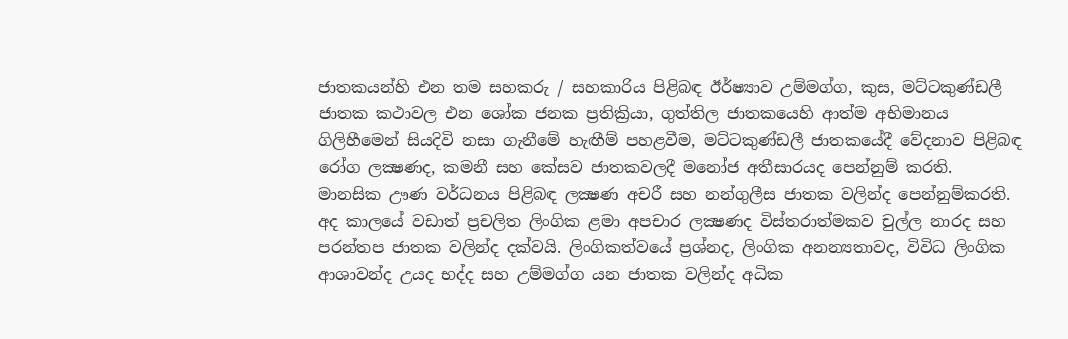ජාතකයන්හි එන තම සහකරු / සහකාරිය පිළිබඳ ඊර්ෂ්‍යාව උම්මග්ග, කුස, මට්‌ටකුණ්‌ඩලී ජාතක කථාවල එන ශෝක ජනක ප්‍රතික්‍රියා, ගුත්තිල ජාතකයෙහි ආත්ම අභිමානය ගිලිහීමෙන් සියදිවි නසා ගැනීමේ හැඟීම් පහළවීම, මට්‌ටකුණ්‌ඩලී ජාතකයේදී වේදනාව පිළිබඳ රෝග ලක්‍ෂණද, කමනී සහ කේසව ජාතකවලදී මනෝජ අතීසාරයද පෙන්නුම් කරති. මානසික ඌණ වර්ධනය පිළිබඳ ලක්‍ෂණ අචරී සහ නන්ගුලීස ජාතක වලින්ද පෙන්නුම්කරති. අද කාලයේ වඩාත් ප්‍රචලිත ලිංගික ළමා අපචාර ලක්‍ෂණද විස්‌තරාත්මකව චුල්ල නාරද සහ පරන්තප ජාතක වලින්ද දක්‌වයි. ලිංගිකත්වයේ ප්‍රශ්නද, ලිංගික අනන්‍යතාවද, විවිධ ලිංගික ආශාවන්ද උයද භද්ද සහ උම්මග්ග යන ජාතක වලින්ද අධික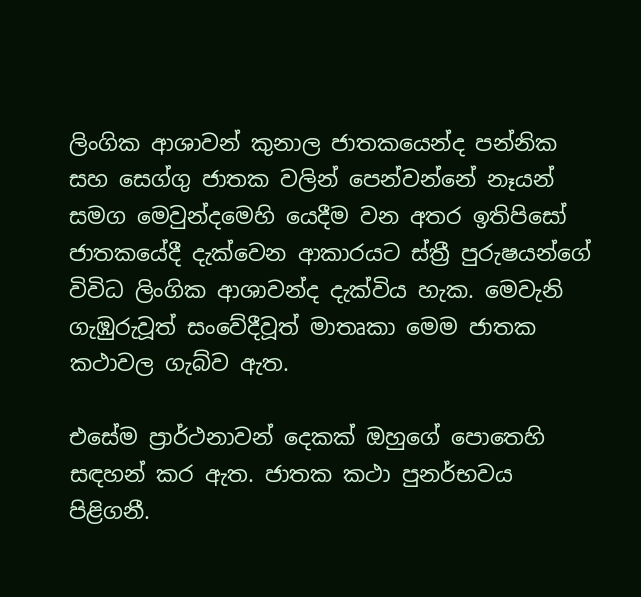ලිංගික ආශාවන් කුනාල ජාතකයෙන්ද පන්නික සහ සෙග්ගු ජාතක වලින් පෙන්වන්නේ නෑයන් සමග මෙවුන්දමෙහි යෙදීම වන අතර ඉතිපිසෝ ජාතකයේදී දැක්‌වෙන ආකාරයට ස්‌ත්‍රී පුරුෂයන්ගේ විවිධ ලිංගික ආශාවන්ද දැක්‌විය හැක. මෙවැනි ගැඹුරුවූත් සංවේදීවූත් මාතෘකා මෙම ජාතක කථාවල ගැබ්ව ඇත.

එසේම ප්‍රාර්ථනාවන් දෙකක්‌ ඔහුගේ පොතෙහි සඳහන් කර ඇත. ජාතක කථා පුනර්භවය පිළිගනී.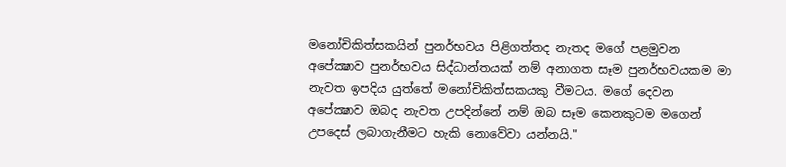මනෝචිකිත්සකයින් පුනර්භවය පිළිගත්තද නැතද මගේ පළමුවන අපේක්‍ෂාව පුනර්භවය සිද්ධාන්තයක්‌ නම් අනාගත සෑම පුනර්භවයකම මා නැවත ඉපදිය යුත්තේ මනෝචිකිත්සකයකු වීමටය. මගේ දෙවන අපේක්‍ෂාව ඔබද නැවත උපදින්නේ නම් ඔබ සෑම කෙනකුටම මගෙන් උපදෙස්‌ ලබාගැනීමට හැකි නොවේවා යන්නයි."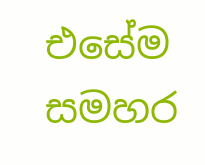එසේම සමහර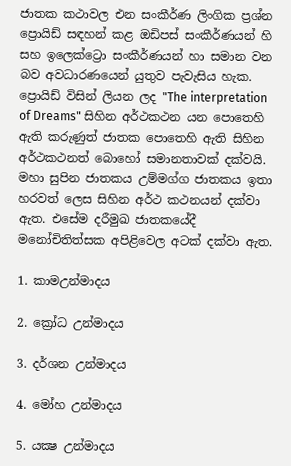ජාතක කථාවල එන සංකීර්ණ ලිංගික ප්‍රශ්න ප්‍රොයිඩ් සඳහන් කළ ඔඩිපස්‌ සංකීර්ණයන් හි සහ ඉලෙක්‌ට්‍රො සංකීර්ණයන් හා සමාන වන බව අවධාරණයෙන් යුතුව පැවැසිය හැක. ප්‍රොයිඩ් විසින් ලියන ලද "The interpretation of Dreams" සිහින අර්ථකථන යන පොතෙහි ඇති කරුණුත් ජාතක පොතෙහි ඇති සිහින අර්ථකථනත් බොහෝ සමානතාවක්‌ දක්‌වයි. මහා සුපින ජාතකය උම්මග්ග ජාතකය ඉතා හරවත් ලෙස සිහින අර්ථ කථනයන් දක්‌වා ඇත. එසේම දරීමුඛ ජාතකයේදී මනෝචිතිත්සක අපිළිවෙල අටක්‌ දක්‌වා ඇත.

1. කාමඋන්මාදය

2. ක්‍රෝධ උන්මාදය

3. දර්ශන උන්මාදය

4. මෝහ උන්මාදය

5. යක්‍ෂ උන්මාදය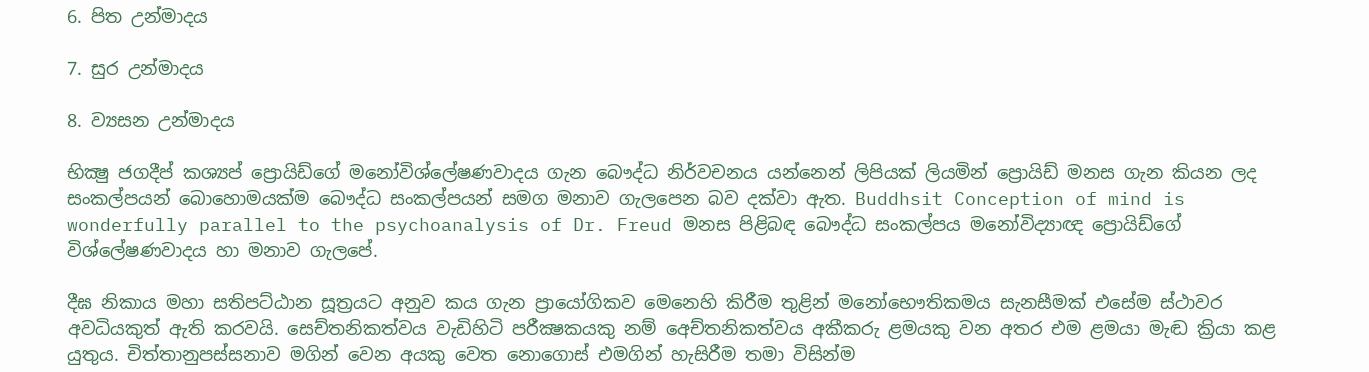6. පිත උන්මාදය

7. සුර උන්මාදය

8. ව්‍යසන උන්මාදය

භික්‍ෂු ජගදීප් කශ්‍යප් ප්‍රොයිඩ්ගේ මනෝවිශ්ලේෂණවාදය ගැන බෞද්ධ නිර්වචනය යන්නෙන් ලිපියක්‌ ලියමින් ප්‍රොයිඩ් මනස ගැන කියන ලද සංකල්පයන් බොහොමයක්‌ම බෞද්ධ සංකල්පයන් සමග මනාව ගැලපෙන බව දක්‌වා ඇත. Buddhsit Conception of mind is wonderfully parallel to the psychoanalysis of Dr. Freud මනස පිළිබඳ බෞද්ධ සංකල්පය මනෝවිද්‍යාඥ ප්‍රොයිඩ්ගේ විශ්ලේෂණවාදය හා මනාව ගැලපේ.

දීඝ නිකාය මහා සතිපට්‌ඨාන සූත්‍රයට අනුව කය ගැන ප්‍රායෝගිකව මෙනෙහි කිරීම තුළින් මනෝභෞතිකමය සැනසීමක්‌ එසේම ස්‌ථාවර අවධියකුත් ඇති කරවයි. සෙච්තනිකත්වය වැඩිහිටි පරීක්‍ෂකයකු නම් අෙච්තනිකත්වය අකීකරු ළමයකු වන අතර එම ළමයා මැඬ ක්‍රියා කළ යුතුය. චිත්තානුපස්‌සනාව මගින් වෙන අයකු වෙත නොගොස්‌ එමගින් හැසිරීම තමා විසින්ම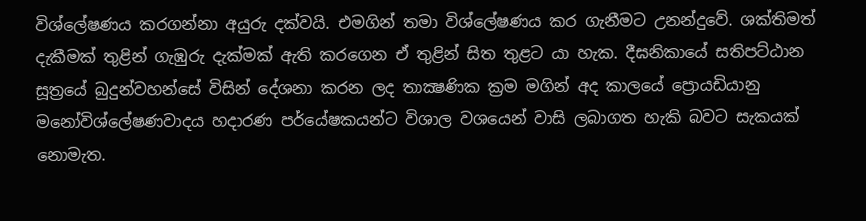විශ්ලේෂණය කරගන්නා අයුරු දක්‌වයි. එමගින් තමා විශ්ලේෂණය කර ගැනීමට උනන්දුවේ. ශක්‌තිමත් දැකීමක්‌ තුළින් ගැඹුරු දැක්‌මක්‌ ඇති කරගෙන ඒ තුළින් සිත තුළට යා හැක. දීඝනිකායේ සතිපට්‌ඨාන සූත්‍රයේ බුදුන්වහන්සේ විසින් දේශනා කරන ලද තාක්‍ෂණික ක්‍රම මගින් අද කාලයේ ප්‍රොයඩියානු මනෝවිශ්ලේෂණවාදය හදාරණ පර්යේෂකයන්ට විශාල වශයෙන් වාසි ලබාගත හැකි බවට සැකයක්‌ නොමැත.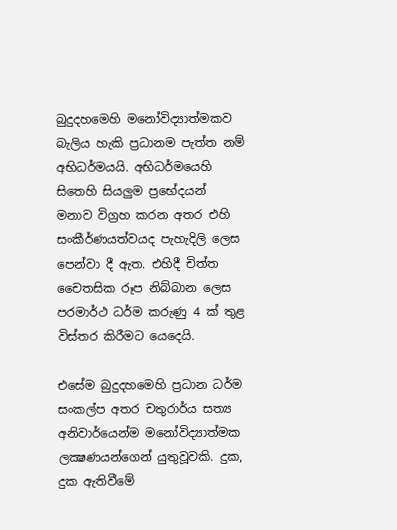බුදුදහමෙහි මනෝවිද්‍යාත්මකව බැලිය හැකි ප්‍රධානම පැත්ත නම් අභිධර්මයයි. අභිධර්මයෙහි සිතෙහි සියලුම ප්‍රභේදයන් මනාව විග්‍රහ කරන අතර එහි සංකීර්ණයත්වයද පැහැදිලි ලෙස පෙන්වා දී ඇත. එහිදී චිත්ත චෛතසික රූප නිබ්බාන ලෙස පරමාර්ථ ධර්ම කරුණු 4 ක්‌ තුළ විස්‌තර කිරීමට යෙදෙයි.

එසේම බුදුදහමෙහි ප්‍රධාන ධර්ම සංකල්ප අතර චතුරාර්ය සත්‍ය අනිවාර්යෙන්ම මනෝවිද්‍යාත්මක ලක්‍ෂණයන්ගෙන් යුතුවූවකි. දුක, දුක ඇතිවීමේ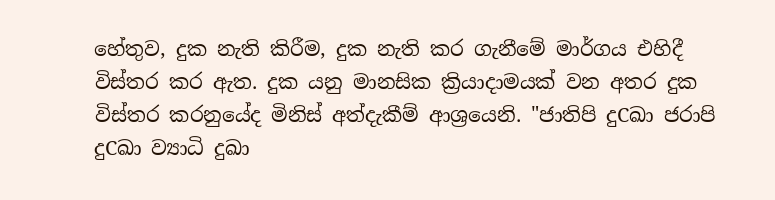හේතුව, දුක නැති කිරීම, දුක නැති කර ගැනීමේ මාර්ගය එහිදී විස්‌තර කර ඇත. දුක යනු මානසික ක්‍රියාදාමයක්‌ වන අතර දුක විස්‌තර කරනුයේද මිනිස්‌ අත්දැකීම් ආශ්‍රයෙනි. "ජාතිපි දුCඛා ජරාපි දුCඛා ව්‍යාධි දුඛා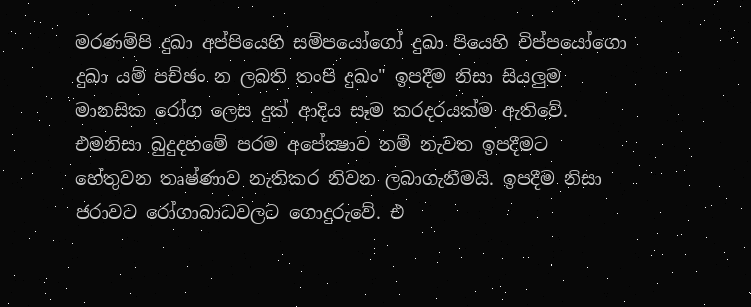මරණම්පි දුඛා අප්පියෙහි සම්පයෝගෝ දුඛා පියෙහි විප්පයෝගො දුඛා යම් පච්ඡං න ලබති තංපි දුඛං" ඉපදීම නිසා සියලුම මානසික රෝග ලෙස දුක්‌ ආදිය සෑම කරදරයක්‌ම ඇතිවේ. එමනිසා බුදුදහමේ පරම අපේක්‍ෂාව නම් නැවත ඉපදීමට හේතුවන තෘෂ්ණාව නැතිකර නිවන ලබාගැනීමයි. ඉපදීම නිසා ජරාවට රෝගාබාධවලට ගොදුරුවේ. එ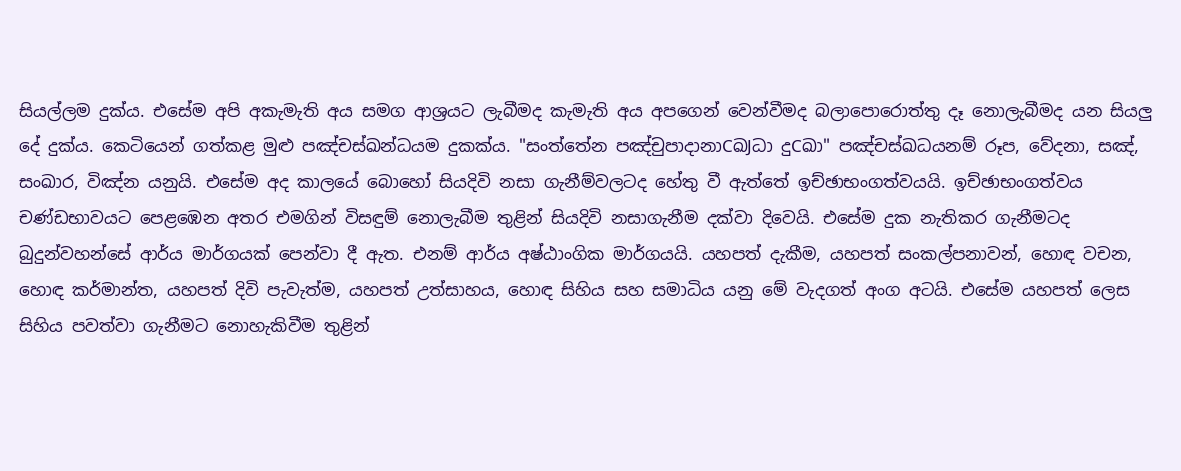සියල්ලම දුක්‌ය. එසේම අපි අකැමැති අය සමග ආශ්‍රයට ලැබීමද කැමැති අය අපගෙන් වෙන්වීමද බලාපොරොත්තු දෑ නොලැබීමද යන සියලු දේ දුක්‌ය. කෙටියෙන් ගත්කළ මුළු පඤ්චස්‌ඛන්ධයම දුකක්‌ය. "සංත්තේන පඤ්චුපාදානාCඛJධා දුCඛා" පඤ්චස්‌ඛධයනම් රූප, වේදනා, සඤ්, සංඛාර, විඤ්න යනුයි. එසේම අද කාලයේ බොහෝ සියදිවි නසා ගැනීම්වලටද හේතු වී ඇත්තේ ඉච්ඡාභංගත්වයයි. ඉච්ඡාභංගත්වය චණ්‌ඩභාවයට පෙළඹෙන අතර එමගින් විසඳුම් නොලැබීම තුළින් සියදිවි නසාගැනීම දක්‌වා දිවෙයි. එසේම දුක නැතිකර ගැනීමටද බුදුන්වහන්සේ ආර්ය මාර්ගයක්‌ පෙන්වා දී ඇත. එනම් ආර්ය අෂ්ඨාංගික මාර්ගයයි. යහපත් දැකීම, යහපත් සංකල්පනාවන්, හොඳ වචන, හොඳ කර්මාන්ත, යහපත් දිවි පැවැත්ම, යහපත් උත්සාහය, හොඳ සිහිය සහ සමාධිය යනු මේ වැදගත් අංග අටයි. එසේම යහපත් ලෙස සිහිය පවත්වා ගැනීමට නොහැකිවීම තුළින්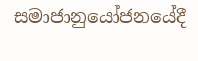සමාජානුයෝජනයේදී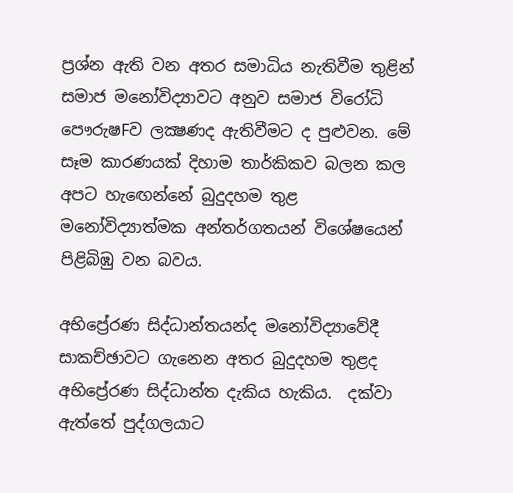ප්‍රශ්න ඇති වන අතර සමාධිය නැතිවීම තුළින් සමාජ මනෝවිද්‍යාවට අනුව සමාජ විරෝධි පෞරුෂFව ලක්‍ෂණද ඇතිවීමට ද පුළුවන. මේ සෑම කාරණයක්‌ දිහාම තාර්කිකව බලන කල අපට හැඟෙන්නේ බුදුදහම තුළ මනෝවිද්‍යාත්මක අන්තර්ගතයන් විශේෂයෙන් පිළිබිඹු වන බවය.

අභිප්‍රේරණ සිද්ධාන්තයන්ද මනෝවිද්‍යාවේදී සාකච්ඡාවට ගැනෙන අතර බුදුදහම තුළද අභිප්‍රේරණ සිද්ධාන්ත දැකිය හැකිය.  දක්‌වා ඇත්තේ පුද්ගලයාට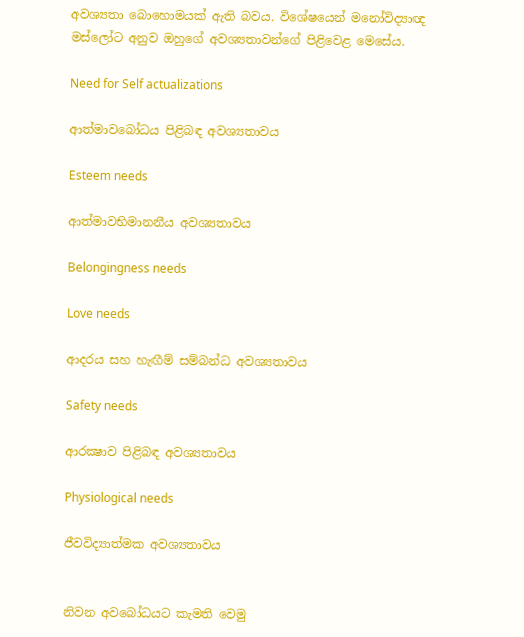අවශ්‍යතා බොහොමයක්‌ ඇති බවය. විශේෂයෙන් මනෝවිද්‍යාඥ මස්‌ලෝට අනුව ඔහුගේ අවශ්‍යතාවන්ගේ පිළිවෙළ මෙසේය.

Need for Self actualizations

ආත්මාවබෝධය පිළිබඳ අවශ්‍යතාවය

Esteem needs

ආත්මාවභිමානනීය අවශ්‍යතාවය

Belongingness needs

Love needs

ආදරය සහ හැඟීම් සම්බන්ධ අවශ්‍යතාවය

Safety needs

ආරක්‍ෂාව පිළිබඳ අවශ්‍යතාවය

Physiological needs

ජීවවිද්‍යාත්මක අවශ්‍යතාවය


නිවන අවබෝධයට කැමති වෙමු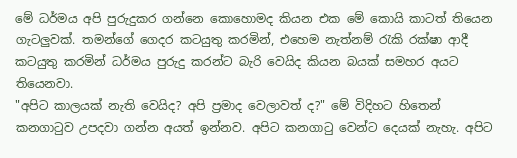මේ ධර්මය අපි පුරුදුකර ගන්නෙ කොහොමද කියන එක මේ කොයි කාටත් තියෙන ගැටලුවක්. තමන්ගේ ගෙදර කටයුතු කරමින්, එහෙම නැත්නම් රැකි රක්ෂා ආදී කටයුතු කරමින් ධර්මය පුරුදු කරන්ට බැරි වෙයිද කියන බයක් සමහර අයට තියෙනවා.
"අපිට කාලයක් නැති වෙයිද? අපි ප්‍රමාද වෙලාවත් ද?" මේ විදිහට හිතෙන් කනගාටුව උපදවා ගන්න අයත් ඉන්නව. අපිට කනගාටු වෙන්ට දෙයක් නැහැ. අපිට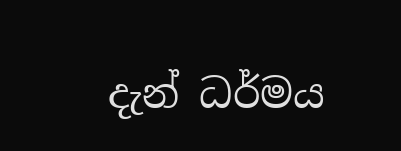දැන් ධර්මය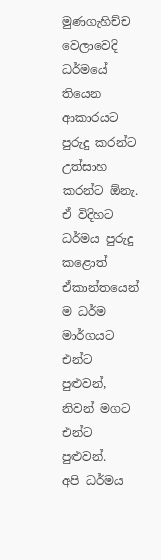මුණගැහිච්ච වෙලාවෙදි ධර්මයේ තියෙන ආකාරයට පුරුදු කරන්ට උත්සාහ කරන්ට ඕනැ. ඒ විදිහට ධර්මය පුරුදු කළොත් ඒකාන්තයෙන් ම ධර්ම මාර්ගයට එන්ට පුළුවන්, නිවන් මගට එන්ට පුළුවන්.
අපි ධර්මය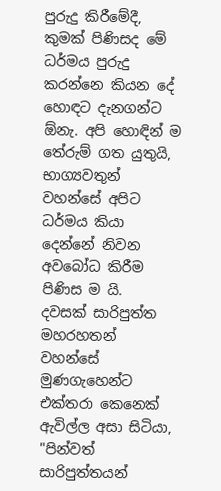පුරුදු කිරීමේදී, කුමක් පිණිසද මේ ධර්මය පුරුදු කරන්නෙ කියන දේ හොඳට දැනගන්ට ඕනැ. අපි හොඳින් ම තේරුම් ගත යුතුයි, භාග්‍යවතුන් වහන්සේ අපිට ධර්මය කියා දෙන්නේ නිවන අවබෝධ කිරීම පිණිස ම යි.
දවසක් සාරිපුත්ත මහරහතන් වහන්සේ මුණගැහෙන්ට එක්තරා කෙනෙක් ඇවිල්ල අසා සිටියා, "පින්වත් සාරිපුත්තයන්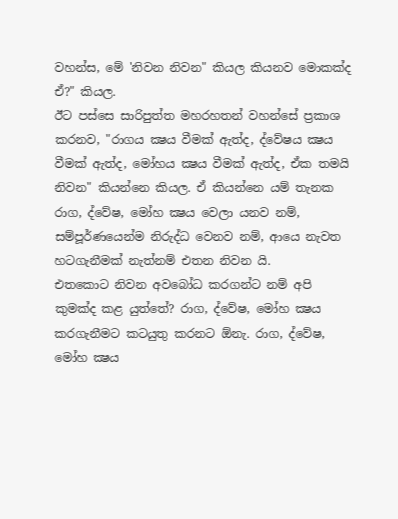වහන්ස, මේ 'නිවන නිවන" කියල කියනව මොකක්ද ඒ?" කියල.
ඊට පස්සෙ සාරිපුත්ත මහරහතන් වහන්සේ ප්‍රකාශ කරනව, "රාගය ක්‍ෂය වීමක් ඇත්ද, ද්වේෂය ක්‍ෂය වීමක් ඇත්ද, මෝහය ක්‍ෂය වීමක් ඇත්ද, ඒක තමයි නිවන" කියන්නෙ කියල. ඒ කියන්නෙ යම් තැනක රාග, ද්වේෂ, මෝහ ක්‍ෂය වෙලා යනව නම්, සම්පූර්ණයෙන්ම නිරුද්ධ වෙනව නම්, ආයෙ නැවත හටගැනීමක් නැත්නම් එතන නිවන යි.
එතකොට නිවන අවබෝධ කරගන්ට නම් අපි කුමක්ද කළ යුත්තේ? රාග, ද්වේෂ, මෝහ ක්‍ෂය කරගැනීමට කටයුතු කරනට ඕනැ. රාග, ද්වේෂ, මෝහ ක්‍ෂය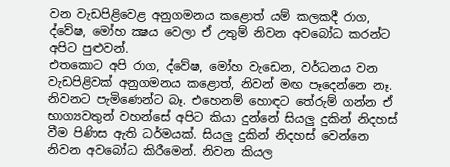වන වැඩපිළිවෙළ අනුගමනය කළොත් යම් කලකදී රාග, ද්වේෂ, මෝහ ක්‍ෂය වෙලා ඒ උතුම් නිවන අවබෝධ කරන්ට අපිට පුළුවන්.
එතකොට අපි රාග, ද්වේෂ, මෝහ වැඩෙන, වර්ධනය වන වැඩපිළිවක් අනුගමනය කළොත්, නිවන් මඟ පෑදෙන්නෙ නෑ. නිවනට පැමිණෙන්ට බෑ. එහෙනම් හොඳට තේරුම් ගන්න ඒ භාග්‍යවතුන් වහන්සේ අපිට කියා දුන්නේ සියලු දුකින් නිදහස් වීම පිණිස ඇති ධර්මයක්. සියලු දුකින් නිදහස් වෙන්නෙ නිවන අවබෝධ කිරීමෙන්. නිවන කියල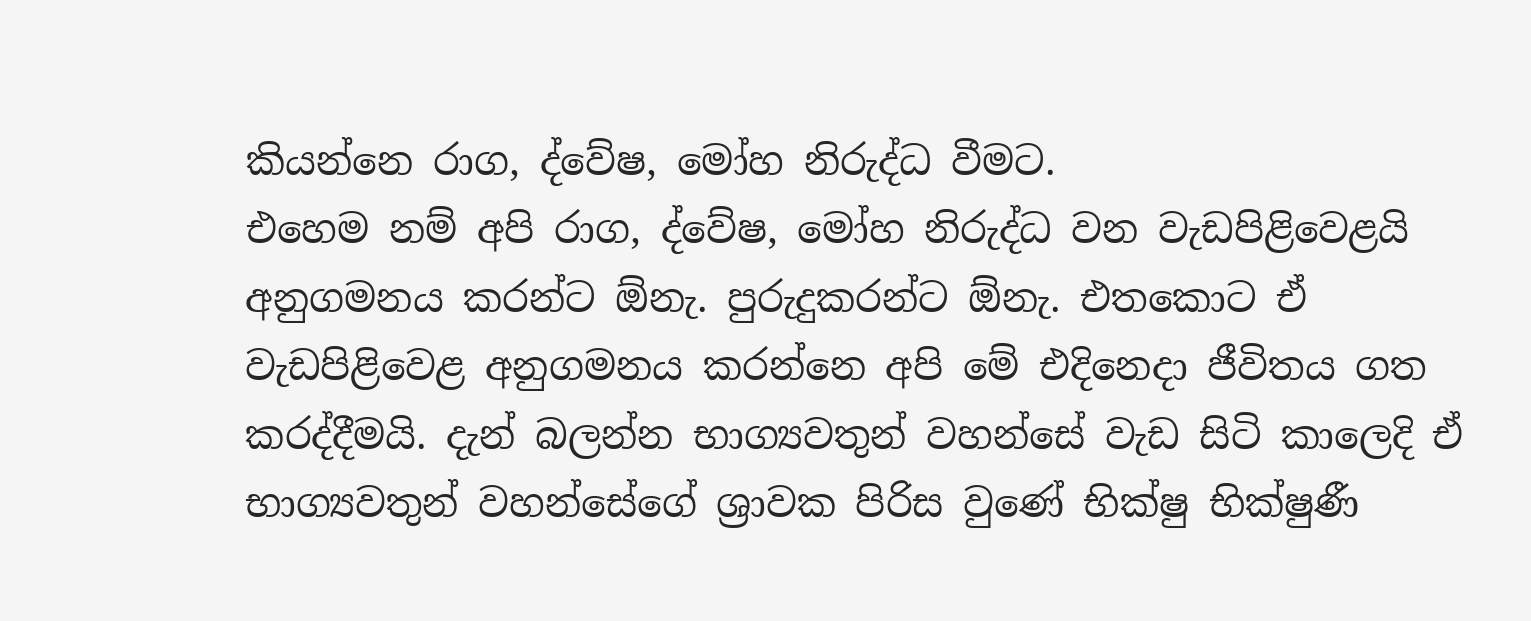කියන්නෙ රාග, ද්වේෂ, මෝහ නිරුද්ධ වීමට.
එහෙම නම් අපි රාග, ද්වේෂ, මෝහ නිරුද්ධ වන වැඩපිළිවෙළයි අනුගමනය කරන්ට ඕනැ. පුරුදුකරන්ට ඕනැ. එතකොට ඒ වැඩපිළිවෙළ අනුගමනය කරන්නෙ අපි මේ එදිනෙදා ජීවිතය ගත කරද්දීමයි. දැන් බලන්න භාග්‍යවතුන් වහන්සේ වැඩ සිටි කාලෙදි ඒ භාග්‍යවතුන් වහන්සේගේ ශ්‍රාවක පිරිස වුණේ භික්ෂු භික්ෂුණී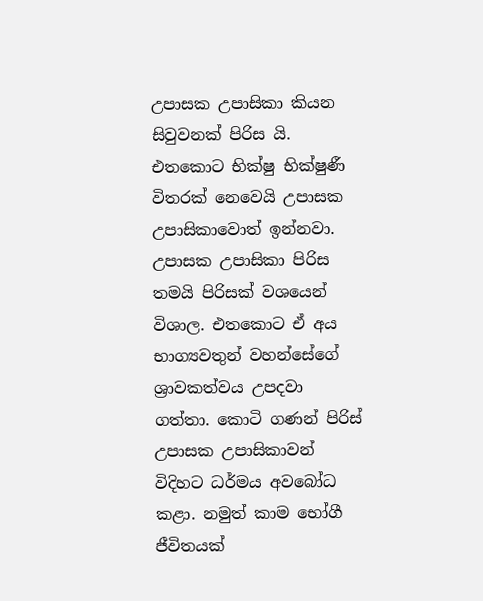උපාසක උපාසිකා කියන සිවුවනක් පිරිස යි.
එතකොට භික්ෂු භික්ෂුණී විතරක් නෙවෙයි උපාසක උපාසිකාවොත් ඉන්නවා. උපාසක උපාසිකා පිරිස තමයි පිරිසක් වශයෙන් විශාල. එතකොට ඒ අය භාග්‍යවතුන් වහන්සේගේ ශ්‍රාවකත්වය උපදවා ගත්තා. කොටි ගණන් පිරිස් උපාසක උපාසිකාවන් විදිහට ධර්මය අවබෝධ කළා. නමුත් කාම භෝගී ජීවිතයක්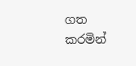ගත කරමින්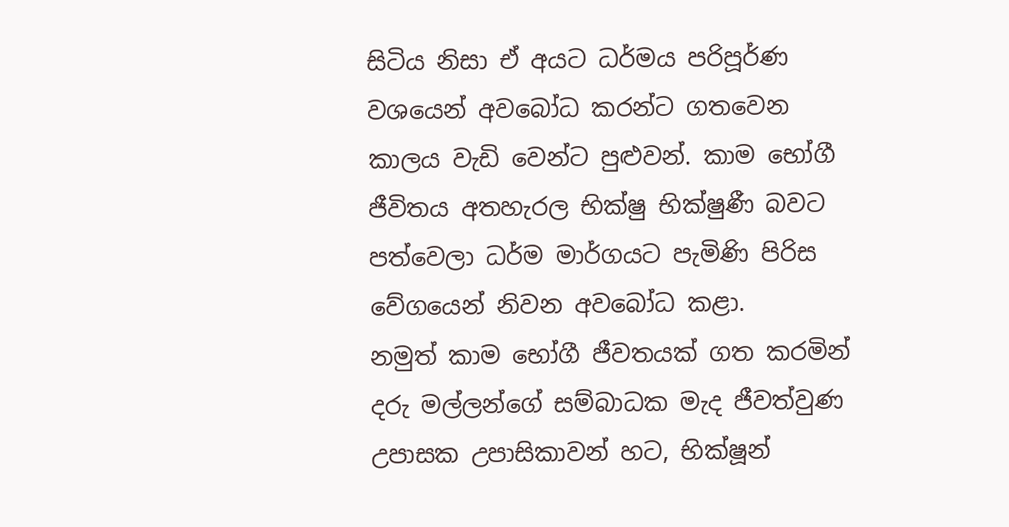සිටිය නිසා ඒ අයට ධර්මය පරිපූර්ණ වශයෙන් අවබෝධ කරන්ට ගතවෙන කාලය වැඩි වෙන්ට පුළුවන්. කාම භෝගී ජීවිතය අතහැරල භික්ෂු භික්ෂුණී බවට පත්වෙලා ධර්ම මාර්ගයට පැමිණි පිරිස වේගයෙන් නිවන අවබෝධ කළා.
නමුත් කාම භෝගී ජීවතයක් ගත කරමින් දරු මල්ලන්ගේ සම්බාධක මැද ජීවත්වුණ උපාසක උපාසිකාවන් හට, භික්ෂූන්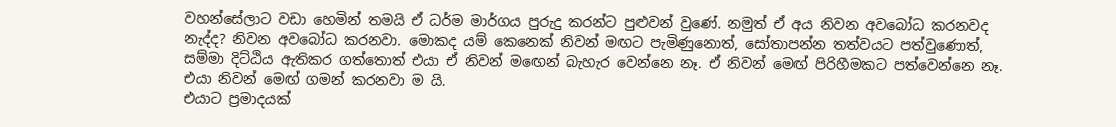වහන්සේලාට වඩා හෙමින් තමයි ඒ ධර්ම මාර්ගය පුරුදු කරන්ට පුළුවන් වුණේ. නමුත් ඒ අය නිවන අවබෝධ කරනවද නැද්ද? නිවන අවබෝධ කරනවා. මොකද යම් කෙනෙක් නිවන් මඟට පැමිණුනොත්, සෝතාපන්න තත්වයට පත්වුණොත්, සම්මා දිට්ඨිය ඇතිකර ගත්තොත් එයා ඒ නිවන් ම‍ඟෙන් බැහැර වෙන්නෙ නෑ. ඒ නිවන් ම‍ෙඟ් පිරිහීමකට පත්වෙන්නෙ නෑ. එයා නිවන් ම‍ෙඟ් ගමන් කරනවා ම යි.
එයාට ප්‍රමාදයක්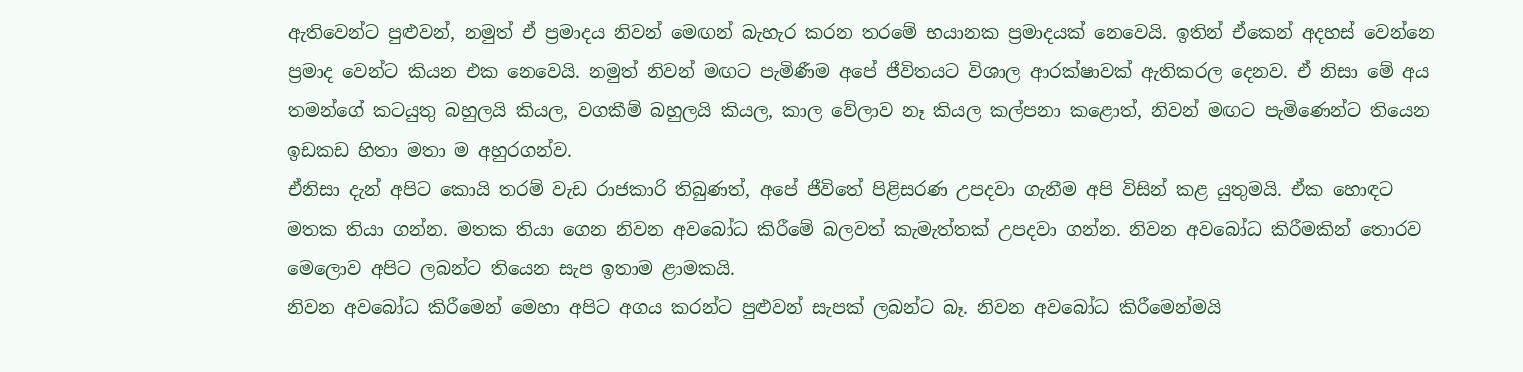ඇතිවෙන්ට පුළුවන්, නමුත් ඒ ප්‍රමාදය නිවන් ම‍ෙඟන් බැහැර කරන තරමේ භයානක ප්‍රමාදයක් නෙවෙයි. ඉතින් ඒකෙන් අදහස් වෙන්නෙ ප්‍රමාද වෙන්ට කියන එක නෙවෙයි. නමුත් නිවන් මඟට පැමිණීම අපේ ජීවිතයට විශාල ආරක්ෂාවක් ඇතිකරල දෙනව. ඒ නිසා මේ අය තමන්ගේ කටයුතු බහුලයි කියල, වගකීම් බහුලයි කියල, කාල වේලාව නෑ කියල කල්පනා කළොත්, නිවන් මඟට පැමිණෙන්ට තියෙන ඉඩකඩ හිතා මතා ම අහුරගන්ව.
ඒනිසා දැන් අපිට කොයි තරම් වැඩ රාජකාරි තිබුණත්, අපේ ජීවිතේ පිළිසරණ උපදවා ගැනීම අපි විසින් කළ යුතුමයි. ඒක හොඳට මතක තියා ගන්න. මතක තියා ගෙන නිවන අවබෝධ කිරීමේ බලවත් කැමැත්තක් උපදවා ගන්න. නිවන අවබෝධ කිරීමකින් තොරව මෙලොව අපිට ලබන්ට තියෙන සැප ඉතාම ළාමකයි.
නිවන අවබෝධ කිරීමෙන් මෙහා අපිට අගය කරන්ට පුළුවන් සැපක් ලබන්ට බෑ. නිවන අවබෝධ කිරීමෙන්මයි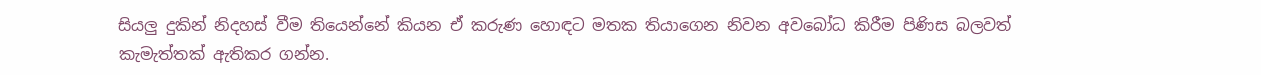සියලු දුකින් නිදහස් වීම තියෙන්නේ කියන ඒ කරුණ හොඳට මතක තියාගෙන නිවන අවබෝධ කිරීම පිණිස බලවත් කැමැත්තක් ඇතිකර ගන්න.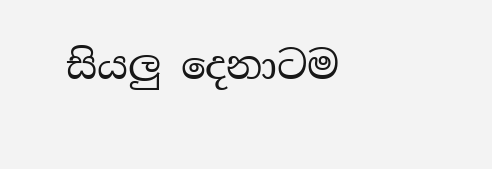සියලු දෙනාටම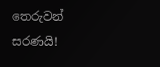තෙරුවන් සරණයි!